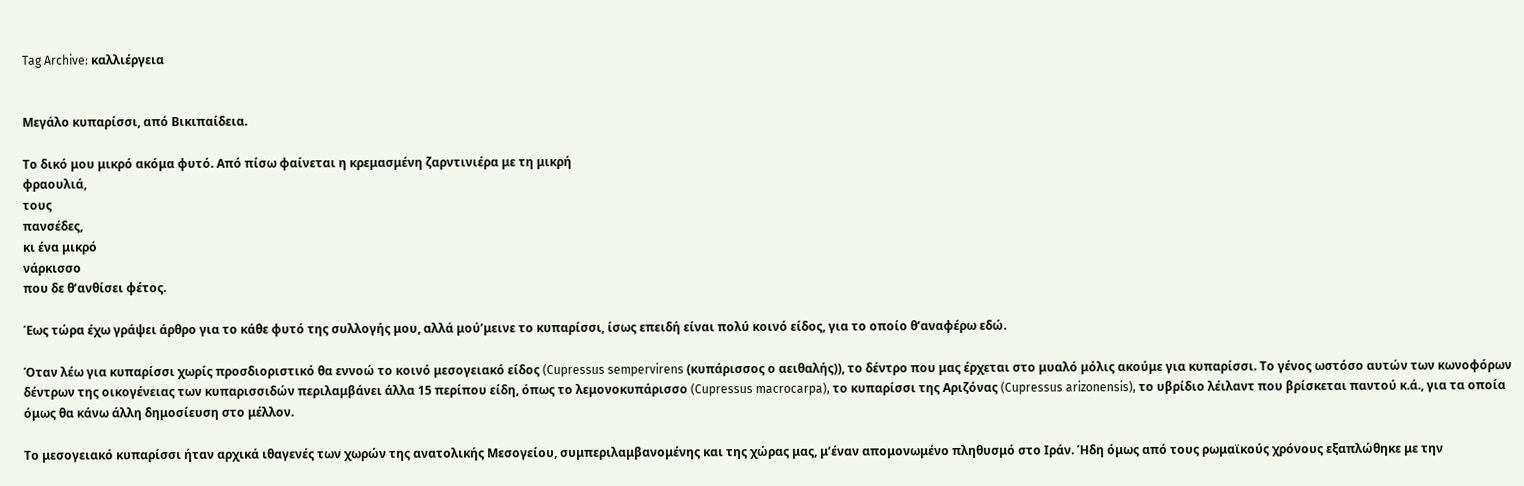Tag Archive: καλλιέργεια


Μεγάλο κυπαρίσσι, από Βικιπαίδεια.

Το δικό μου μικρό ακόμα φυτό. Από πίσω φαίνεται η κρεμασμένη ζαρντινιέρα με τη μικρή
φραουλιά,
τους
πανσέδες,
κι ένα μικρό
νάρκισσο
που δε θ’ανθίσει φέτος.

Έως τώρα έχω γράψει άρθρο για το κάθε φυτό της συλλογής μου, αλλά μού’μεινε το κυπαρίσσι, ίσως επειδή είναι πολύ κοινό είδος, για το οποίο θ’αναφέρω εδώ.

Όταν λέω για κυπαρίσσι χωρίς προσδιοριστικό θα εννοώ το κοινό μεσογειακό είδος (Cupressus sempervirens (κυπάρισσος ο αειθαλής)), το δέντρο που μας έρχεται στο μυαλό μόλις ακούμε για κυπαρίσσι. Το γένος ωστόσο αυτών των κωνοφόρων δέντρων της οικογένειας των κυπαρισσιδών περιλαμβάνει άλλα 15 περίπου είδη, όπως το λεμονοκυπάρισσο (Cupressus macrocarpa), το κυπαρίσσι της Αριζόνας (Cupressus arizonensis), το υβρίδιο λέιλαντ που βρίσκεται παντού κ.ά., για τα οποία όμως θα κάνω άλλη δημοσίευση στο μέλλον.

Το μεσογειακό κυπαρίσσι ήταν αρχικά ιθαγενές των χωρών της ανατολικής Μεσογείου, συμπεριλαμβανομένης και της χώρας μας, μ’έναν απομονωμένο πληθυσμό στο Ιράν. Ήδη όμως από τους ρωμαϊκούς χρόνους εξαπλώθηκε με την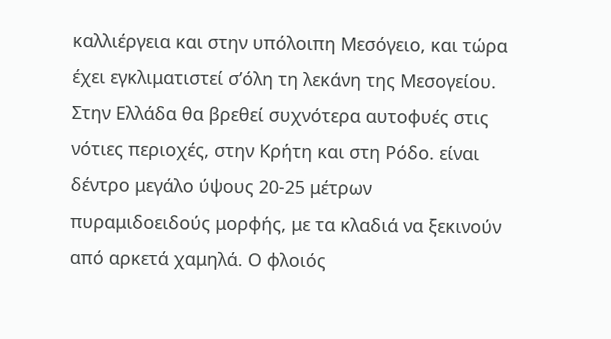καλλιέργεια και στην υπόλοιπη Μεσόγειο, και τώρα έχει εγκλιματιστεί σ’όλη τη λεκάνη της Μεσογείου. Στην Ελλάδα θα βρεθεί συχνότερα αυτοφυές στις νότιες περιοχές, στην Κρήτη και στη Ρόδο. είναι δέντρο μεγάλο ύψους 20-25 μέτρων πυραμιδοειδούς μορφής, με τα κλαδιά να ξεκινούν από αρκετά χαμηλά. Ο φλοιός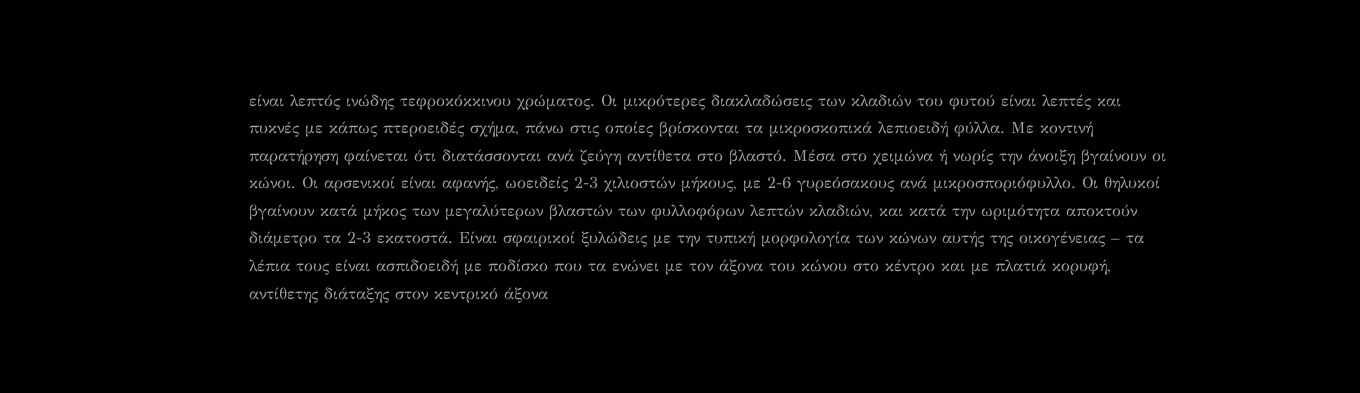είναι λεπτός ινώδης τεφροκόκκινου χρώματος. Οι μικρότερες διακλαδώσεις των κλαδιών του φυτού είναι λεπτές και πυκνές με κάπως πτεροειδές σχήμα, πάνω στις οποίες βρίσκονται τα μικροσκοπικά λεπιοειδή φύλλα. Με κοντινή παρατήρηση φαίνεται ότι διατάσσονται ανά ζεύγη αντίθετα στο βλαστό. Μέσα στο χειμώνα ή νωρίς την άνοιξη βγαίνουν οι κώνοι. Οι αρσενικοί είναι αφανής, ωοειδείς 2-3 χιλιοστών μήκους, με 2-6 γυρεόσακους ανά μικροσποριόφυλλο. Οι θηλυκοί βγαίνουν κατά μήκος των μεγαλύτερων βλαστών των φυλλοφόρων λεπτών κλαδιών, και κατά την ωριμότητα αποκτούν διάμετρο τα 2-3 εκατοστά. Είναι σφαιρικοί ξυλώδεις με την τυπική μορφολογία των κώνων αυτής της οικογένειας – τα λέπια τους είναι ασπιδοειδή με ποδίσκο που τα ενώνει με τον άξονα του κώνου στο κέντρο και με πλατιά κορυφή, αντίθετης διάταξης στον κεντρικό άξονα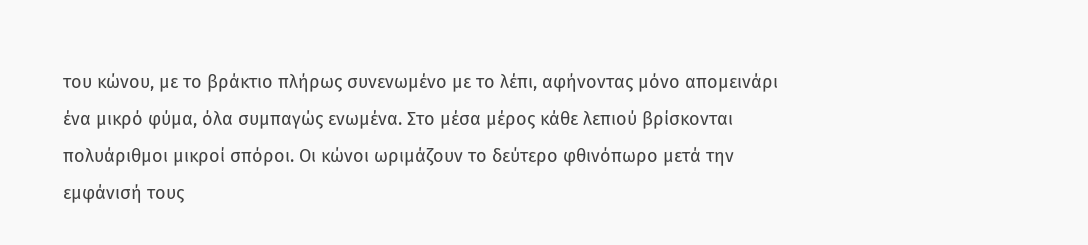του κώνου, με το βράκτιο πλήρως συνενωμένο με το λέπι, αφήνοντας μόνο απομεινάρι ένα μικρό φύμα, όλα συμπαγώς ενωμένα. Στο μέσα μέρος κάθε λεπιού βρίσκονται πολυάριθμοι μικροί σπόροι. Οι κώνοι ωριμάζουν το δεύτερο φθινόπωρο μετά την εμφάνισή τους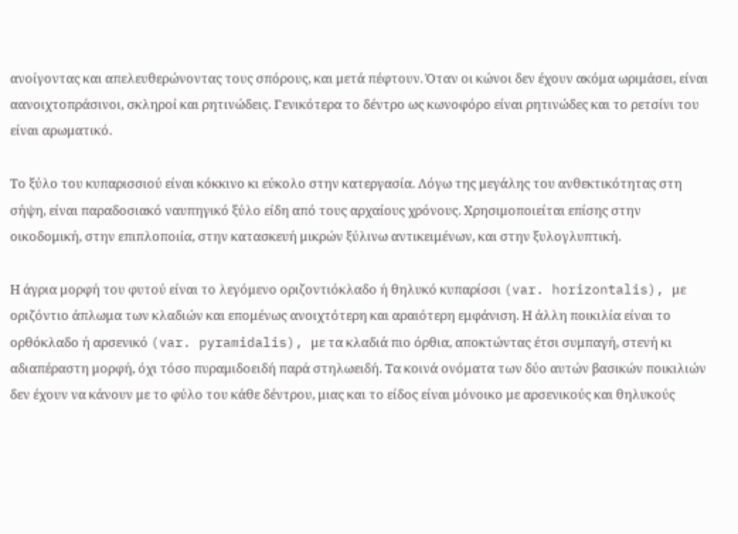ανοίγοντας και απελευθερώνοντας τους σπόρους, και μετά πέφτουν. Όταν οι κώνοι δεν έχουν ακόμα ωριμάσει, είναι αανοιχτοπράσινοι, σκληροί και ρητινώδεις. Γενικότερα το δέντρο ως κωνοφόρο είναι ρητινώδες και το ρετσίνι του είναι αρωματικό.

Το ξύλο του κυπαρισσιού είναι κόκκινο κι εύκολο στην κατεργασία. Λόγω της μεγάλης του ανθεκτικότητας στη σήψη, είναι παραδοσιακό ναυπηγικό ξύλο είδη από τους αρχαίους χρόνους. Χρησιμοποιείται επίσης στην οικοδομική, στην επιπλοποιία, στην κατασκευή μικρών ξύλινω αντικειμένων, και στην ξυλογλυπτική.

Η άγρια μορφή του φυτού είναι το λεγόμενο οριζοντιόκλαδο ή θηλυκό κυπαρίσσι (var. horizontalis), με οριζόντιο άπλωμα των κλαδιών και επομένως ανοιχτότερη και αραιότερη εμφάνιση. Η άλλη ποικιλία είναι το ορθόκλαδο ή αρσενικό (var. pyramidalis), με τα κλαδιά πιο όρθια, αποκτώντας έτσι συμπαγή, στενή κι αδιαπέραστη μορφή, όχι τόσο πυραμιδοειδή παρά στηλωειδή. Τα κοινά ονόματα των δύο αυτών βασικών ποικιλιών δεν έχουν να κάνουν με το φύλο του κάθε δέντρου, μιας και το είδος είναι μόνοικο με αρσενικούς και θηλυκούς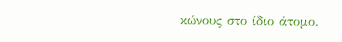κώνους στο ίδιο άτομο.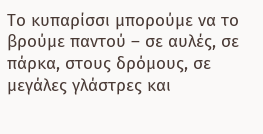Το κυπαρίσσι μπορούμε να το βρούμε παντού – σε αυλές, σε πάρκα, στους δρόμους, σε μεγάλες γλάστρες και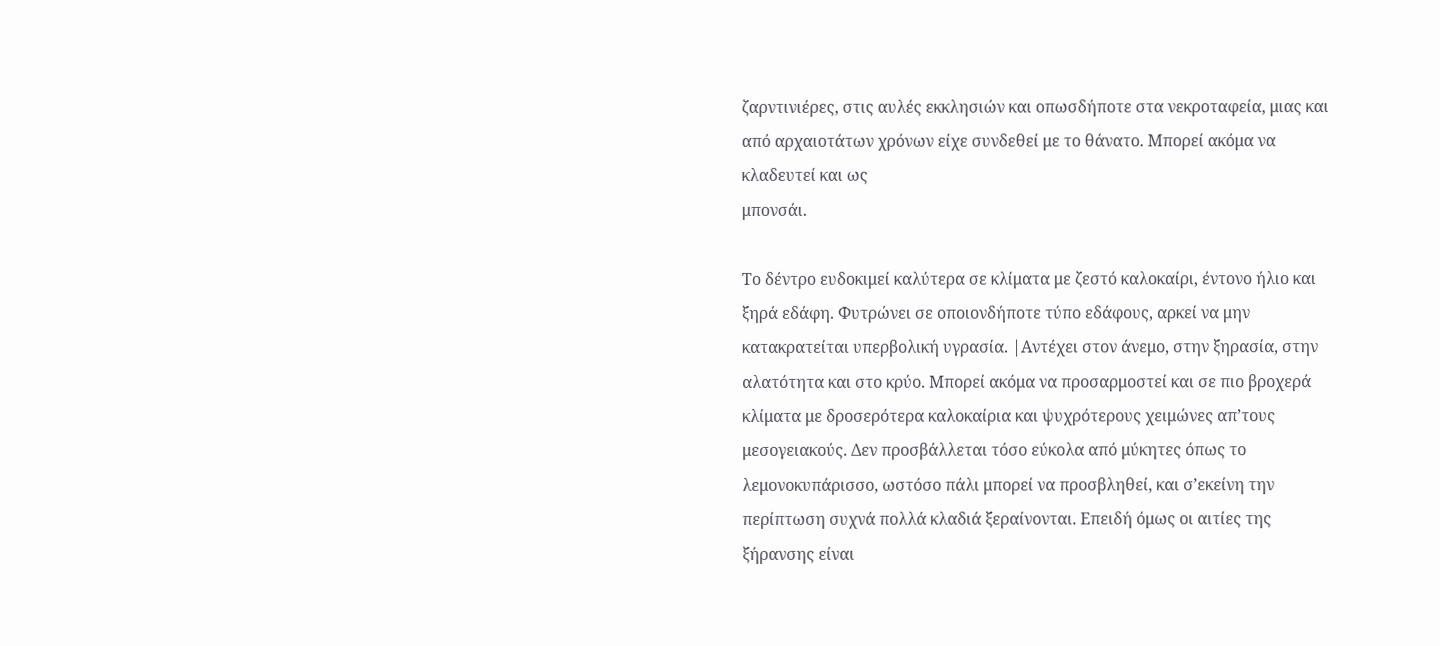ζαρντινιέρες, στις αυλές εκκλησιών και οπωσδήποτε στα νεκροταφεία, μιας και από αρχαιοτάτων χρόνων είχε συνδεθεί με το θάνατο. Μπορεί ακόμα να κλαδευτεί και ως
μπονσάι.

Το δέντρο ευδοκιμεί καλύτερα σε κλίματα με ζεστό καλοκαίρι, έντονο ήλιο και ξηρά εδάφη. Φυτρώνει σε οποιονδήποτε τύπο εδάφους, αρκεί να μην κατακρατείται υπερβολική υγρασία. |Αντέχει στον άνεμο, στην ξηρασία, στην αλατότητα και στο κρύο. Μπορεί ακόμα να προσαρμοστεί και σε πιο βροχερά κλίματα με δροσερότερα καλοκαίρια και ψυχρότερους χειμώνες απ’τους μεσογειακούς. Δεν προσβάλλεται τόσο εύκολα από μύκητες όπως το λεμονοκυπάρισσο, ωστόσο πάλι μπορεί να προσβληθεί, και σ’εκείνη την περίπτωση συχνά πολλά κλαδιά ξεραίνονται. Επειδή όμως οι αιτίες της ξήρανσης είναι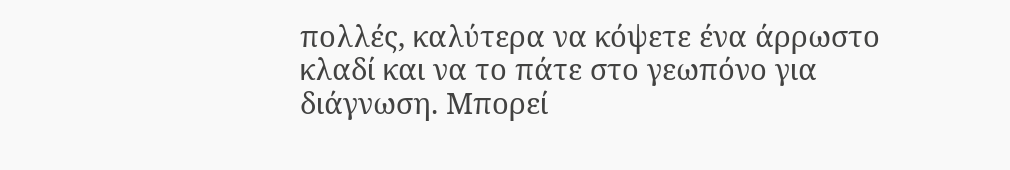πολλές, καλύτερα να κόψετε ένα άρρωστο κλαδί και να το πάτε στο γεωπόνο για διάγνωση. Μπορεί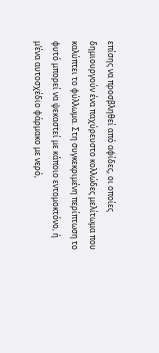επίσης να προσβληθεί από αφίδες, οι οποίες δημιουργούν ένα παχύρευστο κολλώδες μελίτωμα που καλύπτει το φύλλωμα. Στη συγκεκριμένη περίπτωση το φυτό μπορεί να ψεκαστεί με κάποιο εντομοκτόνο, ή μ’ένα αυτοσχέδιο φάρμακο με νερό,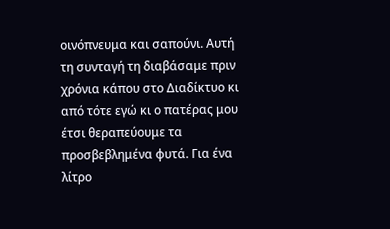οινόπνευμα και σαπούνι. Αυτή τη συνταγή τη διαβάσαμε πριν χρόνια κάπου στο Διαδίκτυο κι από τότε εγώ κι ο πατέρας μου έτσι θεραπεύουμε τα προσβεβλημένα φυτά. Για ένα λίτρο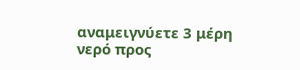αναμειγνύετε 3 μέρη νερό προς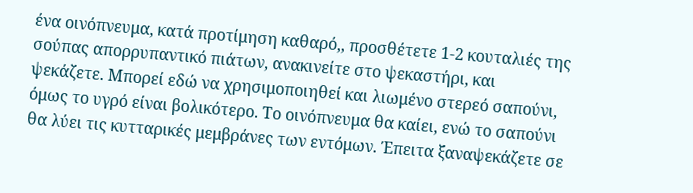ένα οινόπνευμα, κατά προτίμηση καθαρό,, προσθέτετε 1-2 κουταλιές της σούπας απορρυπαντικό πιάτων, ανακινείτε στο ψεκαστήρι, και ψεκάζετε. Μπορεί εδώ να χρησιμοποιηθεί και λιωμένο στερεό σαπούνι, όμως το υγρό είναι βολικότερο. Το οινόπνευμα θα καίει, ενώ το σαπούνι θα λύει τις κυτταρικές μεμβράνες των εντόμων. Έπειτα ξαναψεκάζετε σε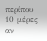περίπου 10 μέρες αν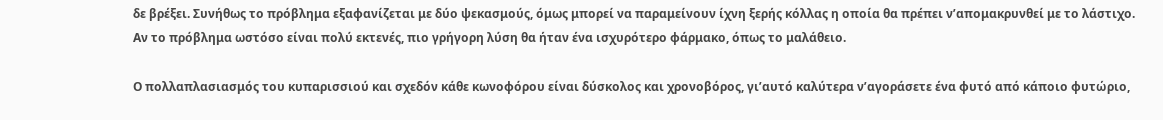δε βρέξει. Συνήθως το πρόβλημα εξαφανίζεται με δύο ψεκασμούς, όμως μπορεί να παραμείνουν ίχνη ξερής κόλλας η οποία θα πρέπει ν’απομακρυνθεί με το λάστιχο. Αν το πρόβλημα ωστόσο είναι πολύ εκτενές, πιο γρήγορη λύση θα ήταν ένα ισχυρότερο φάρμακο, όπως το μαλάθειο.

Ο πολλαπλασιασμός του κυπαρισσιού και σχεδόν κάθε κωνοφόρου είναι δύσκολος και χρονοβόρος, γι’αυτό καλύτερα ν’αγοράσετε ένα φυτό από κάποιο φυτώριο,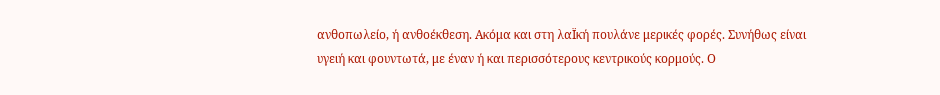ανθοπωλείο, ή ανθοέκθεση. Ακόμα και στη λαΪκή πουλάνε μερικές φορές. Συνήθως είναι υγειή και φουντωτά, με έναν ή και περισσότερους κεντρικούς κορμούς. Ο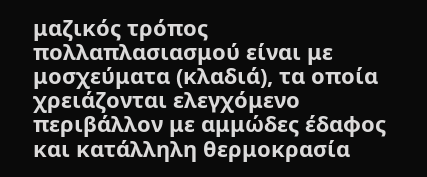μαζικός τρόπος πολλαπλασιασμού είναι με μοσχεύματα (κλαδιά), τα οποία χρειάζονται ελεγχόμενο περιβάλλον με αμμώδες έδαφος και κατάλληλη θερμοκρασία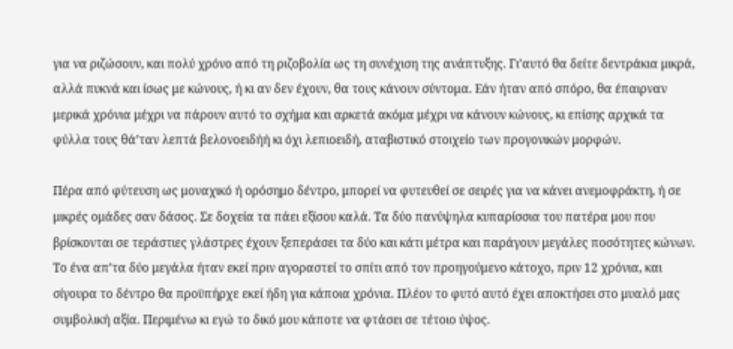για να ριζώσουν, και πολύ χρόνο από τη ριζοβολία ως τη συνέχιση της ανάπτυξης. Γι’αυτό θα δείτε δεντράκια μικρά, αλλά πυκνά και ίσως με κώνους, ή κι αν δεν έχουν, θα τους κάνουν σύντομα. Εάν ήταν από σπόρο, θα έπαιρναν μερικά χρόνια μέχρι να πάρουν αυτό το σχήμα και αρκετά ακόμα μέχρι να κάνουν κώνους, κι επίσης αρχικά τα φύλλα τους θά’ταν λεπτά βελονοειδήή κι όχι λεπιοειδή, αταβιστικό στοιχείο των προγονικών μορφών.

Πέρα από φύτευση ως μοναχικό ή ορόσημο δέντρο, μπορεί να φυτευθεί σε σειρές για να κάνει ανεμοφράκτη, ή σε μικρές ομάδες σαν δάσος. Σε δοχεία τα πάει εξίσου καλά. Τα δύο πανύψηλα κυπαρίσσια του πατέρα μου που βρίσκονται σε τεράστιες γλάστρες έχουν ξεπεράσει τα δύο και κάτι μέτρα και παράγουν μεγάλες ποσότητες κώνων. Το ένα απ’τα δύο μεγάλα ήταν εκεί πριν αγοραστεί το σπίτι από τον προηγούμενο κάτοχο, πριν 12 χρόνια, και σίγουρα το δέντρο θα προϋπήρχε εκεί ήδη για κάποια χρόνια. Πλέον το φυτό αυτό έχει αποκτήσει στο μυαλό μας συμβολική αξία. Περιμένω κι εγώ το δικό μου κάποτε να φτάσει σε τέτοιο ύψος.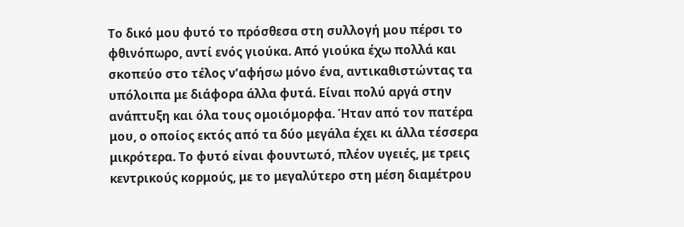Το δικό μου φυτό το πρόσθεσα στη συλλογή μου πέρσι το φθινόπωρο, αντί ενός γιούκα. Από γιούκα έχω πολλά και σκοπεύο στο τέλος ν’αφήσω μόνο ένα, αντικαθιστώντας τα υπόλοιπα με διάφορα άλλα φυτά. Είναι πολύ αργά στην ανάπτυξη και όλα τους ομοιόμορφα. Ήταν από τον πατέρα μου, ο οποίος εκτός από τα δύο μεγάλα έχει κι άλλα τέσσερα μικρότερα. Το φυτό είναι φουντωτό, πλέον υγειές, με τρεις κεντρικούς κορμούς, με το μεγαλύτερο στη μέση διαμέτρου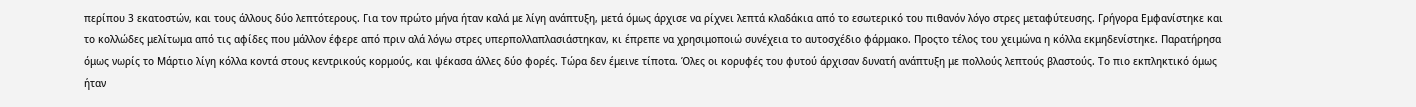περίπου 3 εκατοστών, και τους άλλους δύο λεπτότερους. Για τον πρώτο μήνα ήταν καλά με λίγη ανάπτυξη, μετά όμως άρχισε να ρίχνει λεπτά κλαδάκια από το εσωτερικό του πιθανόν λόγο στρες μεταφύτευσης. Γρήγορα Εμφανίστηκε και το κολλώδες μελίτωμα από τις αφίδες που μάλλον έφερε από πριν αλά λόγω στρες υπερπολλαπλασιάστηκαν, κι έπρεπε να χρησιμοποιώ συνέχεια το αυτοσχέδιο φάρμακο. Προςτο τέλος του χειμώνα η κόλλα εκμηδενίστηκε. Παρατήρησα όμως νωρίς το Μάρτιο λίγη κόλλα κοντά στους κεντρικούς κορμούς, και ψέκασα άλλες δύο φορές. Τώρα δεν έμεινε τίποτα. Όλες οι κορυφές του φυτού άρχισαν δυνατή ανάπτυξη με πολλούς λεπτούς βλαστούς. Το πιο εκπληκτικό όμως ήταν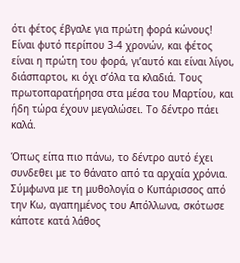ότι φέτος έβγαλε για πρώτη φορά κώνους! Είναι φυτό περίπου 3-4 χρονών, και φέτος είναι η πρώτη του φορά, γι’αυτό και είναι λίγοι, διάσπαρτοι, κι όχι σ’όλα τα κλαδιά. Τους πρωτοπαρατήρησα στα μέσα του Μαρτίου, και ήδη τώρα έχουν μεγαλώσει. Το δέντρο πάει καλά.

Όπως είπα πιο πάνω, το δέντρο αυτό έχει συνδεθει με το θάνατο από τα αρχαία χρόνια. Σύμφωνα με τη μυθολογία ο Κυπάρισσος από την Κω, αγαπημένος του Απόλλωνα, σκότωσε κάποτε κατά λάθος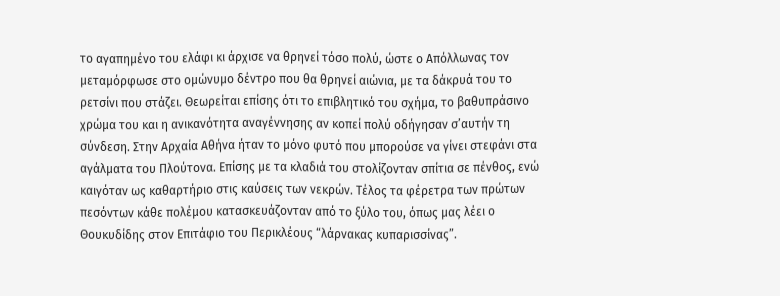το αγαπημένο του ελάφι κι άρχισε να θρηνεί τόσο πολύ, ώστε ο Απόλλωνας τον μεταμόρφωσε στο ομώνυμο δέντρο που θα θρηνεί αιώνια, με τα δάκρυά του το ρετσίνι που στάζει. Θεωρείται επίσης ότι το επιβλητικό του σχήμα, το βαθυπράσινο χρώμα του και η ανικανότητα αναγέννησης αν κοπεί πολύ οδήγησαν σ’αυτήν τη σύνδεση. Στην Αρχαία Αθήνα ήταν το μόνο φυτό που μπορούσε να γίνει στεφάνι στα αγάλματα του Πλούτονα. Επίσης με τα κλαδιά του στολίζονταν σπίτια σε πένθος, ενώ καιγόταν ως καθαρτήριο στις καύσεις των νεκρών. Τέλος τα φέρετρα των πρώτων πεσόντων κάθε πολέμου κατασκευάζονταν από το ξύλο του, όπως μας λέει ο Θουκυδίδης στον Επιτάφιο του Περικλέους “λάρνακας κυπαρισσίνας”.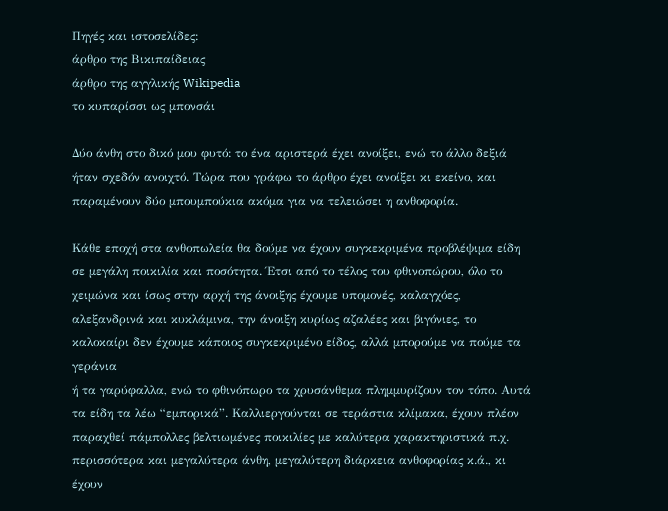Πηγές και ιστοσελίδες:
άρθρο της Βικιπαίδειας
άρθρο της αγγλικής Wikipedia
το κυπαρίσσι ως μπονσάι

Δύο άνθη στο δικό μου φυτό: το ένα αριστερά έχει ανοίξει, ενώ το άλλο δεξιά ήταν σχεδόν ανοιχτό. Τώρα που γράφω το άρθρο έχει ανοίξει κι εκείνο, και παραμένουν δύο μπουμπούκια ακόμα για να τελειώσει η ανθοφορία.

Κάθε εποχή στα ανθοπωλεία θα δούμε να έχουν συγκεκριμένα προβλέψιμα είδη σε μεγάλη ποικιλία και ποσότητα. Έτσι από το τέλος του φθινοπώρου, όλο το χειμώνα και ίσως στην αρχή της άνοιξης έχουμε υπομονές, καλαγχόες, αλεξανδρινά και κυκλάμινα, την άνοιξη κυρίως αζαλέες και βιγόνιες, το καλοκαίρι δεν έχουμε κάποιος συγκεκριμένο είδος, αλλά μπορούμε να πούμε τα
γεράνια
ή τα γαρύφαλλα, ενώ το φθινόπωρο τα χρυσάνθεμα πλημμυρίζουν τον τόπο. Αυτά τα είδη τα λέω “εμπορικά”. Καλλιεργούνται σε τεράστια κλίμακα, έχουν πλέον παραχθεί πάμπολλες βελτιωμένες ποικιλίες με καλύτερα χαρακτηριστικά π.χ. περισσότερα και μεγαλύτερα άνθη, μεγαλύτερη διάρκεια ανθοφορίας κ.ά., κι έχουν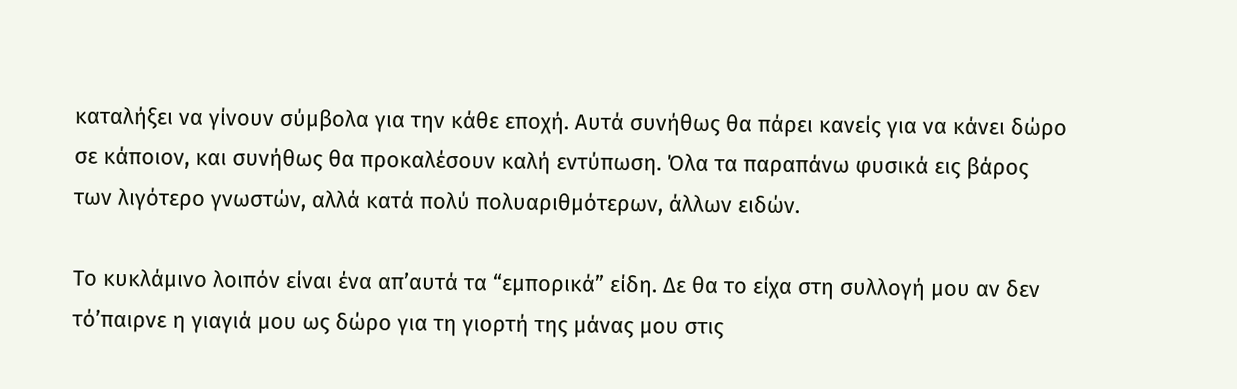καταλήξει να γίνουν σύμβολα για την κάθε εποχή. Αυτά συνήθως θα πάρει κανείς για να κάνει δώρο σε κάποιον, και συνήθως θα προκαλέσουν καλή εντύπωση. Όλα τα παραπάνω φυσικά εις βάρος των λιγότερο γνωστών, αλλά κατά πολύ πολυαριθμότερων, άλλων ειδών.

Το κυκλάμινο λοιπόν είναι ένα απ’αυτά τα “εμπορικά” είδη. Δε θα το είχα στη συλλογή μου αν δεν τό’παιρνε η γιαγιά μου ως δώρο για τη γιορτή της μάνας μου στις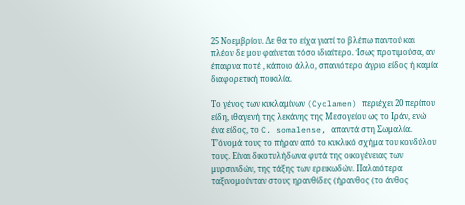25 Νοεμβρίου. Δε θα το είχα γιατί το βλέπω παντού και πλέον δε μου φαίνεται τόσο ιδιαίτερο. Ίσως προτιμούσα, αν έπαιρνα ποτέ , κάποιο άλλο, σπανιότερο άγριο είδος ή καμία διαφορετική ποικιλία.

Το γένος των κυκλαμίνων (Cyclamen) περιέχει 20 περίπου είδη, ιθαγενή της λεκάνης της Μεσογείου ως το Ιράν, ενώ ένα είδος, το C. somalense, απαντά στη Σωμαλία. Τ’όνομά τους το πήραν από το κυκλικό σχήμα του κονδύλου τους. Είναι δικοτυλήδωνα φυτά της οικογένειας των μυρσινιδών, της τάξης των ερεικωδών. Παλαιότερα ταξινομούνταν στους ηρανθίδες (ήρανθος (το άνθος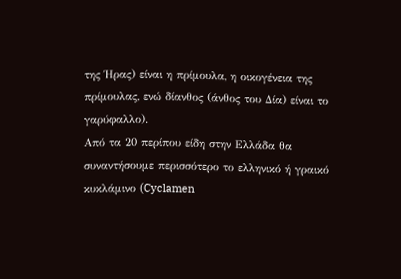της Ήρας) είναι η πρίμουλα, η οικογένεια της πρίμουλας, ενώ δίανθος (άνθος του Δία) είναι το
γαρύφαλλο).
Από τα 20 περίπου είδη στην Ελλάδα θα συναντήσουμε περισσότερο το ελληνικό ή γραικό κυκλάμινο (Cyclamen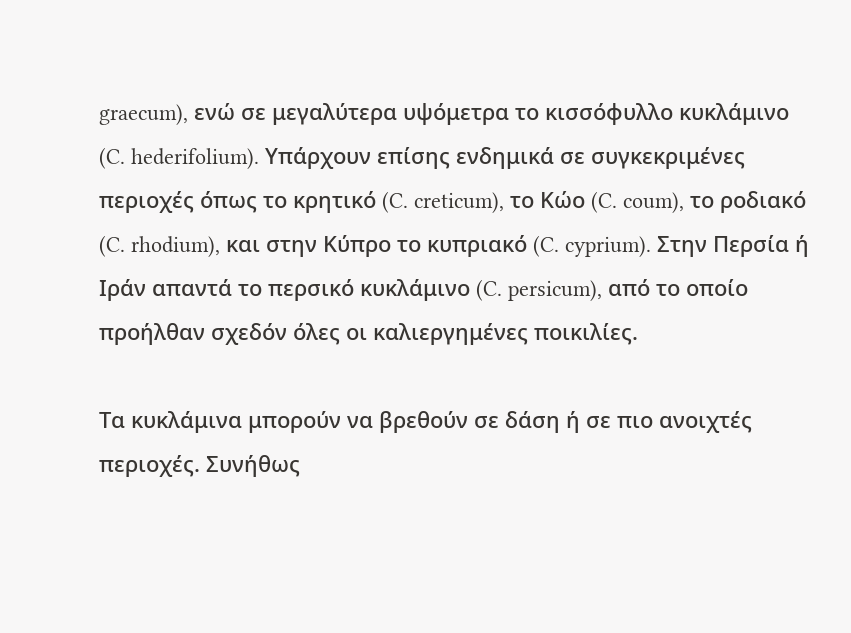graecum), ενώ σε μεγαλύτερα υψόμετρα το κισσόφυλλο κυκλάμινο (C. hederifolium). Υπάρχουν επίσης ενδημικά σε συγκεκριμένες περιοχές όπως το κρητικό (C. creticum), το Κώο (C. coum), το ροδιακό (C. rhodium), και στην Κύπρο το κυπριακό (C. cyprium). Στην Περσία ή Ιράν απαντά το περσικό κυκλάμινο (C. persicum), από το οποίο προήλθαν σχεδόν όλες οι καλιεργημένες ποικιλίες.

Τα κυκλάμινα μπορούν να βρεθούν σε δάση ή σε πιο ανοιχτές περιοχές. Συνήθως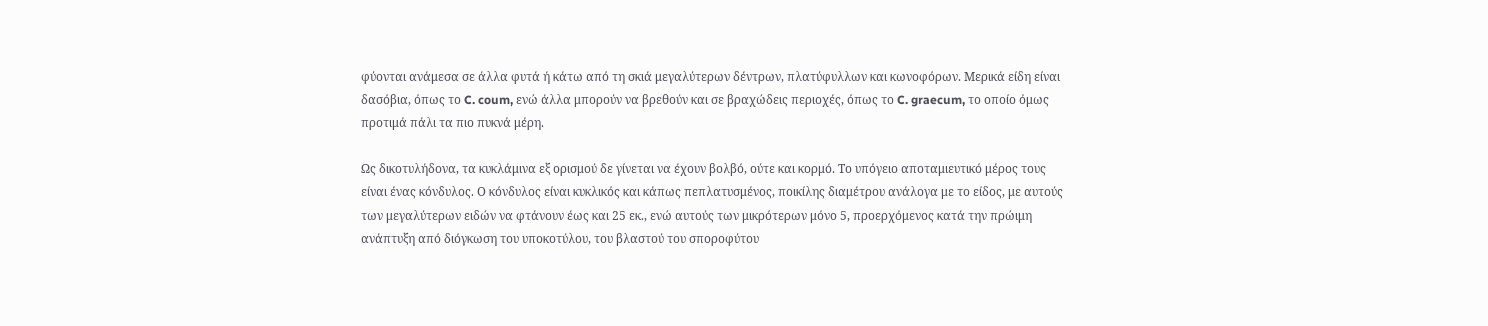φύονται ανάμεσα σε άλλα φυτά ή κάτω από τη σκιά μεγαλύτερων δέντρων, πλατύφυλλων και κωνοφόρων. Μερικά είδη είναι δασόβια, όπως το C. coum, ενώ άλλα μπορούν να βρεθούν και σε βραχώδεις περιοχές, όπως το C. graecum, το οποίο όμως προτιμά πάλι τα πιο πυκνά μέρη.

Ως δικοτυλήδονα, τα κυκλάμινα εξ ορισμού δε γίνεται να έχουν βολβό, ούτε και κορμό. Το υπόγειο αποταμιευτικό μέρος τους είναι ένας κόνδυλος. Ο κόνδυλος είναι κυκλικός και κάπως πεπλατυσμένος, ποικίλης διαμέτρου ανάλογα με το είδος, με αυτούς των μεγαλύτερων ειδών να φτάνουν έως και 25 εκ., ενώ αυτούς των μικρότερων μόνο 5, προερχόμενος κατά την πρώιμη ανάπτυξη από διόγκωση του υποκοτύλου, του βλαστού του σποροφύτου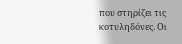που στηρίζει τις κοτυληδόνες. Οι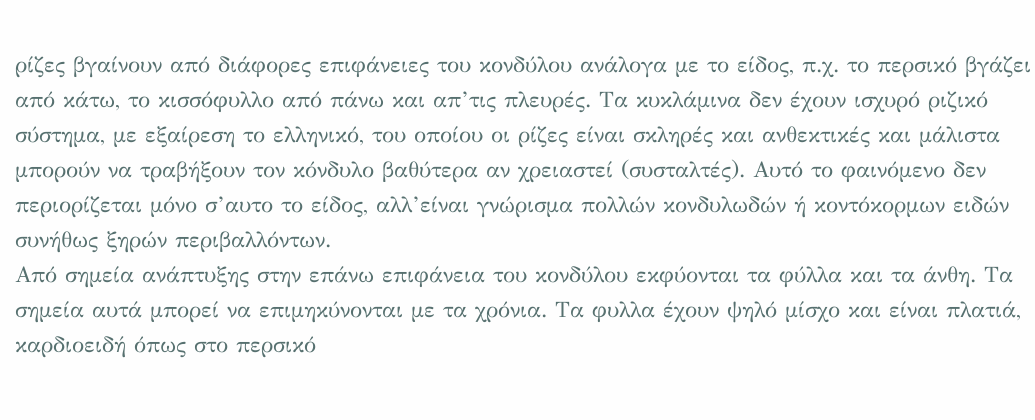ρίζες βγαίνουν από διάφορες επιφάνειες του κονδύλου ανάλογα με το είδος, π.χ. το περσικό βγάζει από κάτω, το κισσόφυλλο από πάνω και απ’τις πλευρές. Τα κυκλάμινα δεν έχουν ισχυρό ριζικό σύστημα, με εξαίρεση το ελληνικό, του οποίου οι ρίζες είναι σκληρές και ανθεκτικές και μάλιστα μπορούν να τραβήξουν τον κόνδυλο βαθύτερα αν χρειαστεί (συσταλτές). Αυτό το φαινόμενο δεν περιορίζεται μόνο σ’αυτο το είδος, αλλ’είναι γνώρισμα πολλών κονδυλωδών ή κοντόκορμων ειδών συνήθως ξηρών περιβαλλόντων.
Από σημεία ανάπτυξης στην επάνω επιφάνεια του κονδύλου εκφύονται τα φύλλα και τα άνθη. Τα σημεία αυτά μπορεί να επιμηκύνονται με τα χρόνια. Τα φυλλα έχουν ψηλό μίσχο και είναι πλατιά, καρδιοειδή όπως στο περσικό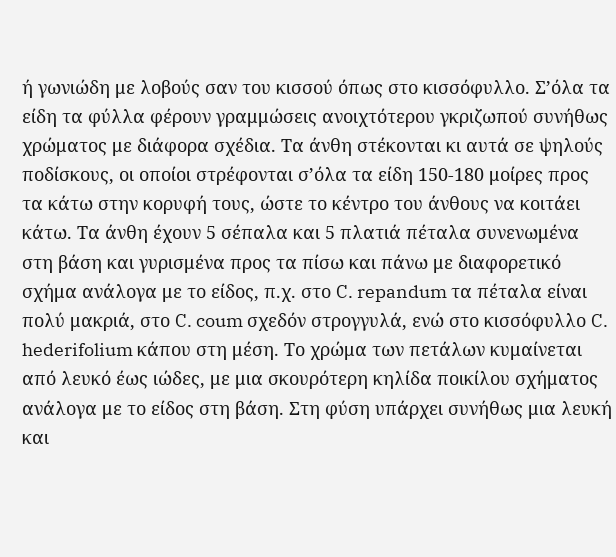ή γωνιώδη με λοβούς σαν του κισσού όπως στο κισσόφυλλο. Σ’όλα τα είδη τα φύλλα φέρουν γραμμώσεις ανοιχτότερου γκριζωπού συνήθως χρώματος με διάφορα σχέδια. Τα άνθη στέκονται κι αυτά σε ψηλούς ποδίσκους, οι οποίοι στρέφονται σ’όλα τα είδη 150-180 μοίρες προς τα κάτω στην κορυφή τους, ώστε το κέντρο του άνθους να κοιτάει κάτω. Τα άνθη έχουν 5 σέπαλα και 5 πλατιά πέταλα συνενωμένα στη βάση και γυρισμένα προς τα πίσω και πάνω με διαφορετικό σχήμα ανάλογα με το είδος, π.χ. στο C. repandum τα πέταλα είναι πολύ μακριά, στο C. coum σχεδόν στρογγυλά, ενώ στο κισσόφυλλο C. hederifolium κάπου στη μέση. Το χρώμα των πετάλων κυμαίνεται από λευκό έως ιώδες, με μια σκουρότερη κηλίδα ποικίλου σχήματος ανάλογα με το είδος στη βάση. Στη φύση υπάρχει συνήθως μια λευκή και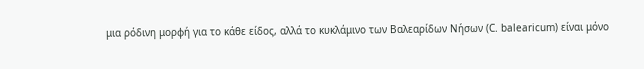μια ρόδινη μορφή για το κάθε είδος, αλλά το κυκλάμινο των Βαλεαρίδων Νήσων (C. balearicum) είναι μόνο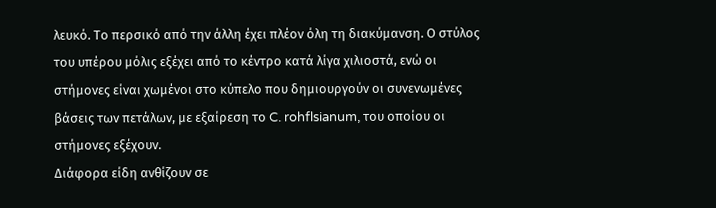λευκό. Το περσικό από την άλλη έχει πλέον όλη τη διακύμανση. Ο στύλος του υπέρου μόλις εξέχει από το κέντρο κατά λίγα χιλιοστά, ενώ οι στήμονες είναι χωμένοι στο κύπελο που δημιουργούν οι συνενωμένες βάσεις των πετάλων, με εξαίρεση το C. rohflsianum, του οποίου οι στήμονες εξέχουν.
Διάφορα είδη ανθίζουν σε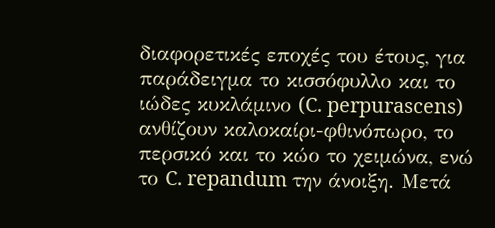διαφορετικές εποχές του έτους, για παράδειγμα το κισσόφυλλο και το ιώδες κυκλάμινο (C. perpurascens) ανθίζουν καλοκαίρι-φθινόπωρο, το περσικό και το κώο το χειμώνα, ενώ το C. repandum την άνοιξη. Μετά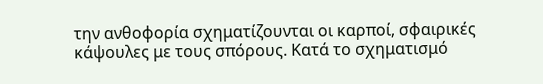την ανθοφορία σχηματίζουνται οι καρποί, σφαιρικές κάψουλες με τους σπόρους. Κατά το σχηματισμό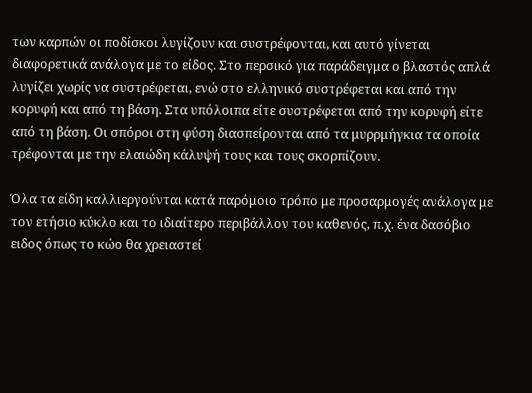των καρπών οι ποδίσκοι λυγίζουν και συστρέφονται, και αυτό γίνεται διαφορετικά ανάλογα με το είδος. Στο περσικό για παράδειγμα ο βλαστός απλά λυγίζει χωρίς να συστρέφεται, ενώ στο ελληνικό συστρέφεται και από την κορυφή και από τη βάση. Στα υπόλοιπα είτε συστρέφεται από την κορυφή είτε από τη βάση. Οι σπόροι στη φύση διασπείρονται από τα μυρρμήγκια τα οποία τρέφονται με την ελαιώδη κάλυψή τους και τους σκορπίζουν.

Όλα τα είδη καλλιεργούνται κατά παρόμοιο τρόπο με προσαρμογές ανάλογα με τον ετήσιο κύκλο και το ιδιαίτερο περιβάλλον του καθενός, π.χ. ένα δασόβιο ειδος όπως το κώο θα χρειαστεί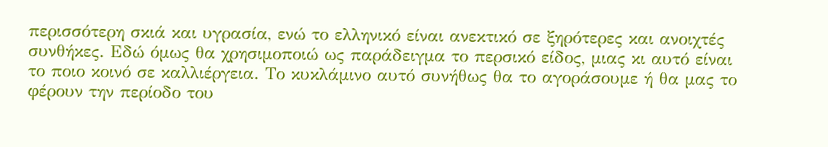περισσότερη σκιά και υγρασία, ενώ το ελληνικό είναι ανεκτικό σε ξηρότερες και ανοιχτές συνθήκες. Εδώ όμως θα χρησιμοποιώ ως παράδειγμα το περσικό είδος, μιας κι αυτό είναι το ποιο κοινό σε καλλιέργεια. Το κυκλάμινο αυτό συνήθως θα το αγοράσουμε ή θα μας το φέρουν την περίοδο του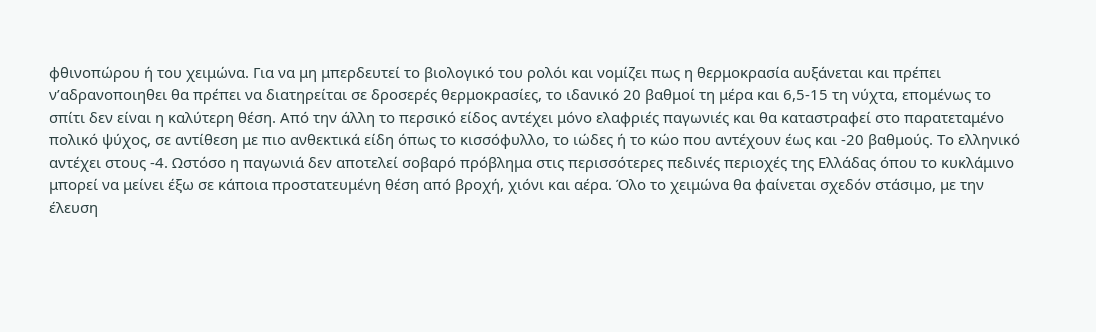φθινοπώρου ή του χειμώνα. Για να μη μπερδευτεί το βιολογικό του ρολόι και νομίζει πως η θερμοκρασία αυξάνεται και πρέπει ν’αδρανοποιηθει θα πρέπει να διατηρείται σε δροσερές θερμοκρασίες, το ιδανικό 20 βαθμοί τη μέρα και 6,5-15 τη νύχτα, επομένως το σπίτι δεν είναι η καλύτερη θέση. Από την άλλη το περσικό είδος αντέχει μόνο ελαφριές παγωνιές και θα καταστραφεί στο παρατεταμένο πολικό ψύχος, σε αντίθεση με πιο ανθεκτικά είδη όπως το κισσόφυλλο, το ιώδες ή το κώο που αντέχουν έως και -20 βαθμούς. Το ελληνικό αντέχει στους -4. Ωστόσο η παγωνιά δεν αποτελεί σοβαρό πρόβλημα στις περισσότερες πεδινές περιοχές της Ελλάδας όπου το κυκλάμινο μπορεί να μείνει έξω σε κάποια προστατευμένη θέση από βροχή, χιόνι και αέρα. Όλο το χειμώνα θα φαίνεται σχεδόν στάσιμο, με την έλευση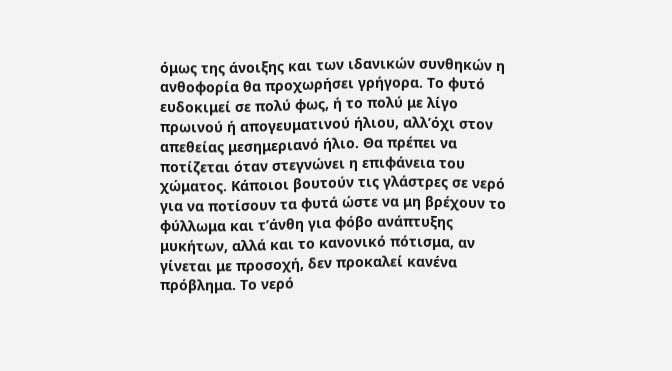όμως της άνοιξης και των ιδανικών συνθηκών η ανθοφορία θα προχωρήσει γρήγορα. Το φυτό ευδοκιμεί σε πολύ φως, ή το πολύ με λίγο πρωινού ή απογευματινού ήλιου, αλλ’όχι στον απεθείας μεσημεριανό ήλιο. Θα πρέπει να ποτίζεται όταν στεγνώνει η επιφάνεια του χώματος. Κάποιοι βουτούν τις γλάστρες σε νερό για να ποτίσουν τα φυτά ώστε να μη βρέχουν το φύλλωμα και τ’άνθη για φόβο ανάπτυξης μυκήτων, αλλά και το κανονικό πότισμα, αν γίνεται με προσοχή, δεν προκαλεί κανένα πρόβλημα. Το νερό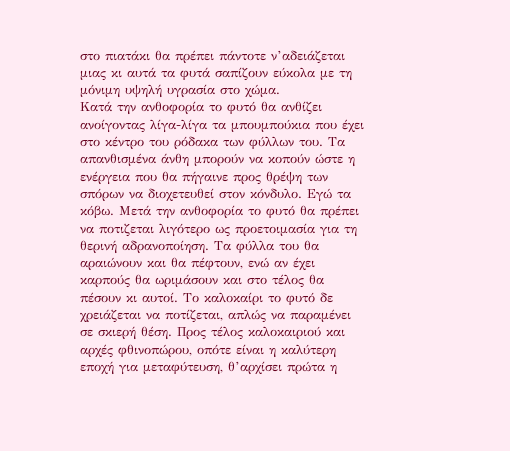στο πιατάκι θα πρέπει πάντοτε ν’αδειάζεται μιας κι αυτά τα φυτά σαπίζουν εύκολα με τη μόνιμη υψηλή υγρασία στο χώμα.
Κατά την ανθοφορία το φυτό θα ανθίζει ανοίγοντας λίγα-λίγα τα μπουμπούκια που έχει στο κέντρο του ρόδακα των φύλλων του. Τα απανθισμένα άνθη μπορούν να κοπούν ώστε η ενέργεια που θα πήγαινε προς θρέψη των σπόρων να διοχετευθεί στον κόνδυλο. Εγώ τα κόβω. Μετά την ανθοφορία το φυτό θα πρέπει να ποτιζεται λιγότερο ως προετοιμασία για τη θερινή αδρανοποίηση. Τα φύλλα του θα αραιώνουν και θα πέφτουν, ενώ αν έχει καρπούς θα ωριμάσουν και στο τέλος θα πέσουν κι αυτοί. Το καλοκαίρι το φυτό δε χρειάζεται να ποτίζεται, απλώς να παραμένει σε σκιερή θέση. Προς τέλος καλοκαιριού και αρχές φθινοπώρου, οπότε είναι η καλύτερη εποχή για μεταφύτευση, θ’αρχίσει πρώτα η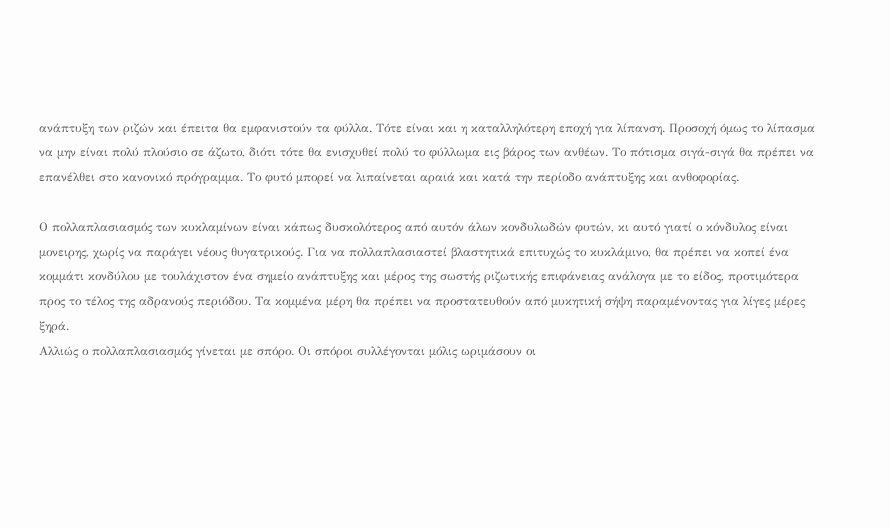ανάπτυξη των ριζών και έπειτα θα εμφανιστούν τα φύλλα. Τότε είναι και η καταλληλότερη εποχή για λίπανση. Προσοχή όμως το λίπασμα να μην είναι πολύ πλούσιο σε άζωτο, διότι τότε θα ενισχυθεί πολύ το φύλλωμα εις βάρος των ανθέων. Το πότισμα σιγά-σιγά θα πρέπει να επανέλθει στο κανονικό πρόγραμμα. Το φυτό μπορεί να λιπαίνεται αραιά και κατά την περίοδο ανάπτυξης και ανθοφορίας.

Ο πολλαπλασιασμός των κυκλαμίνων είναι κάπως δυσκολότερος από αυτόν άλων κονδυλωδών φυτών, κι αυτό γιατί ο κόνδυλος είναι μονειρης, χωρίς να παράγει νέους θυγατρικούς. Για να πολλαπλασιαστεί βλαστητικά επιτυχώς το κυκλάμινο, θα πρέπει να κοπεί ένα κομμάτι κονδύλου με τουλάχιστον ένα σημείο ανάπτυξης και μέρος της σωστής ριζωτικής επιφάνειας ανάλογα με το είδος, προτιμότερα προς το τέλος της αδρανούς περιόδου. Τα κομμένα μέρη θα πρέπει να προστατευθούν από μυκητική σήψη παραμένοντας για λίγες μέρες ξηρά.
Αλλιώς ο πολλαπλασιασμός γίνεται με σπόρο. Οι σπόροι συλλέγονται μόλις ωριμάσουν οι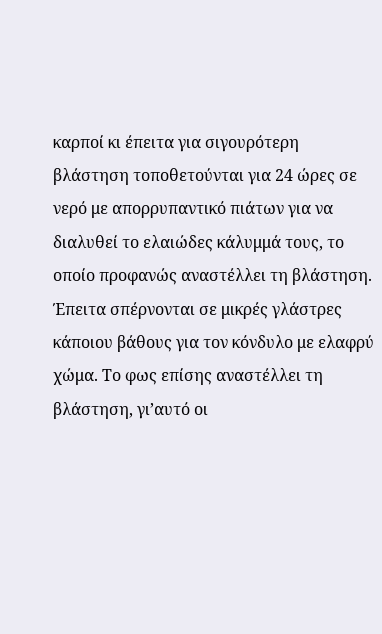καρποί κι έπειτα για σιγουρότερη βλάστηση τοποθετούνται για 24 ώρες σε νερό με απορρυπαντικό πιάτων για να διαλυθεί το ελαιώδες κάλυμμά τους, το οποίο προφανώς αναστέλλει τη βλάστηση. Έπειτα σπέρνονται σε μικρές γλάστρες κάποιου βάθους για τον κόνδυλο με ελαφρύ χώμα. Το φως επίσης αναστέλλει τη βλάστηση, γι’αυτό οι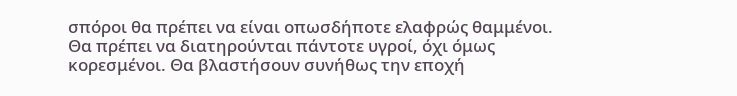σπόροι θα πρέπει να είναι οπωσδήποτε ελαφρώς θαμμένοι. Θα πρέπει να διατηρούνται πάντοτε υγροί, όχι όμως κορεσμένοι. Θα βλαστήσουν συνήθως την εποχή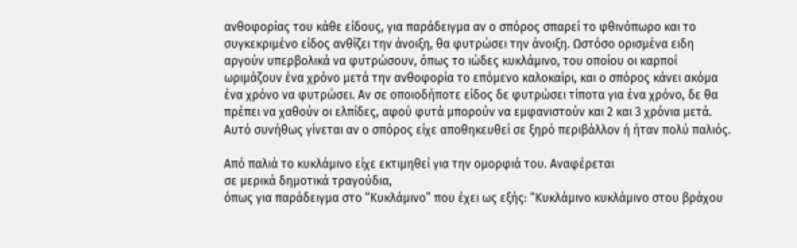ανθοφορίας του κάθε είδους, για παράδειγμα αν ο σπόρος σπαρεί το φθινόπωρο και το συγκεκριμένο είδος ανθίζει την άνοιξη, θα φυτρώσει την άνοιξη. Ωστόσο ορισμένα ειδη αργούν υπερβολικά να φυτρώσουν, όπως το ιώδες κυκλάμινο, του οποίου οι καρποί ωριμάζουν ένα χρόνο μετά την ανθοφορία το επόμενο καλοκαίρι, και ο σπόρος κάνει ακόμα ένα χρόνο να φυτρώσει. Αν σε οποιοδήποτε είδος δε φυτρώσει τίποτα για ένα χρόνο, δε θα πρέπει να χαθούν οι ελπίδες, αφού φυτά μπορούν να εμφανιστούν και 2 και 3 χρόνια μετά. Αυτό συνήθως γίνεται αν ο σπόρος είχε αποθηκευθεί σε ξηρό περιβάλλον ή ήταν πολύ παλιός.

Από παλιά το κυκλάμινο είχε εκτιμηθεί για την ομορφιά του. Αναφέρεται
σε μερικά δημοτικά τραγούδια,
όπως για παράδειγμα στο “Κυκλάμινο” που έχει ως εξής: “Κυκλάμινο κυκλάμινο στου βράχου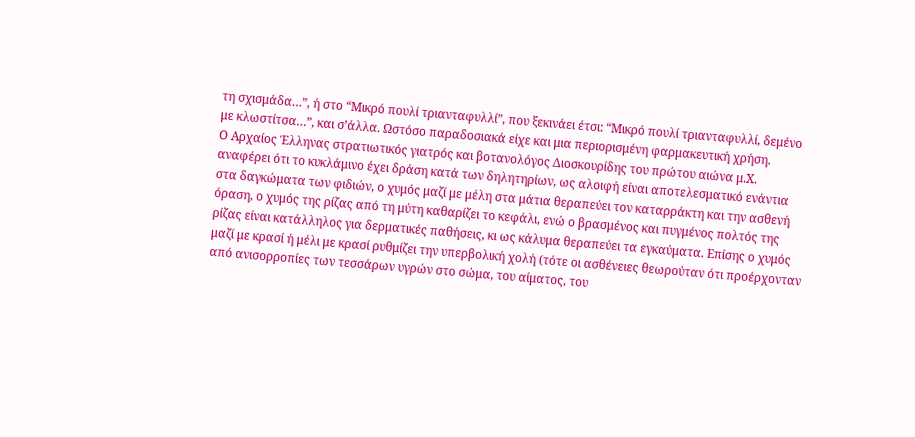τη σχισμάδα…”, ή στο “Μικρό πουλί τριανταφυλλί”, που ξεκινάει έτσι: “Μικρό πουλί τριανταφυλλί, δεμένο με κλωστίτσα…”, και σ’άλλα. Ωστόσο παραδοσιακά είχε και μια περιορισμένη φαρμακευτική χρήση.
Ο Αρχαίος Έλληνας στρατιωτικός γιατρός και βοτανολόγος Διοσκουρίδης του πρώτου αιώνα μ.Χ. αναφέρει ότι το κυκλάμινο έχει δράση κατά των δηλητηρίων, ως αλοιφή είναι αποτελεσματικό ενάντια στα δαγκώματα των φιδιών, ο χυμός μαζί με μέλη στα μάτια θεραπεύει τον καταρράκτη και την ασθενή όραση, ο χυμός της ρίζας από τη μύτη καθαρίζει το κεφάλι, ενώ ο βρασμένος και πυγμένος πολτός της ρίζας είναι κατάλληλος για δερματικές παθήσεις, κι ως κάλυμα θεραπεύει τα εγκαύματα. Επίσης ο χυμός μαζί με κρασί ή μέλι με κρασί ρυθμίζει την υπερβολική χολή (τότε οι ασθένειες θεωρούταν ότι προέρχονταν από ανισορροπίες των τεσσάρων υγρών στο σώμα, του αίματος, του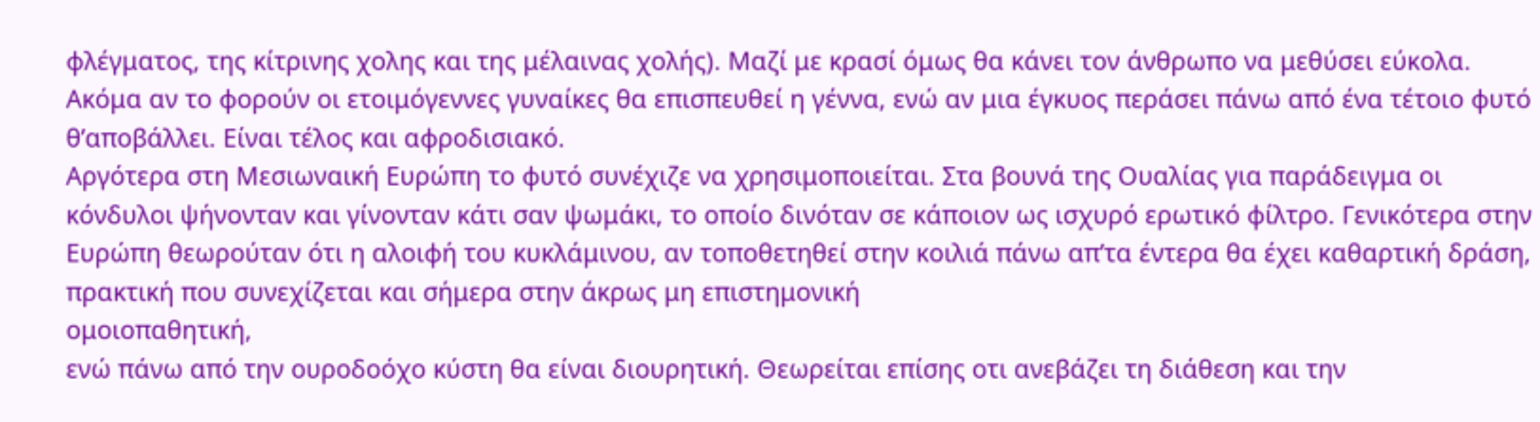φλέγματος, της κίτρινης χολης και της μέλαινας χολής). Μαζί με κρασί όμως θα κάνει τον άνθρωπο να μεθύσει εύκολα. Ακόμα αν το φορούν οι ετοιμόγεννες γυναίκες θα επισπευθεί η γέννα, ενώ αν μια έγκυος περάσει πάνω από ένα τέτοιο φυτό θ’αποβάλλει. Είναι τέλος και αφροδισιακό.
Αργότερα στη Μεσιωναική Ευρώπη το φυτό συνέχιζε να χρησιμοποιείται. Στα βουνά της Ουαλίας για παράδειγμα οι κόνδυλοι ψήνονταν και γίνονταν κάτι σαν ψωμάκι, το οποίο δινόταν σε κάποιον ως ισχυρό ερωτικό φίλτρο. Γενικότερα στην Ευρώπη θεωρούταν ότι η αλοιφή του κυκλάμινου, αν τοποθετηθεί στην κοιλιά πάνω απ’τα έντερα θα έχει καθαρτική δράση, πρακτική που συνεχίζεται και σήμερα στην άκρως μη επιστημονική
ομοιοπαθητική,
ενώ πάνω από την ουροδοόχο κύστη θα είναι διουρητική. Θεωρείται επίσης οτι ανεβάζει τη διάθεση και την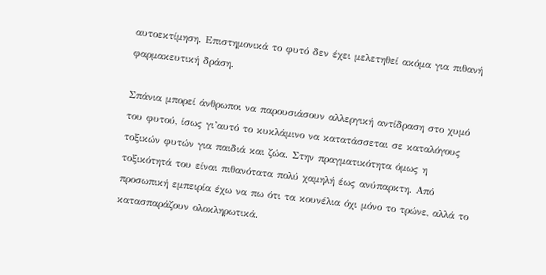αυτοεκτίμηση. Επιστημονικά το φυτό δεν έχει μελετηθεί ακόμα για πιθανή φαρμακευτική δράση.

Σπάνια μπορεί άνθρωποι να παρουσιάσουν αλλεργική αντίδραση στο χυμό του φυτού, ίσως γι’αυτό το κυκλάμινο να κατατάσσεται σε καταλόγους τοξικών φυτών για παιδιά και ζώα. Στην πραγματικότητα όμως η τοξικότητά του είναι πιθανότατα πολύ χαμηλή έως ανύπαρκτη. Από προσωπική εμπειρία έχω να πω ότι τα κουνέλια όχι μόνο το τρώνε, αλλά το κατασπαράζουν ολοκληρωτικά.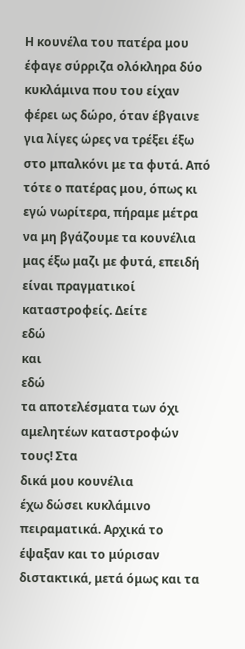Η κουνέλα του πατέρα μου έφαγε σύρριζα ολόκληρα δύο κυκλάμινα που του είχαν φέρει ως δώρο, όταν έβγαινε για λίγες ώρες να τρέξει έξω στο μπαλκόνι με τα φυτά. Από τότε ο πατέρας μου, όπως κι εγώ νωρίτερα, πήραμε μέτρα να μη βγάζουμε τα κουνέλια μας έξω μαζι με φυτά, επειδή είναι πραγματικοί καταστροφείς. Δείτε
εδώ
και
εδώ
τα αποτελέσματα των όχι αμελητέων καταστροφών τους! Στα
δικά μου κουνέλια
έχω δώσει κυκλάμινο πειραματικά. Αρχικά το έψαξαν και το μύρισαν διστακτικά, μετά όμως και τα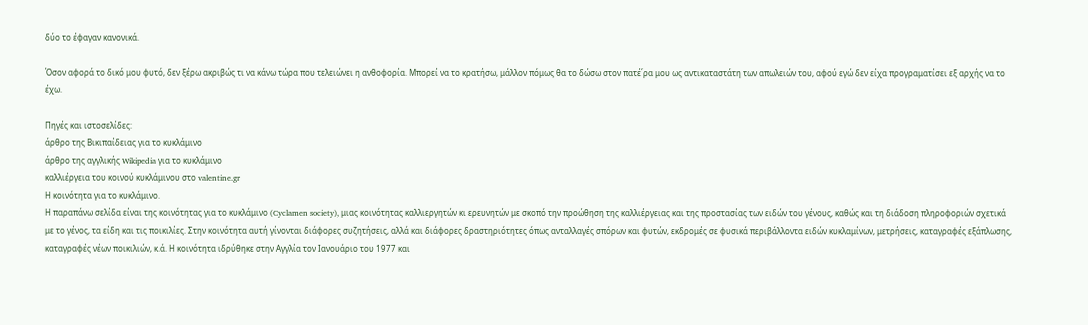δύο το έφαγαν κανονικά.

Όσον αφορά το δικό μου φυτό, δεν ξέρω ακριβώς τι να κάνω τώρα που τελειώνει η ανθοφορία. Μπορεί να το κρατήσω, μάλλον πόμως θα το δώσω στον πατέ΄ρα μου ως αντικαταστάτη των απωλειών του, αφού εγώ δεν είχα προγραματίσει εξ αρχής να το έχω.

Πηγές και ιστοσελίδες:
άρθρο της Βικιπαίδειας για το κυκλάμινο
άρθρο της αγγλικής Wikipedia για το κυκλάμινο
καλλιέργεια του κοινού κυκλάμινου στο valentine.gr
Η κοινότητα για το κυκλάμινο.
Η παραπάνω σελίδα είναι της κοινότητας για το κυκλάμινο (Cyclamen society), μιας κοινότητας καλλιεργητών κι ερευνητών με σκοπό την προώθηση της καλλιέργειας και της προστασίας των ειδών του γένους, καθώς και τη διάδοση πληροφοριών σχετικά με το γένος, τα είδη και τις ποικιλίες. Στην κοινότητα αυτή γίνονται διάφορες συζητήσεις, αλλά και διάφορες δραστηριότητες όπως ανταλλαγές σπόρων και φυτών, εκδρομές σε φυσικά περιβάλλοντα ειδών κυκλαμίνων, μετρήσεις, καταγραφές εξάπλωσης, καταγραφές νέων ποικιλιών, κ.ά. Η κοινότητα ιδρύθηκε στην Αγγλία τον Ιανουάριο του 1977 και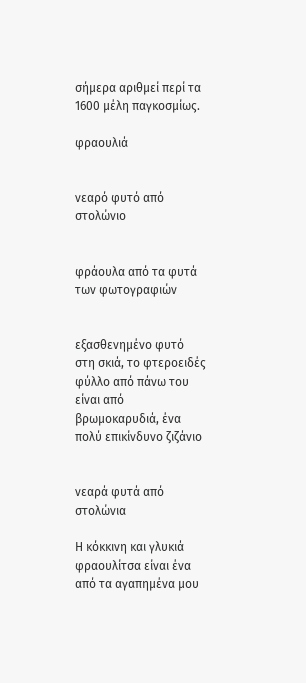σήμερα αριθμεί περί τα 1600 μέλη παγκοσμίως.

φραουλιά


νεαρό φυτό από στολώνιο


φράουλα από τα φυτά των φωτογραφιών


εξασθενημένο φυτό στη σκιά, το φτεροειδές φύλλο από πάνω του είναι από βρωμοκαρυδιά, ένα πολύ επικίνδυνο ζιζάνιο


νεαρά φυτά από στολώνια

Η κόκκινη και γλυκιά φραουλίτσα είναι ένα από τα αγαπημένα μου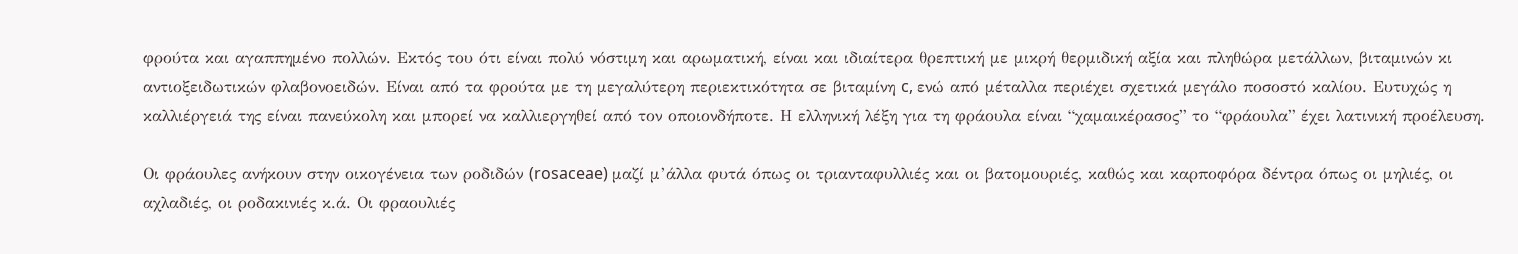φρούτα και αγαππημένο πολλών. Εκτός του ότι είναι πολύ νόστιμη και αρωματική, είναι και ιδιαίτερα θρεπτική με μικρή θερμιδική αξία και πληθώρα μετάλλων, βιταμινών κι αντιοξειδωτικών φλαβονοειδών. Είναι από τα φρούτα με τη μεγαλύτερη περιεκτικότητα σε βιταμίνη c, ενώ από μέταλλα περιέχει σχετικά μεγάλο ποσοστό καλίου. Ευτυχώς η καλλιέργειά της είναι πανεύκολη και μπορεί να καλλιεργηθεί από τον οποιονδήποτε. Η ελληνική λέξη για τη φράουλα είναι “χαμαικέρασος” το “φράουλα” έχει λατινική προέλευση.

Οι φράουλες ανήκουν στην οικογένεια των ροδιδών (rosaceae) μαζί μ’άλλα φυτά όπως οι τριανταφυλλιές και οι βατομουριές, καθώς και καρποφόρα δέντρα όπως οι μηλιές, οι αχλαδιές, οι ροδακινιές κ.ά. Οι φραουλιές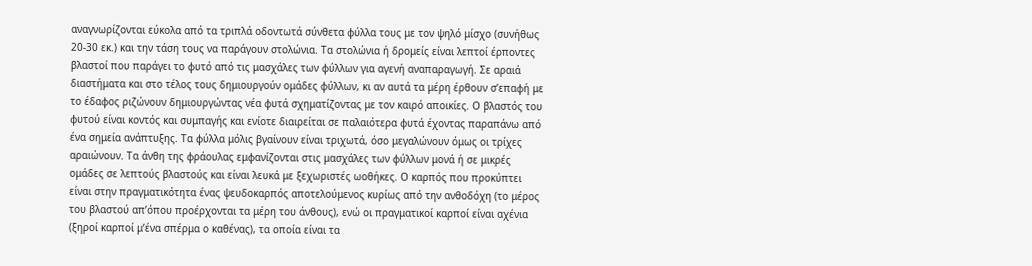αναγνωρίζονται εύκολα από τα τριπλά οδοντωτά σύνθετα φύλλα τους με τον ψηλό μίσχο (συνήθως 20-30 εκ.) και την τάση τους να παράγουν στολώνια. Τα στολώνια ή δρομείς είναι λεπτοί έρποντες βλαστοί που παράγει το φυτό από τις μασχάλες των φύλλων για αγενή αναπαραγωγή. Σε αραιά διαστήματα και στο τέλος τους δημιουργούν ομάδες φύλλων, κι αν αυτά τα μέρη έρθουν σ’επαφή με το έδαφος ριζώνουν δημιουργώντας νέα φυτά σχηματίζοντας με τον καιρό αποικίες. Ο βλαστός του φυτού είναι κοντός και συμπαγής και ενίοτε διαιρείται σε παλαιότερα φυτά έχοντας παραπάνω από ένα σημεία ανάπτυξης. Τα φύλλα μόλις βγαίνουν είναι τριχωτά, όσο μεγαλώνουν όμως οι τρίχες αραιώνουν. Τα άνθη της φράουλας εμφανίζονται στις μασχάλες των φύλλων μονά ή σε μικρές ομάδες σε λεπτούς βλαστούς και είναι λευκά με ξεχωριστές ωοθήκες. Ο καρπός που προκύπτει είναι στην πραγματικότητα ένας ψευδοκαρπός αποτελούμενος κυρίως από την ανθοδόχη (το μέρος του βλαστού απ’όπου προέρχονται τα μέρη του άνθους), ενώ οι πραγματικοί καρποί είναι αχένια (ξηροί καρποί μ’ένα σπέρμα ο καθένας), τα οποία είναι τα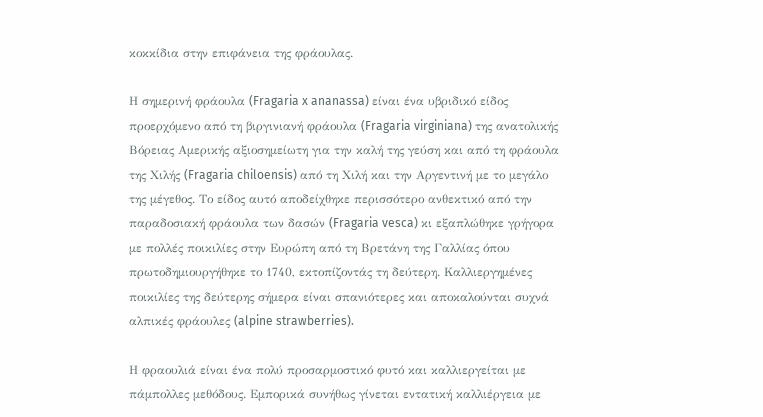κοκκίδια στην επιφάνεια της φράουλας.

Η σημερινή φράουλα (Fragaria x ananassa) είναι ένα υβριδικό είδος προερχόμενο από τη βιργινιανή φράουλα (Fragaria virginiana) της ανατολικής Βόρειας Αμερικής αξιοσημείωτη για την καλή της γεύση και από τη φράουλα της Χιλής (Fragaria chiloensis) από τη Χιλή και την Αργεντινή με το μεγάλο της μέγεθος. Το είδος αυτό αποδείχθηκε περισσότερο ανθεκτικό από την παραδοσιακή φράουλα των δασών (Fragaria vesca) κι εξαπλώθηκε γρήγορα με πολλές ποικιλίες στην Ευρώπη από τη Βρετάνη της Γαλλίας όπου πρωτοδημιουργήθηκε το 1740, εκτοπίζοντάς τη δεύτερη. Καλλιεργημένες ποικιλίες της δεύτερης σήμερα είναι σπανιότερες και αποκαλούνται συχνά αλπικές φράουλες (alpine strawberries).

Η φραουλιά είναι ένα πολύ προσαρμοστικό φυτό και καλλιεργείται με πάμπολλες μεθόδους. Εμπορικά συνήθως γίνεται εντατική καλλιέργεια με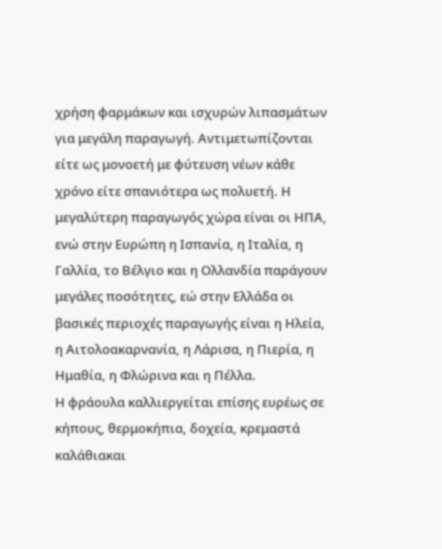χρήση φαρμάκων και ισχυρών λιπασμάτων για μεγάλη παραγωγή. Αντιμετωπίζονται είτε ως μονοετή με φύτευση νέων κάθε χρόνο είτε σπανιότερα ως πολυετή. Η μεγαλύτερη παραγωγός χώρα είναι οι ΗΠΑ, ενώ στην Ευρώπη η Ισπανία, η Ιταλία, η Γαλλία, το Βέλγιο και η Ολλανδία παράγουν μεγάλες ποσότητες, εώ στην Ελλάδα οι βασικές περιοχές παραγωγής είναι η Ηλεία, η Αιτολοακαρνανία, η Λάρισα, η Πιερία, η Ημαθία, η Φλώρινα και η Πέλλα.
Η φράουλα καλλιεργείται επίσης ευρέως σε κήπους, θερμοκήπια, δοχεία, κρεμαστά καλάθιακαι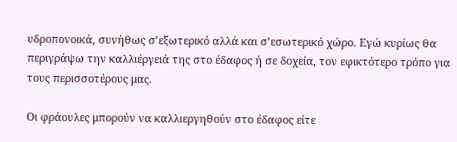υδροπονοικά, συνήθως σ’εξωτερικό αλλά και σ’εσωτερικό χώρο. Εγώ κυρίως θα περιγράψω την καλλιέργειά της στο έδαφος ή σε δοχεία, τον εφικτότερο τρόπο για τους περισσοτέρους μας.

Οι φράουλες μπορούν να καλλιεργηθούν στο έδαφος είτε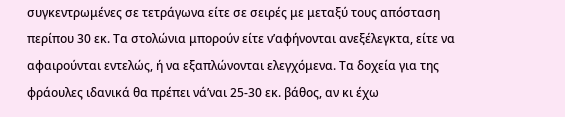συγκεντρωμένες σε τετράγωνα είτε σε σειρές με μεταξύ τους απόσταση περίπου 30 εκ. Τα στολώνια μπορούν είτε ν’αφήνονται ανεξέλεγκτα, είτε να αφαιρούνται εντελώς, ή να εξαπλώνονται ελεγχόμενα. Τα δοχεία για της φράουλες ιδανικά θα πρέπει νά’ναι 25-30 εκ. βάθος, αν κι έχω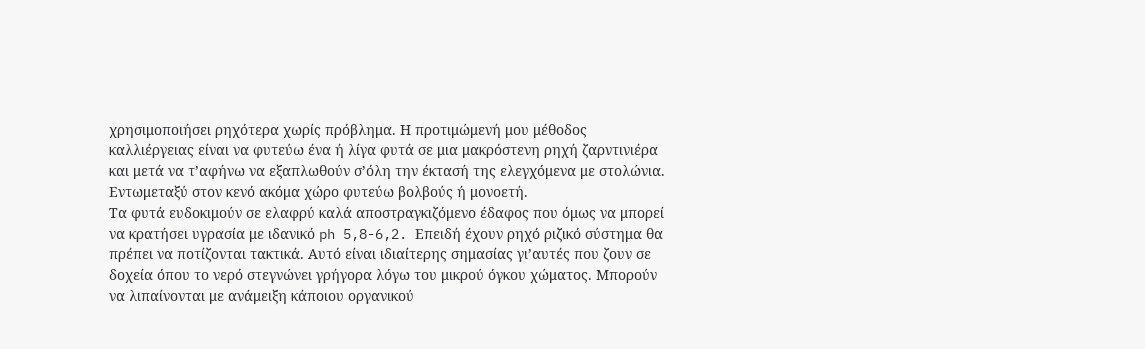χρησιμοποιήσει ρηχότερα χωρίς πρόβλημα. Η προτιμώμενή μου μέθοδος καλλιέργειας είναι να φυτεύω ένα ή λίγα φυτά σε μια μακρόστενη ρηχή ζαρντινιέρα και μετά να τ’αφήνω να εξαπλωθούν σ’όλη την έκτασή της ελεγχόμενα με στολώνια. Εντωμεταξύ στον κενό ακόμα χώρο φυτεύω βολβούς ή μονοετή.
Τα φυτά ευδοκιμούν σε ελαφρύ καλά αποστραγκιζόμενο έδαφος που όμως να μπορεί να κρατήσει υγρασία με ιδανικό ph 5,8-6,2. Επειδή έχουν ρηχό ριζικό σύστημα θα πρέπει να ποτίζονται τακτικά. Αυτό είναι ιδιαίτερης σημασίας γι’αυτές που ζουν σε δοχεία όπου το νερό στεγνώνει γρήγορα λόγω του μικρού όγκου χώματος. Μπορούν να λιπαίνονται με ανάμειξη κάποιου οργανικού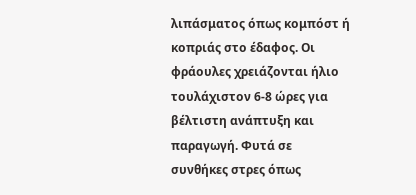λιπάσματος όπως κομπόστ ή κοπριάς στο έδαφος. Οι φράουλες χρειάζονται ήλιο τουλάχιστον 6-8 ώρες για βέλτιστη ανάπτυξη και παραγωγή. Φυτά σε συνθήκες στρες όπως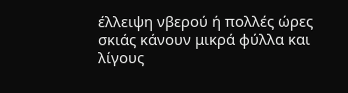έλλειψη νβερού ή πολλές ώρες σκιάς κάνουν μικρά φύλλα και λίγους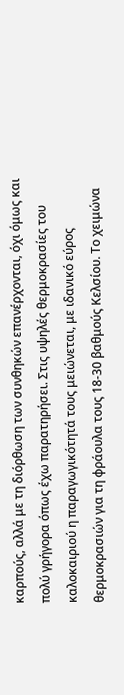καρπούς, αλλά με τη διόρθωση των συνθηκών επανέρχονται, όχι όμως και πολύ γρήγορα όπως έχω παρατηρήσει. Στις υψηλές θερμοκρασίες του καλοκαιριού η παραγωγικότητά τους μειώνεται, με ιδανικό εύρος θερμοκρασιών για τη φράουλα τους 18-30 βαθμούς Κελσίου. Το χειμώνα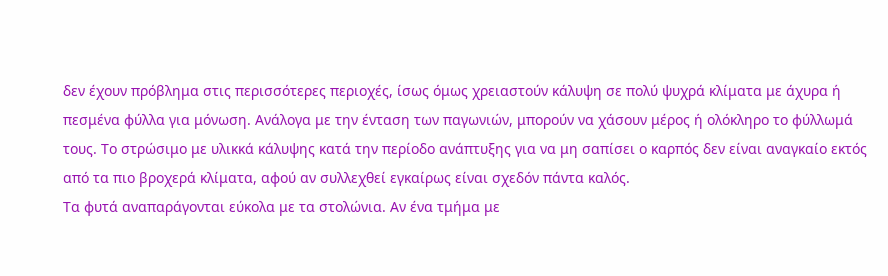δεν έχουν πρόβλημα στις περισσότερες περιοχές, ίσως όμως χρειαστούν κάλυψη σε πολύ ψυχρά κλίματα με άχυρα ή πεσμένα φύλλα για μόνωση. Ανάλογα με την ένταση των παγωνιών, μπορούν να χάσουν μέρος ή ολόκληρο το φύλλωμά τους. Το στρώσιμο με υλικκά κάλυψης κατά την περίοδο ανάπτυξης για να μη σαπίσει ο καρπός δεν είναι αναγκαίο εκτός από τα πιο βροχερά κλίματα, αφού αν συλλεχθεί εγκαίρως είναι σχεδόν πάντα καλός.
Τα φυτά αναπαράγονται εύκολα με τα στολώνια. Αν ένα τμήμα με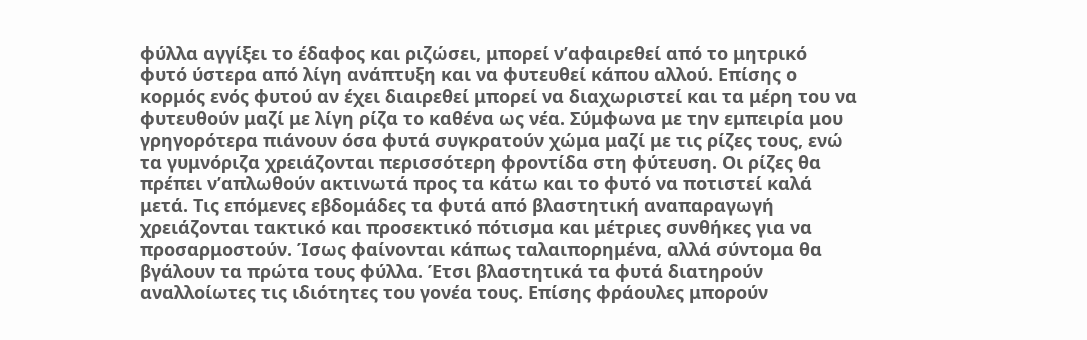φύλλα αγγίξει το έδαφος και ριζώσει, μπορεί ν’αφαιρεθεί από το μητρικό φυτό ύστερα από λίγη ανάπτυξη και να φυτευθεί κάπου αλλού. Επίσης ο κορμός ενός φυτού αν έχει διαιρεθεί μπορεί να διαχωριστεί και τα μέρη του να φυτευθούν μαζί με λίγη ρίζα το καθένα ως νέα. Σύμφωνα με την εμπειρία μου γρηγορότερα πιάνουν όσα φυτά συγκρατούν χώμα μαζί με τις ρίζες τους, ενώ τα γυμνόριζα χρειάζονται περισσότερη φροντίδα στη φύτευση. Οι ρίζες θα πρέπει ν’απλωθούν ακτινωτά προς τα κάτω και το φυτό να ποτιστεί καλά μετά. Τις επόμενες εβδομάδες τα φυτά από βλαστητική αναπαραγωγή χρειάζονται τακτικό και προσεκτικό πότισμα και μέτριες συνθήκες για να προσαρμοστούν. Ίσως φαίνονται κάπως ταλαιπορημένα, αλλά σύντομα θα βγάλουν τα πρώτα τους φύλλα. Έτσι βλαστητικά τα φυτά διατηρούν αναλλοίωτες τις ιδιότητες του γονέα τους. Επίσης φράουλες μπορούν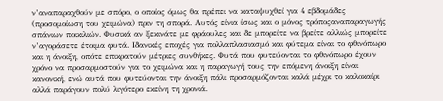ν’αναπαραχθούν με σπόρο, ο οποίος όμως θα πρέπει να καταψυχθεί για 4 εβδομάδες (προσομοίωση του χειμώνα) πριν τη σπορά. Αυτός είνια ίσως και ο μόνος τρόποςαναπαραγωγής σπάνιων ποικιλιών. Φυσικά αν ξεκινάτε με φράουλες και δε μπορείτε να βρείτε αλλιώς μπορείτε ν’αγοράσετε έτοιμα φυτά. Ιδανικές εποχές για πολλαπλασιασμό και φύτεμα είναι το φθινόπωρο και η άνοιξη, οπότε επικρατούν μέτριες συνθήκες. Φυτά που φυτεύονται το φθινόπωρο έχουν χρόνο να προσαρμοστούν για το χειμώνα και η παραγωγή τους την επόμενη άνοιξη είναι κανονική, ενώ αυτά που φυτεύονται την άνοιξη πάλι προσαρμόζονται καλά μέχρι το καλοκαίρι αλλά παράγουν πολύ λιγότερο εκείνη τη χρονιά.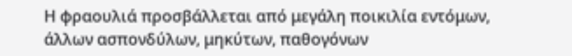Η φραουλιά προσβάλλεται από μεγάλη ποικιλία εντόμων, άλλων ασπονδύλων, μηκύτων, παθογόνων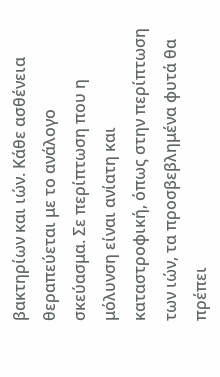βακτηρίων και ιών. Κάθε ασθένεια θεραπεύεται με το ανάλογο σκεύασμα. Σε περίπτωση που η μόλυνση είναι ανίατη και καταστροφική, όπως στην περίπτωση των ιών, τα προσβεβλημένα φυτά θα πρέπει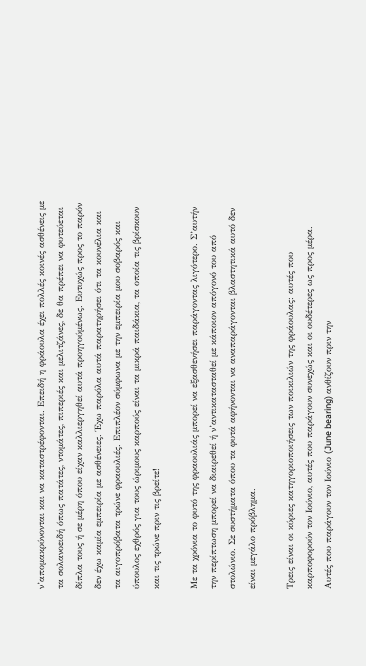ν’απομακρύνονται και να καταστρέφονται. Επειδή η φράουλα έχει πολλές κοινές ασθένεις με τα σολανοειδή όπως πατάτες, ντομάτες, πιπεριές και μελιτζάνες, δε θα πρέπει να φυτεύεται δίπλα τους ή σε μέρη όπου είχαν καλλιεργηθεί αυτά προηγούμένως. Ευτυχώς προς το παρόν δεν έχω καμία εμπειρία με ασθένειες. Έχω παρόλα αυτά παρατηρήσει ότι τα κουνέλια και τα αιγοπρόβατα τρώνε φραουλιές. Επιπλέον σύμφωνα με την εμπειρία μου σοβαρός και ύπουλος εχθρός για τους ώριμους καρπούς είναι τα μικρά παιδάκια, τα οποία τις βρίσκουν και τις τρώνε πριν τις βρείτε!

Με τα χρόνια το φυτό της φραουλιάς μπορεί να εξασθενήσει παράγοντας λιγότερο. Σ’αυτήν την περίπτωση μπορεί να διαιρεθεί ή ν’αντικατασταθεί με κάποιον απόγονό του από στολώνιο. Σε συστήματα όπου τα φυτά αφήνονται να αναπαράγονται βλαστητικά αυτό δεν είναι μεγάλο πρόβλημα.

Τρεις είναι οι κύριες κατηγοριοποιήσεις των ποικιλιών της φράουλας: αυτές που καρποφορούν τον Ιούνιο, αυτές που παράγουν συνεχώς και οι ουδέτερες ως προς μέρα. Αυτές που παράγουν τον Ιούνιο (June bearing) ανθίζουν πριν την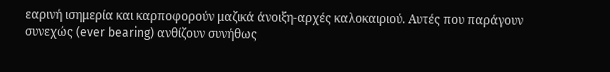εαρινή ισημερία και καρποφορούν μαζικά άνοιξη-αρχές καλοκαιριού. Αυτές που παράγουν συνεχώς (ever bearing) ανθίζουν συνήθως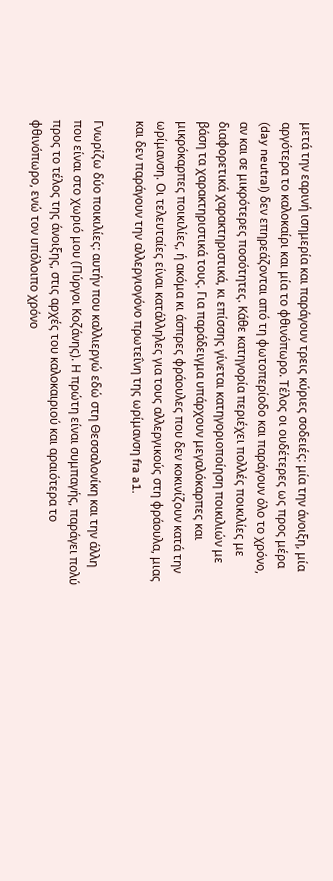μετά την εαρινή ισημερία και παράγουν τρεις κύριες σοδειές: μία την άνοιξη, μία αργότερα το καλοκαίρι και μία το φθινόπωρο. Τέλος οι ουδέτερες ως προς μέρα (day neutral) δεν επηρεάζονται από τη φωτοπερίοδο και παράγουν όλο το χρόνο, αν και σε μικρότερες ποσότητες. Κάθε κατηγορία περιέχει πολλές ποικιλίες με διαφορετικά χαρακτηριστικά, κι επίσσης γίνεται κατηγοριοποίηση ποικιλιών με βάση τα χαρακτηριστικά τους. Για παράδειγμα υπάρχουν μεγαλόκαρπες και μικρόκαρπες ποικιλίες, ή ακόμα κι άσπρες φράουλες που δεν κοκινίζουν κατά την ωρίμανση. Οι τελευταίες είναι κατάλληλες για τους αλλεργικούς στη φράουλα, μιας και δεν παράγουν την αλλεργιογόνο πρωτεΐνη της ωρίμανση fra a1.

Γνωρίζω δύο ποικιλίες: αυτήν που καλλιεργώ εδώ στη Θεσσαλονίκη και την άλλη που είναι στο χωριό μου (Πύργοι Κοζάνης). Η πρώτη είναι συμπαγής, παράγει πολύ προς το τέλος της άνοιξης, στις αρχές του καλοκαιριού και αραιότερα το φθινόπωρο, ενώ τον υπόλοιπο χρόνο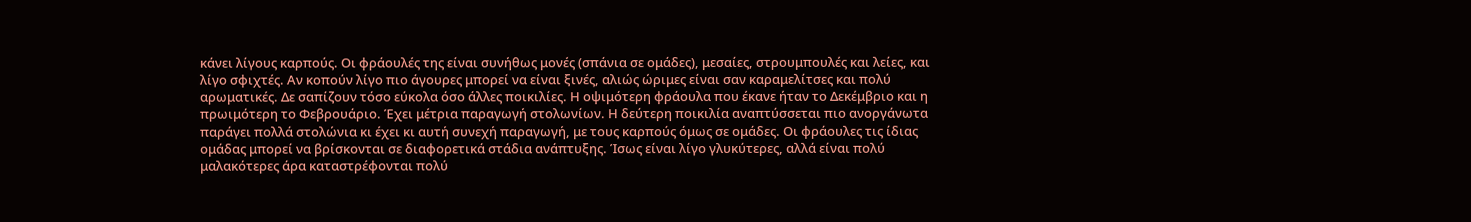κάνει λίγους καρπούς. Οι φράουλές της είναι συνήθως μονές (σπάνια σε ομάδες), μεσαίες, στρουμπουλές και λείες, και λίγο σφιχτές. Αν κοπούν λίγο πιο άγουρες μπορεί να είναι ξινές, αλιώς ώριμες είναι σαν καραμελίτσες και πολύ αρωματικές. Δε σαπίζουν τόσο εύκολα όσο άλλες ποικιλίες. Η οψιμότερη φράουλα που έκανε ήταν το Δεκέμβριο και η πρωιμότερη το Φεβρουάριο. Έχει μέτρια παραγωγή στολωνίων. Η δεύτερη ποικιλία αναπτύσσεται πιο ανοργάνωτα παράγει πολλά στολώνια κι έχει κι αυτή συνεχή παραγωγή, με τους καρπούς όμως σε ομάδες. Οι φράουλες τις ίδιας ομάδας μπορεί να βρίσκονται σε διαφορετικά στάδια ανάπτυξης. Ίσως είναι λίγο γλυκύτερες, αλλά είναι πολύ μαλακότερες άρα καταστρέφονται πολύ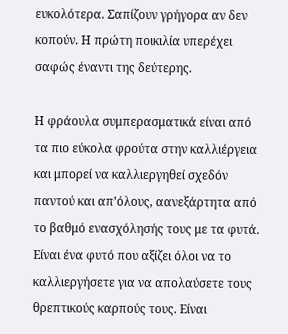ευκολότερα. Σαπίζουν γρήγορα αν δεν κοπούν. Η πρώτη ποικιλία υπερέχει σαφώς έναντι της δεύτερης.

Η φράουλα συμπερασματικά είναι από τα πιο εύκολα φρούτα στην καλλιέργεια και μπορεί να καλλιεργηθεί σχεδόν παντού και απ’όλους, αανεξάρτητα από το βαθμό ενασχόλησής τους με τα φυτά. Είναι ένα φυτό που αξίζει όλοι να το καλλιεργήσετε για να απολαύσετε τους θρεπτικούς καρπούς τους. Είναι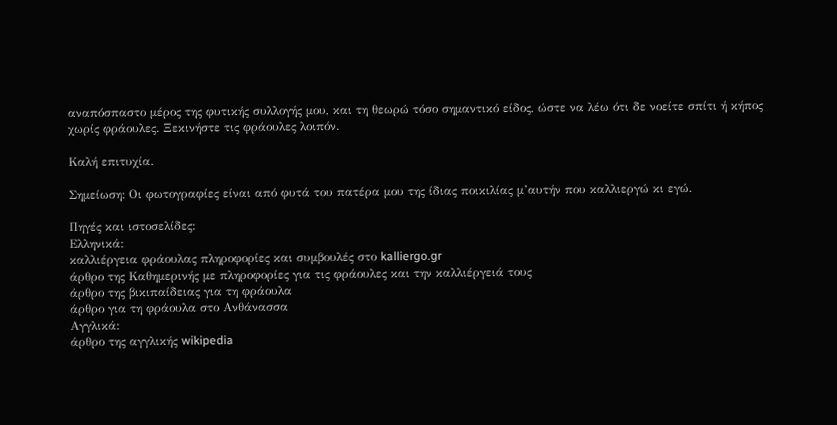αναπόσπαστο μέρος της φυτικής συλλογής μου, και τη θεωρώ τόσο σημαντικό είδος, ώστε να λέω ότι δε νοείτε σπίτι ή κήπος χωρίς φράουλες. Ξεκινήστε τις φράουλες λοιπόν.

Καλή επιτυχία.

Σημείωση: Οι φωτογραφίες είναι από φυτά του πατέρα μου της ίδιας ποικιλίας μ’αυτήν που καλλιεργώ κι εγώ.

Πηγές και ιστοσελίδες:
Ελληνικά:
καλλιέργεια φράουλας πληροφορίες και συμβουλές στο kalliergo.gr
άρθρο της Καθημερινής με πληροφορίες για τις φράουλες και την καλλιέργειά τους
άρθρο της βικιπαίδειας για τη φράουλα
άρθρο για τη φράουλα στο Ανθάνασσα
Αγγλικά:
άρθρο της αγγλικής wikipedia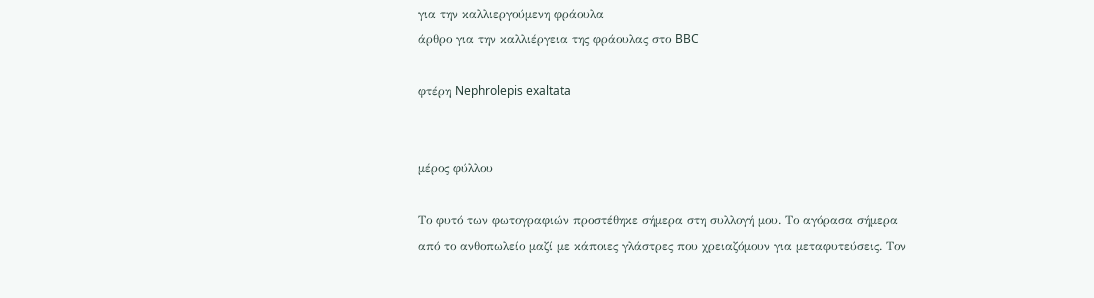για την καλλιεργούμενη φράουλα
άρθρο για την καλλιέργεια της φράουλας στο BBC

φτέρη Nephrolepis exaltata


μέρος φύλλου

Το φυτό των φωτογραφιών προστέθηκε σήμερα στη συλλογή μου. Το αγόρασα σήμερα από το ανθοπωλείο μαζί με κάποιες γλάστρες που χρειαζόμουν για μεταφυτεύσεις. Τον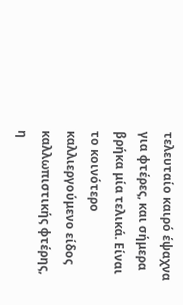τελευταίο καιρό έψαχνα για φτέρες, και σήμερα βρήκα μία τελικά. Είναι το κοινότερο καλλιεργούμενο είδος καλλωπιστικής φτέρης, η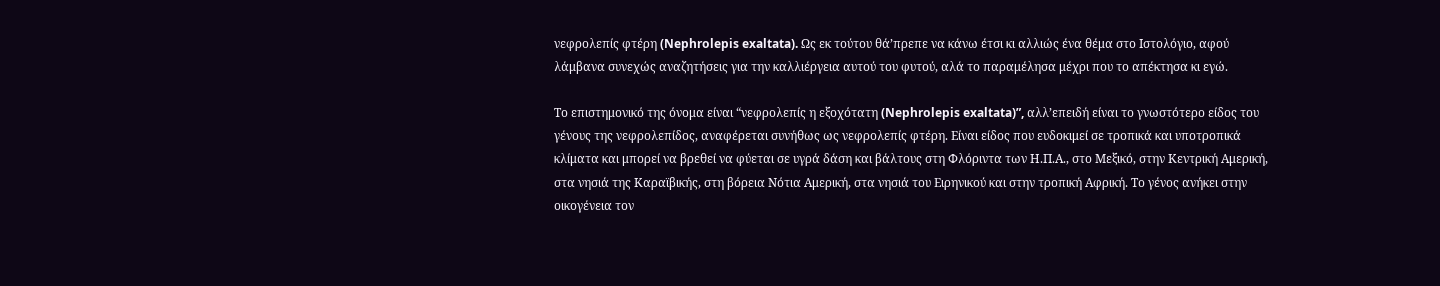νεφρολεπίς φτέρη (Nephrolepis exaltata). Ως εκ τούτου θά’πρεπε να κάνω έτσι κι αλλιώς ένα θέμα στο Ιστολόγιο, αφού λάμβανα συνεχώς αναζητήσεις για την καλλιέργεια αυτού του φυτού, αλά το παραμέλησα μέχρι που το απέκτησα κι εγώ.

Το επιστημονικό της όνομα είναι “νεφρολεπίς η εξοχότατη (Nephrolepis exaltata)”, αλλ’επειδή είναι το γνωστότερο είδος του γένους της νεφρολεπίδος, αναφέρεται συνήθως ως νεφρολεπίς φτέρη. Είναι είδος που ευδοκιμεί σε τροπικά και υποτροπικά κλίματα και μπορεί να βρεθεί να φύεται σε υγρά δάση και βάλτους στη Φλόριντα των Η.Π.Α., στο Μεξικό, στην Κεντρική Αμερική, στα νησιά της Καραϊβικής, στη βόρεια Νότια Αμερική, στα νησιά του Ειρηνικού και στην τροπική Αφρική. Το γένος ανήκει στην οικογένεια τον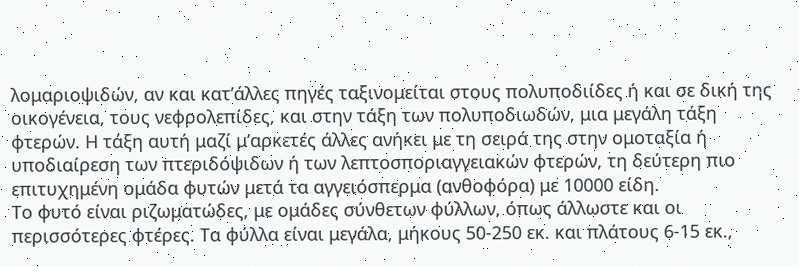λομαριοψιδών, αν και κατ’άλλες πηγές ταξινομείται στους πολυποδιίδες ή και σε δική της οικογένεια, τους νεφρολεπίδες, και στην τάξη των πολυποδιωδών, μια μεγάλη τάξη φτερών. Η τάξη αυτή μαζί μ’αρκετές άλλες ανήκει με τη σειρά της στην ομοταξία ή υποδιαίρεση των πτεριδόψιδων ή των λεπτοσποριαγγειακών φτερών, τη δεύτερη πιο επιτυχημένη ομάδα φυτών μετά τα αγγειόσπερμα (ανθοφόρα) με 10000 είδη.
Το φυτό είναι ριζωματώδες, με ομάδες σύνθετων φύλλων, όπως άλλωστε και οι περισσότερες φτέρες. Τα φύλλα είναι μεγάλα, μήκους 50-250 εκ. και πλάτους 6-15 εκ.,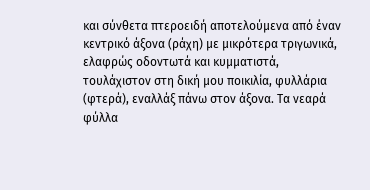και σύνθετα πτεροειδή αποτελούμενα από έναν κεντρικό άξονα (ράχη) με μικρότερα τριγωνικά, ελαφρώς οδοντωτά και κυμματιστά, τουλάχιστον στη δική μου ποικιλία, φυλλάρια (φτερά), εναλλάξ πάνω στον άξονα. Τα νεαρά φύλλα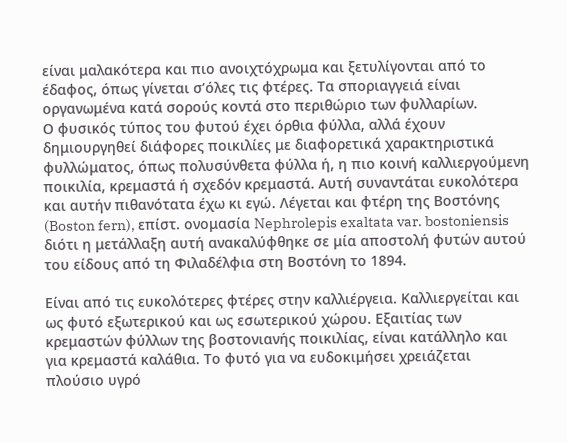είναι μαλακότερα και πιο ανοιχτόχρωμα και ξετυλίγονται από το έδαφος, όπως γίνεται σ’όλες τις φτέρες. Τα σποριαγγειά είναι οργανωμένα κατά σορούς κοντά στο περιθώριο των φυλλαρίων.
Ο φυσικός τύπος του φυτού έχει όρθια φύλλα, αλλά έχουν δημιουργηθεί διάφορες ποικιλίες με διαφορετικά χαρακτηριστικά φυλλώματος, όπως πολυσύνθετα φύλλα ή, η πιο κοινή καλλιεργούμενη ποικιλία, κρεμαστά ή σχεδόν κρεμαστά. Αυτή συναντάται ευκολότερα και αυτήν πιθανότατα έχω κι εγώ. Λέγεται και φτέρη της Βοστόνης (Boston fern), επίστ. ονομασία Nephrolepis exaltata var. bostoniensis διότι η μετάλλαξη αυτή ανακαλύφθηκε σε μία αποστολή φυτών αυτού του είδους από τη Φιλαδέλφια στη Βοστόνη το 1894.

Είναι από τις ευκολότερες φτέρες στην καλλιέργεια. Καλλιεργείται και ως φυτό εξωτερικού και ως εσωτερικού χώρου. Εξαιτίας των κρεμαστών φύλλων της βοστονιανής ποικιλίας, είναι κατάλληλο και για κρεμαστά καλάθια. Το φυτό για να ευδοκιμήσει χρειάζεται πλούσιο υγρό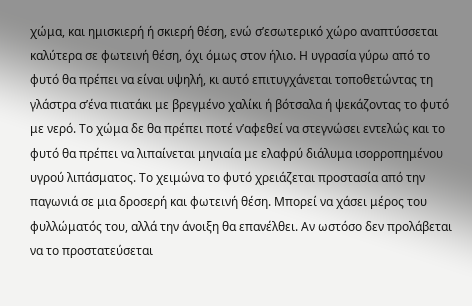χώμα, και ημισκιερή ή σκιερή θέση, ενώ σ’εσωτερικό χώρο αναπτύσσεται καλύτερα σε φωτεινή θέση, όχι όμως στον ήλιο. Η υγρασία γύρω από το φυτό θα πρέπει να είναι υψηλή, κι αυτό επιτυγχάνεται τοποθετώντας τη γλάστρα σ’ένα πιατάκι με βρεγμένο χαλίκι ή βότσαλα ή ψεκάζοντας το φυτό με νερό. Το χώμα δε θα πρέπει ποτέ ν’αφεθεί να στεγνώσει εντελώς και το φυτό θα πρέπει να λιπαίνεται μηνιαία με ελαφρύ διάλυμα ισορροπημένου υγρού λιπάσματος. Το χειμώνα το φυτό χρειάζεται προστασία από την παγωνιά σε μια δροσερή και φωτεινή θέση. Μπορεί να χάσει μέρος του φυλλώματός του, αλλά την άνοιξη θα επανέλθει. Αν ωστόσο δεν προλάβεται να το προστατεύσεται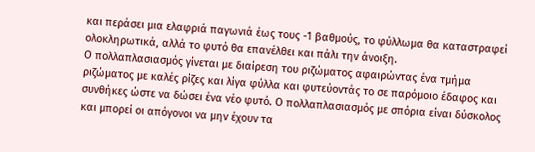και περάσει μια ελαφριά παγωνιά έως τους -1 βαθμούς, το φύλλωμα θα καταστραφεί ολοκληρωτικά, αλλά το φυτό θα επανέλθει και πάλι την άνοιξη.
Ο πολλαπλασιασμός γίνεται με διαίρεση του ριζώματος αφαιρώντας ένα τμήμα ριζώματος με καλές ρίζες και λίγα φύλλα και φυτεύοντάς το σε παρόμοιο έδαφος και συνθήκες ώστε να δώσει ένα νέο φυτό. Ο πολλαπλασιασμός με σπόρια είναι δύσκολος και μπορεί οι απόγονοι να μην έχουν τα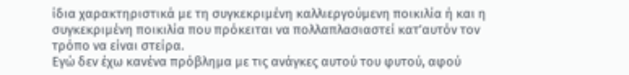ίδια χαρακτηριστικά με τη συγκεκριμένη καλλιεργούμενη ποικιλία ή και η συγκεκριμένη ποικιλία που πρόκειται να πολλαπλασιαστεί κατ’αυτόν τον τρόπο να είναι στείρα.
Εγώ δεν έχω κανένα πρόβλημα με τις ανάγκες αυτού του φυτού, αφού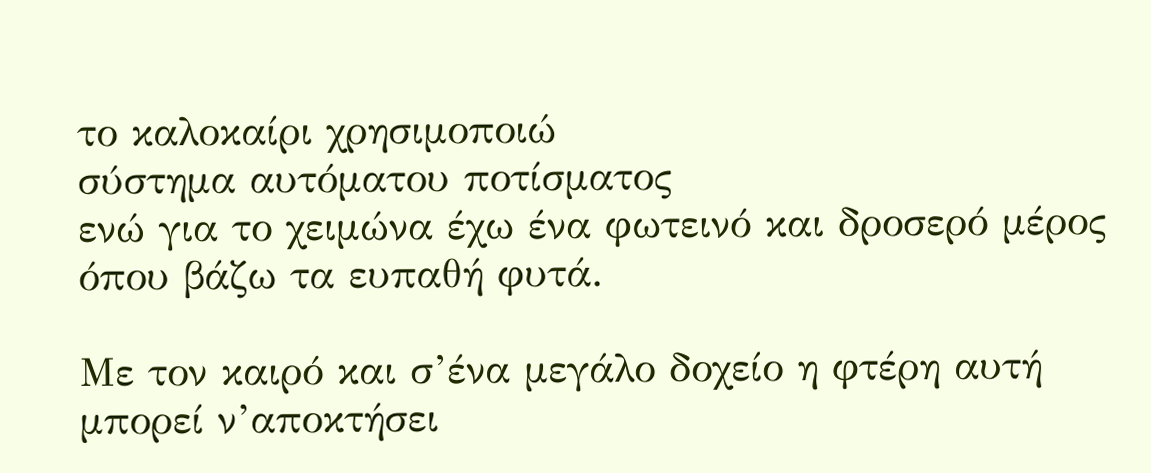το καλοκαίρι χρησιμοποιώ
σύστημα αυτόματου ποτίσματος
ενώ για το χειμώνα έχω ένα φωτεινό και δροσερό μέρος όπου βάζω τα ευπαθή φυτά.

Με τον καιρό και σ’ένα μεγάλο δοχείο η φτέρη αυτή μπορεί ν’αποκτήσει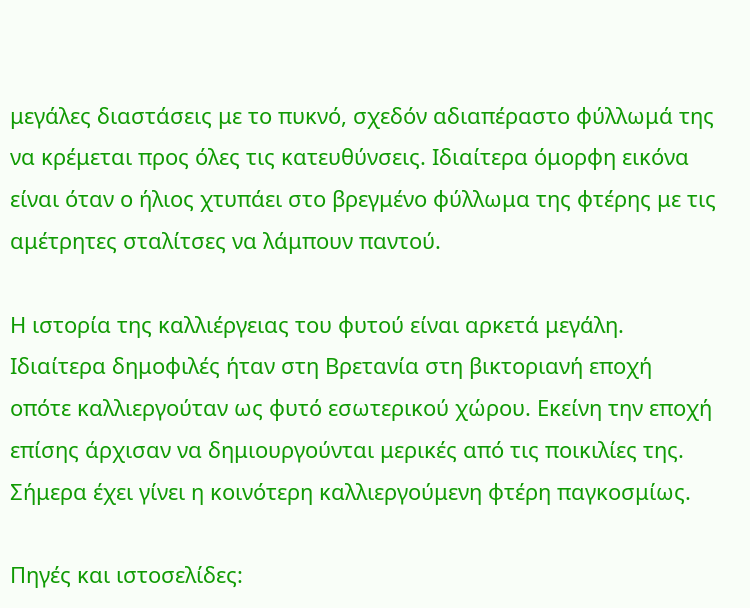μεγάλες διαστάσεις με το πυκνό, σχεδόν αδιαπέραστο φύλλωμά της να κρέμεται προς όλες τις κατευθύνσεις. Ιδιαίτερα όμορφη εικόνα είναι όταν ο ήλιος χτυπάει στο βρεγμένο φύλλωμα της φτέρης με τις αμέτρητες σταλίτσες να λάμπουν παντού.

Η ιστορία της καλλιέργειας του φυτού είναι αρκετά μεγάλη. Ιδιαίτερα δημοφιλές ήταν στη Βρετανία στη βικτοριανή εποχή οπότε καλλιεργούταν ως φυτό εσωτερικού χώρου. Εκείνη την εποχή επίσης άρχισαν να δημιουργούνται μερικές από τις ποικιλίες της. Σήμερα έχει γίνει η κοινότερη καλλιεργούμενη φτέρη παγκοσμίως.

Πηγές και ιστοσελίδες: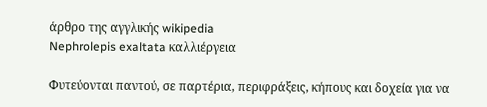άρθρο της αγγλικής wikipedia
Nephrolepis exaltata καλλιέργεια

Φυτεύονται παντού, σε παρτέρια, περιφράξεις, κήπους και δοχεία για να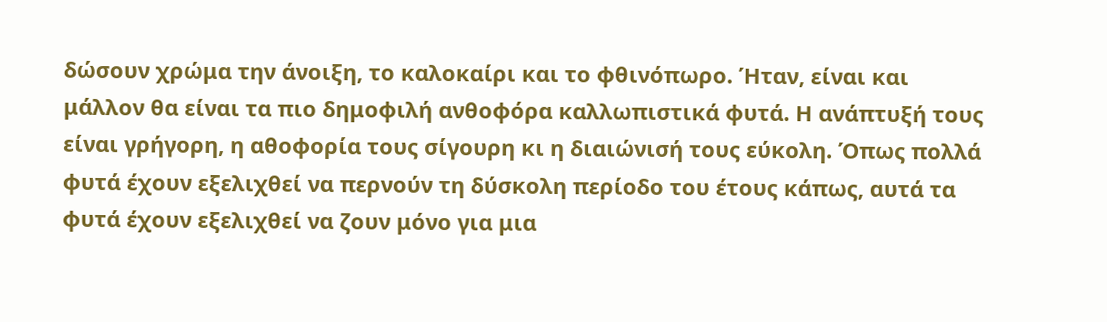δώσουν χρώμα την άνοιξη, το καλοκαίρι και το φθινόπωρο. Ήταν, είναι και μάλλον θα είναι τα πιο δημοφιλή ανθοφόρα καλλωπιστικά φυτά. Η ανάπτυξή τους είναι γρήγορη, η αθοφορία τους σίγουρη κι η διαιώνισή τους εύκολη. Όπως πολλά φυτά έχουν εξελιχθεί να περνούν τη δύσκολη περίοδο του έτους κάπως, αυτά τα φυτά έχουν εξελιχθεί να ζουν μόνο για μια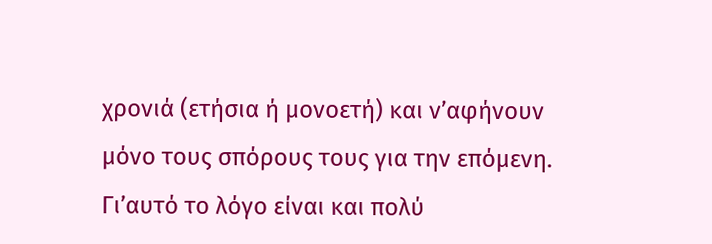χρονιά (ετήσια ή μονοετή) και ν’αφήνουν μόνο τους σπόρους τους για την επόμενη. Γι’αυτό το λόγο είναι και πολύ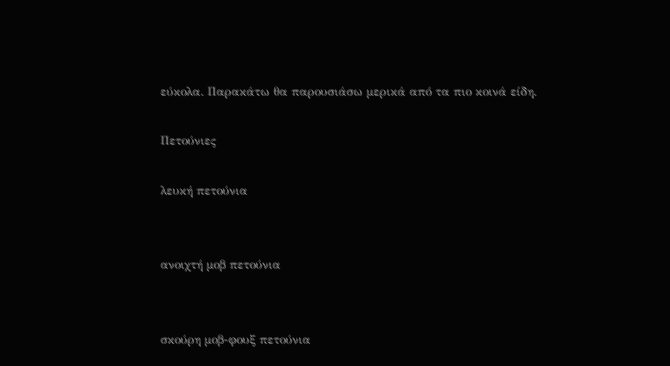εύκολα. Παρακάτω θα παρουσιάσω μερικά από τα πιο κοινά είδη.

Πετούνιες

λευκή πετούνια


ανοιχτή μοβ πετούνια


σκούρη μοβ-φουξ πετούνια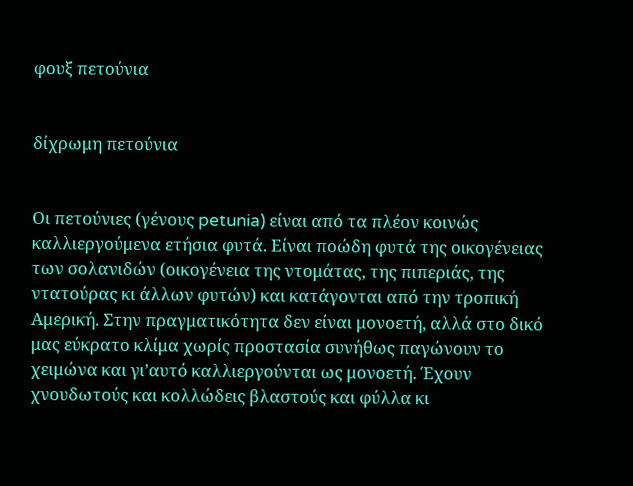φουξ πετούνια


δίχρωμη πετούνια


Οι πετούνιες (γένους petunia) είναι από τα πλέον κοινώς καλλιεργούμενα ετήσια φυτά. Είναι ποώδη φυτά της οικογένειας των σολανιδών (οικογένεια της ντομάτας, της πιπεριάς, της ντατούρας κι άλλων φυτών) και κατάγονται από την τροπική Αμερική. Στην πραγματικότητα δεν είναι μονοετή, αλλά στο δικό μας εύκρατο κλίμα χωρίς προστασία συνήθως παγώνουν το χειμώνα και γι’αυτό καλλιεργούνται ως μονοετή. Έχουν χνουδωτούς και κολλώδεις βλαστούς και φύλλα κι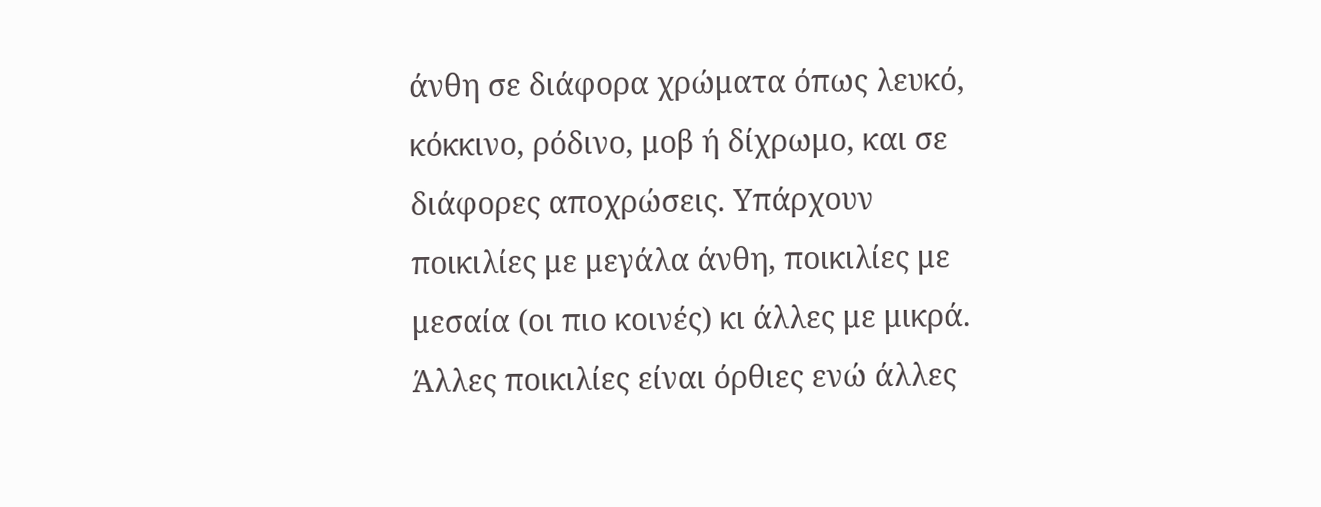άνθη σε διάφορα χρώματα όπως λευκό, κόκκινο, ρόδινο, μοβ ή δίχρωμο, και σε διάφορες αποχρώσεις. Υπάρχουν ποικιλίες με μεγάλα άνθη, ποικιλίες με μεσαία (οι πιο κοινές) κι άλλες με μικρά. Άλλες ποικιλίες είναι όρθιες ενώ άλλες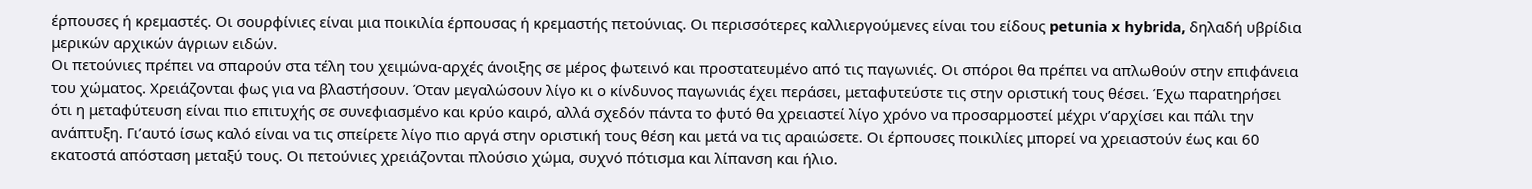έρπουσες ή κρεμαστές. Οι σουρφίνιες είναι μια ποικιλία έρπουσας ή κρεμαστής πετούνιας. Οι περισσότερες καλλιεργούμενες είναι του είδους petunia x hybrida, δηλαδή υβρίδια μερικών αρχικών άγριων ειδών.
Οι πετούνιες πρέπει να σπαρούν στα τέλη του χειμώνα-αρχές άνοιξης σε μέρος φωτεινό και προστατευμένο από τις παγωνιές. Οι σπόροι θα πρέπει να απλωθούν στην επιφάνεια του χώματος. Χρειάζονται φως για να βλαστήσουν. Όταν μεγαλώσουν λίγο κι ο κίνδυνος παγωνιάς έχει περάσει, μεταφυτεύστε τις στην οριστική τους θέσει. Έχω παρατηρήσει ότι η μεταφύτευση είναι πιο επιτυχής σε συνεφιασμένο και κρύο καιρό, αλλά σχεδόν πάντα το φυτό θα χρειαστεί λίγο χρόνο να προσαρμοστεί μέχρι ν’αρχίσει και πάλι την ανάπτυξη. Γι’αυτό ίσως καλό είναι να τις σπείρετε λίγο πιο αργά στην οριστική τους θέση και μετά να τις αραιώσετε. Οι έρπουσες ποικιλίες μπορεί να χρειαστούν έως και 60 εκατοστά απόσταση μεταξύ τους. Οι πετούνιες χρειάζονται πλούσιο χώμα, συχνό πότισμα και λίπανση και ήλιο.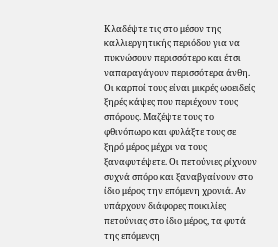Κλαδέψτε τις στο μέσον της καλλιεργητικής περιόδου για να πυκνώσουν περισσότερο και έτσι ναπαραγάγουν περισσότερα άνθη. Οι καρποί τους είναι μικρές ωοειδείς ξηρές κάψες που περιέχουν τους σπόρους. Μαζέψτε τους το φθινόπωρο και φυλάξτε τους σε ξηρό μέρος μέχρι να τους ξαναφυτέψετε. Οι πετούνιες ρίχνουν συχνά σπόρο και ξαναβγαίνουν στο ίδιο μέρος την επόμενη χρονιά. Αν υπάρχουν διάφορες ποικιλίες πετούνιας στο ίδιο μέρος, τα φυτά της επόμενςη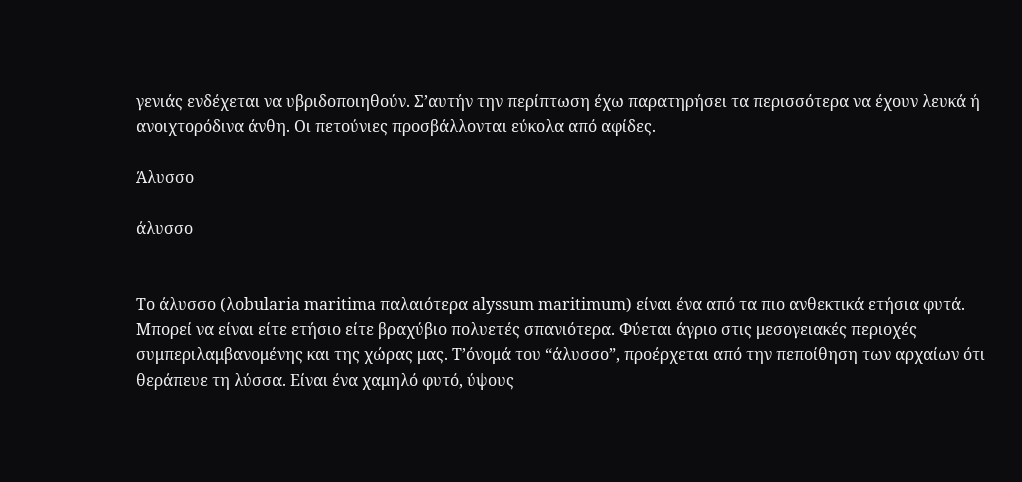γενιάς ενδέχεται να υβριδοποιηθούν. Σ’αυτήν την περίπτωση έχω παρατηρήσει τα περισσότερα να έχουν λευκά ή ανοιχτορόδινα άνθη. Οι πετούνιες προσβάλλονται εύκολα από αφίδες.

Άλυσσο

άλυσσο


Το άλυσσο (λobularia maritima παλαιότερα alyssum maritimum) είναι ένα από τα πιο ανθεκτικά ετήσια φυτά. Μπορεί να είναι είτε ετήσιο είτε βραχύβιο πολυετές σπανιότερα. Φύεται άγριο στις μεσογειακές περιοχές συμπεριλαμβανομένης και της χώρας μας. Τ’όνομά του “άλυσσο”, προέρχεται από την πεποίθηση των αρχαίων ότι θεράπευε τη λύσσα. Είναι ένα χαμηλό φυτό, ύψους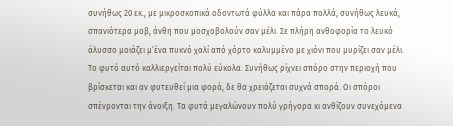συνήθως 20 εκ., με μικροσκοπικά οδοντωτά φύλλα και πάρα πολλά, συνήθως λευκά, σπανιότερα μοβ, άνθη που μοσχοβολούν σαν μέλι. Σε πλήρη ανθοφορία το λευκό άλυσσο μοιάζει μ’ένα πυκνό χαλί από χόρτο καλυμμένο με χιόνι που μυρίζει σαν μέλι.
Το φυτό αυτό καλλιεργείται πολύ εύκολα. Συνήθως ρίχνει σπόρο στην περιοχή που βρίσκεται και αν φυτευθεί μια φορά, δε θα χρειάζεται συχνά σπορά. Οι σπόροι σπένρονται την άνοιξη. Τα φυτά μεγαλώνουν πολύ γρήγορα κι ανθίζουν συνεχόμενα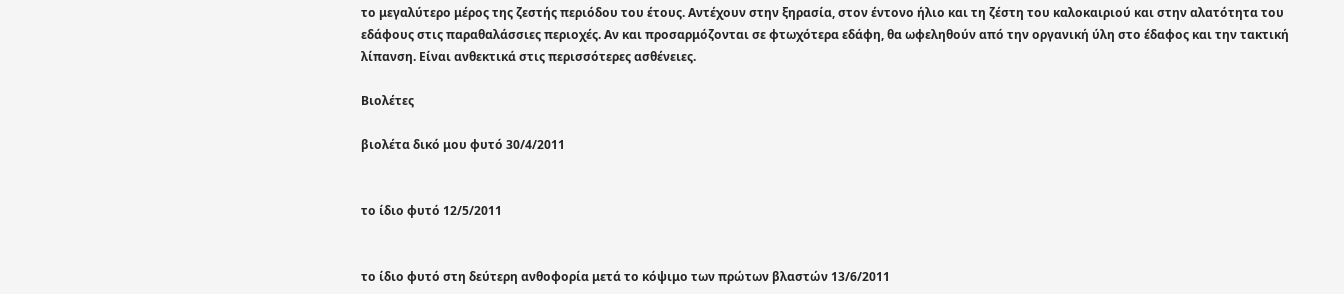το μεγαλύτερο μέρος της ζεστής περιόδου του έτους. Αντέχουν στην ξηρασία, στον έντονο ήλιο και τη ζέστη του καλοκαιριού και στην αλατότητα του εδάφους στις παραθαλάσσιες περιοχές. Αν και προσαρμόζονται σε φτωχότερα εδάφη, θα ωφεληθούν από την οργανική ύλη στο έδαφος και την τακτική λίπανση. Είναι ανθεκτικά στις περισσότερες ασθένειες.

Βιολέτες

βιολέτα δικό μου φυτό 30/4/2011


το ίδιο φυτό 12/5/2011


το ίδιο φυτό στη δεύτερη ανθοφορία μετά το κόψιμο των πρώτων βλαστών 13/6/2011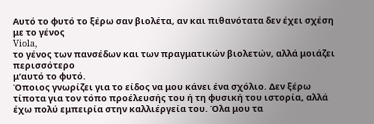Αυτό το φυτό το ξέρω σαν βιολέτα, αν και πιθανότατα δεν έχει σχέση με το γένος
Viola,
το γένος των πανσέδων και των πραγματικών βιολετών, αλλά μοιάζει περισσότερο
μ’αυτό το φυτό.
Όποιος γνωρίζει για το είδος να μου κάνει ένα σχόλιο. Δεν ξέρω τίποτα για τον τόπο προέλευσής του ή τη φυσική του ιστορία, αλλά έχω πολύ εμπειρία στην καλλιέργεία του. Όλα μου τα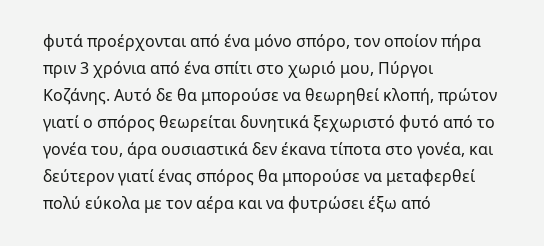φυτά προέρχονται από ένα μόνο σπόρο, τον οποίον πήρα πριν 3 χρόνια από ένα σπίτι στο χωριό μου, Πύργοι Κοζάνης. Αυτό δε θα μπορούσε να θεωρηθεί κλοπή, πρώτον γιατί ο σπόρος θεωρείται δυνητικά ξεχωριστό φυτό από το γονέα του, άρα ουσιαστικά δεν έκανα τίποτα στο γονέα, και δεύτερον γιατί ένας σπόρος θα μπορούσε να μεταφερθεί πολύ εύκολα με τον αέρα και να φυτρώσει έξω από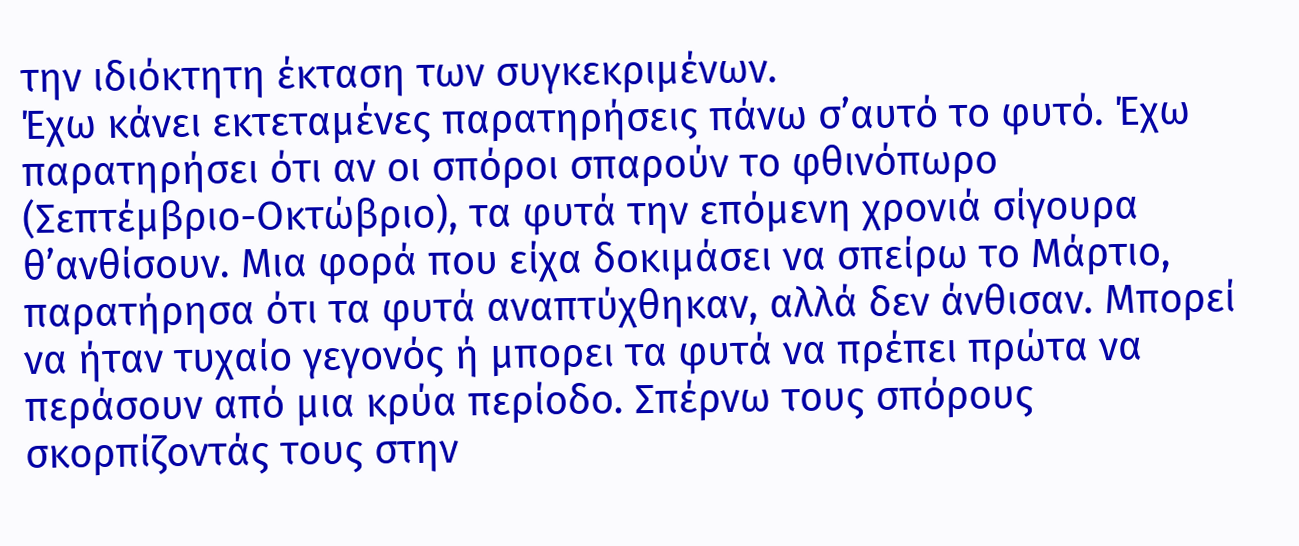την ιδιόκτητη έκταση των συγκεκριμένων.
Έχω κάνει εκτεταμένες παρατηρήσεις πάνω σ’αυτό το φυτό. Έχω παρατηρήσει ότι αν οι σπόροι σπαρούν το φθινόπωρο (Σεπτέμβριο-Οκτώβριο), τα φυτά την επόμενη χρονιά σίγουρα θ’ανθίσουν. Μια φορά που είχα δοκιμάσει να σπείρω το Μάρτιο, παρατήρησα ότι τα φυτά αναπτύχθηκαν, αλλά δεν άνθισαν. Μπορεί να ήταν τυχαίο γεγονός ή μπορει τα φυτά να πρέπει πρώτα να περάσουν από μια κρύα περίοδο. Σπέρνω τους σπόρους σκορπίζοντάς τους στην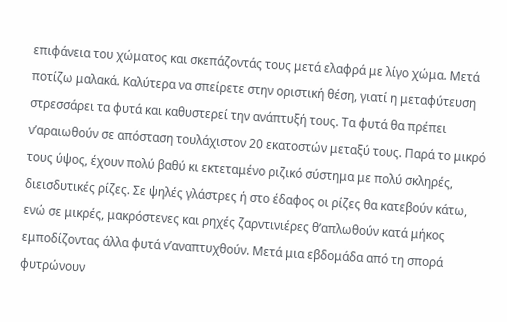επιφάνεια του χώματος και σκεπάζοντάς τους μετά ελαφρά με λίγο χώμα. Μετά ποτίζω μαλακά. Καλύτερα να σπείρετε στην οριστική θέση, γιατί η μεταφύτευση στρεσσάρει τα φυτά και καθυστερεί την ανάπτυξή τους. Τα φυτά θα πρέπει ν’αραιωθούν σε απόσταση τουλάχιστον 20 εκατοστών μεταξύ τους. Παρά το μικρό τους ύψος, έχουν πολύ βαθύ κι εκτεταμένο ριζικό σύστημα με πολύ σκληρές, διεισδυτικές ρίζες. Σε ψηλές γλάστρες ή στο έδαφος οι ρίζες θα κατεβούν κάτω, ενώ σε μικρές, μακρόστενες και ρηχές ζαρντινιέρες θ’απλωθούν κατά μήκος εμποδίζοντας άλλα φυτά ν’αναπτυχθούν. Μετά μια εβδομάδα από τη σπορά φυτρώνουν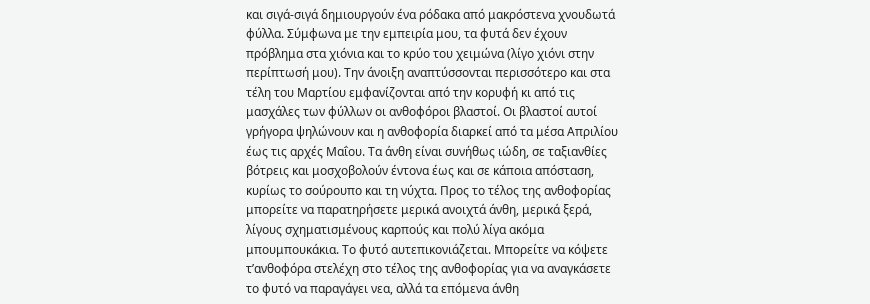και σιγά-σιγά δημιουργούν ένα ρόδακα από μακρόστενα χνουδωτά φύλλα. Σύμφωνα με την εμπειρία μου, τα φυτά δεν έχουν πρόβλημα στα χιόνια και το κρύο του χειμώνα (λίγο χιόνι στην περίπτωσή μου). Την άνοιξη αναπτύσσονται περισσότερο και στα τέλη του Μαρτίου εμφανίζονται από την κορυφή κι από τις μασχάλες των φύλλων οι ανθοφόροι βλαστοί. Οι βλαστοί αυτοί γρήγορα ψηλώνουν και η ανθοφορία διαρκεί από τα μέσα Απριλίου έως τις αρχές Μαΐου. Τα άνθη είναι συνήθως ιώδη, σε ταξιανθίες βότρεις και μοσχοβολούν έντονα έως και σε κάποια απόσταση, κυρίως το σούρουπο και τη νύχτα. Προς το τέλος της ανθοφορίας μπορείτε να παρατηρήσετε μερικά ανοιχτά άνθη, μερικά ξερά, λίγους σχηματισμένους καρπούς και πολύ λίγα ακόμα μπουμπουκάκια. Το φυτό αυτεπικονιάζεται. Μπορείτε να κόψετε τ’ανθοφόρα στελέχη στο τέλος της ανθοφορίας για να αναγκάσετε το φυτό να παραγάγει νεα, αλλά τα επόμενα άνθη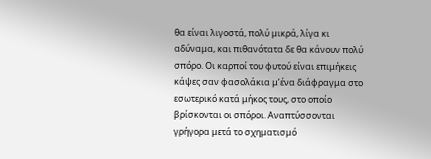θα είναι λιγοστά, πολύ μικρά, λίγα κι αδύναμα, και πιθανότατα δε θα κάνουν πολύ σπόρο. Οι καρποί του φυτού είναι επιμήκεις κάψες σαν φασολάκια μ’ένα διάφραγμα στο εσωτερικό κατά μήκος τους, στο οποίο βρίσκονται οι σπόροι. Αναπτύσσονται γρήγορα μετά το σχηματισμό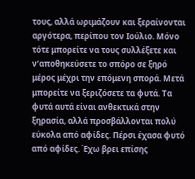τους, αλλά ωριμάζουν και ξεραίνονται αργότερα, περίπου τον Ιούλιο. Μόνο τότε μπορείτε να τους συλλέξετε και ν’αποθηκεύσετε το σπόρο σε ξηρό μέρος μέχρι την επόμενη σπορά. Μετά μπορείτε να ξεριζόσετε τα φυτά. Τα φυτά αυτά είναι ανθεκτικά στην ξηρασία, αλλά προσβάλλονται πολύ εύκολα από αφίδες. Πέρσι έχασα φυτό από αφίδες. Έχω βρει επίσης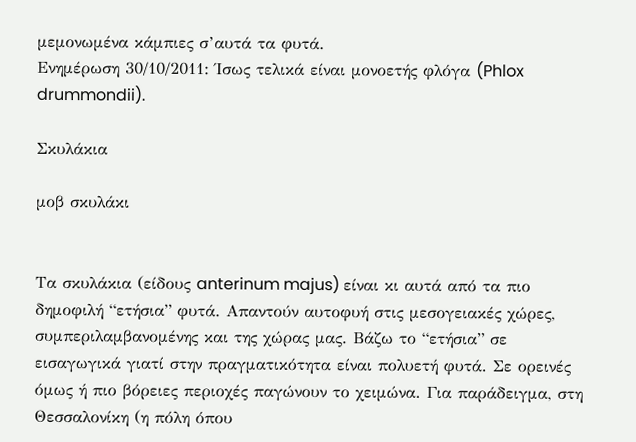μεμονωμένα κάμπιες σ’αυτά τα φυτά.
Ενημέρωση 30/10/2011: Ίσως τελικά είναι μονοετής φλόγα (Phlox drummondii).

Σκυλάκια

μοβ σκυλάκι


Τα σκυλάκια (είδους anterinum majus) είναι κι αυτά από τα πιο δημοφιλή “ετήσια” φυτά. Απαντούν αυτοφυή στις μεσογειακές χώρες, συμπεριλαμβανομένης και της χώρας μας. Βάζω το “ετήσια” σε εισαγωγικά γιατί στην πραγματικότητα είναι πολυετή φυτά. Σε ορεινές όμως ή πιο βόρειες περιοχές παγώνουν το χειμώνα. Για παράδειγμα, στη Θεσσαλονίκη (η πόλη όπου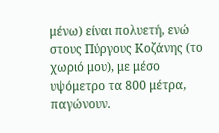μένω) είναι πολυετή, ενώ στους Πύργους Κοζάνης (το χωριό μου), με μέσο υψόμετρο τα 800 μέτρα, παγώνουν.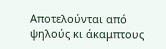Αποτελούνται από ψηλούς κι άκαμπτους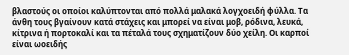βλαστούς οι οποίοι καλύπτονται από πολλά μαλακά λογχοειδή φύλλα. Τα άνθη τους βγαίνουν κατά στάχεις και μπορεί να είναι μοβ, ρόδινα, λευκά, κίτρινα ή πορτοκαλί και τα πέταλά τους σχηματίζουν δύο χείλη. Οι καρποί είναι ωοειδής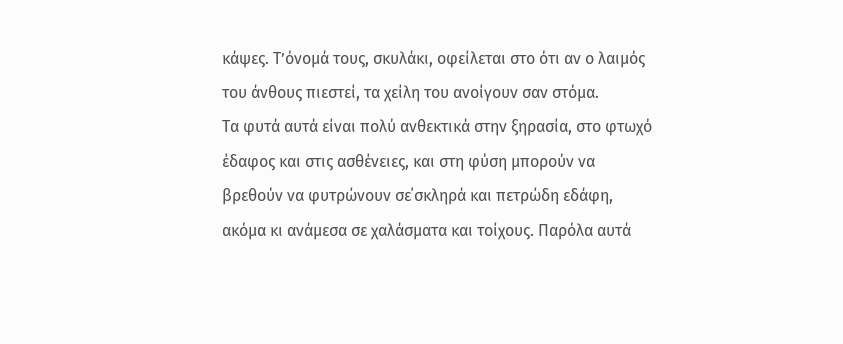κάψες. Τ’όνομά τους, σκυλάκι, οφείλεται στο ότι αν ο λαιμός του άνθους πιεστεί, τα χείλη του ανοίγουν σαν στόμα.
Τα φυτά αυτά είναι πολύ ανθεκτικά στην ξηρασία, στο φτωχό έδαφος και στις ασθένειες, και στη φύση μπορούν να βρεθούν να φυτρώνουν σε΄σκληρά και πετρώδη εδάφη, ακόμα κι ανάμεσα σε χαλάσματα και τοίχους. Παρόλα αυτά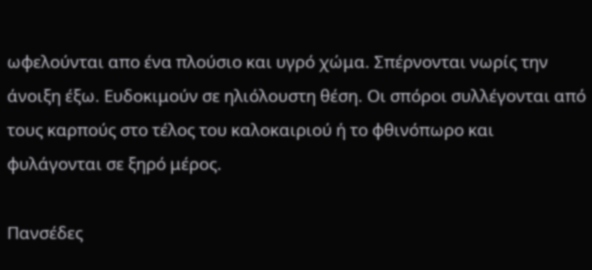ωφελούνται απο ένα πλούσιο και υγρό χώμα. Σπέρνονται νωρίς την άνοιξη έξω. Ευδοκιμούν σε ηλιόλουστη θέση. Οι σπόροι συλλέγονται από τους καρπούς στο τέλος του καλοκαιριού ή το φθινόπωρο και φυλάγονται σε ξηρό μέρος.

Πανσέδες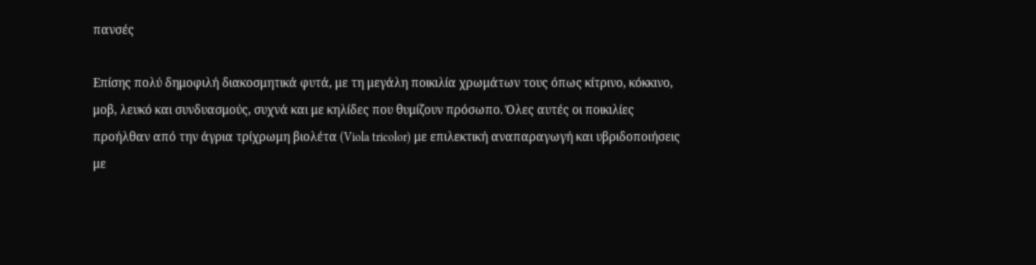πανσές

Επίσης πολύ δημοφιλή διακοσμητικά φυτά, με τη μεγάλη ποικιλία χρωμάτων τους όπως κίτρινο, κόκκινο, μοβ, λευκό και συνδυασμούς, συχνά και με κηλίδες που θυμίζουν πρόσωπο. Όλες αυτές οι ποικιλίες προήλθαν από την άγρια τρίχρωμη βιολέτα (Viola tricolor) με επιλεκτική αναπαραγωγή και υβριδοποιήσεις με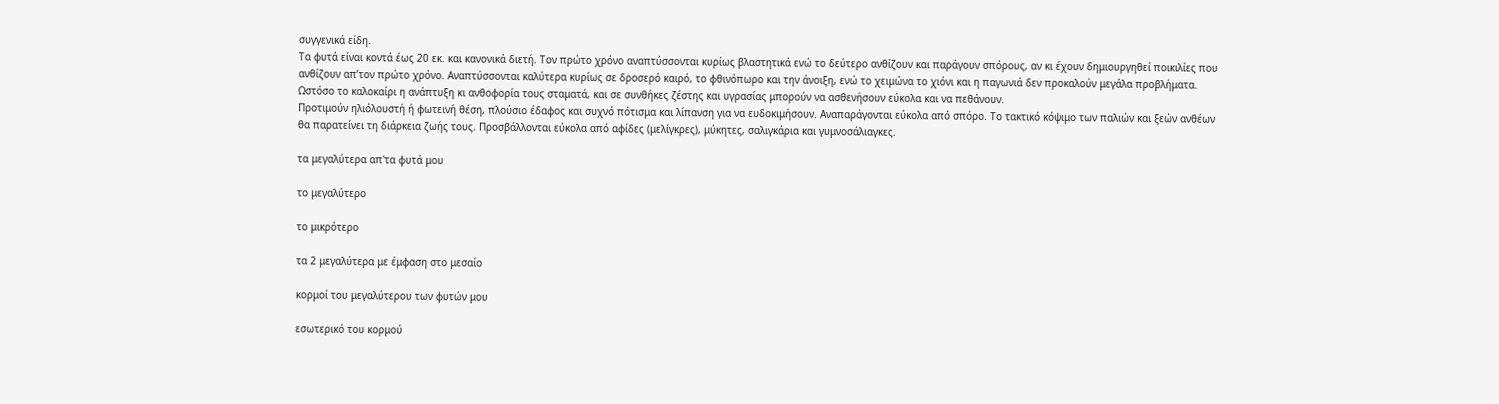συγγενικά είδη.
Τα φυτά είναι κοντά έως 20 εκ. και κανονικά διετή. Τον πρώτο χρόνο αναπτύσσονται κυρίως βλαστητικά ενώ το δεύτερο ανθίζουν και παράγουν σπόρους, αν κι έχουν δημιουργηθεί ποικιλίες που ανθίζουν απ’τον πρώτο χρόνο. Αναπτύσσονται καλύτερα κυρίως σε δροσερό καιρό, το φθινόπωρο και την άνοιξη, ενώ το χειμώνα το χιόνι και η παγωνιά δεν προκαλούν μεγάλα προβλήματα. Ωστόσο το καλοκαίρι η ανάπτυξη κι ανθοφορία τους σταματά, και σε συνθήκες ζέστης και υγρασίας μπορούν να ασθενήσουν εύκολα και να πεθάνουν.
Προτιμούν ηλιόλουστή ή φωτεινή θέση, πλούσιο έδαφος και συχνό πότισμα και λίπανση για να ευδοκιμήσουν. Αναπαράγονται εύκολα από σπόρο. Το τακτικό κόψιμο των παλιών και ξεών ανθέων θα παρατείνει τη διάρκεια ζωής τους. Προσβάλλονται εύκολα από αφίδες (μελίγκρες), μύκητες, σαλιγκάρια και γυμνοσάλιαγκες.

τα μεγαλύτερα απ'τα φυτά μου

το μεγαλύτερο

το μικρότερο

τα 2 μεγαλύτερα με έμφαση στο μεσαίο

κορμοί του μεγαλύτερου των φυτών μου

εσωτερικό του κορμού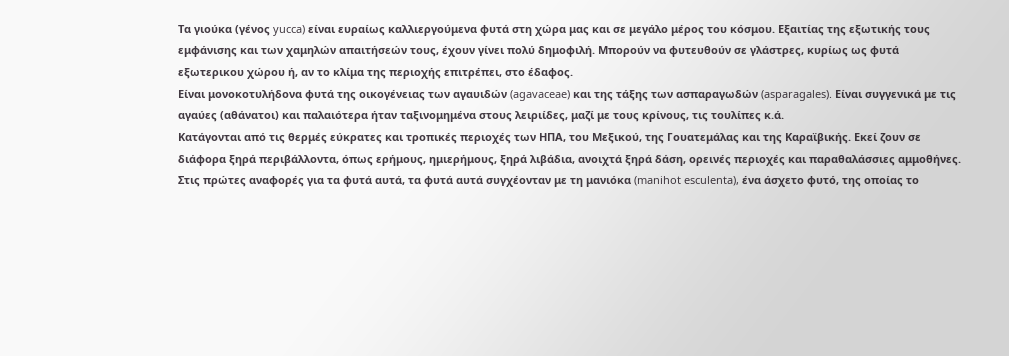Τα γιούκα (γένος yucca) είναι ευραίως καλλιεργούμενα φυτά στη χώρα μας και σε μεγάλο μέρος του κόσμου. Εξαιτίας της εξωτικής τους εμφάνισης και των χαμηλών απαιτήσεών τους, έχουν γίνει πολύ δημοφιλή. Μπορούν να φυτευθούν σε γλάστρες, κυρίως ως φυτά εξωτερικου χώρου ή, αν το κλίμα της περιοχής επιτρέπει, στο έδαφος.
Είναι μονοκοτυλήδονα φυτά της οικογένειας των αγαυιδών (agavaceae) και της τάξης των ασπαραγωδών (asparagales). Είναι συγγενικά με τις αγαύες (αθάνατοι) και παλαιότερα ήταν ταξινομημένα στους λειριίδες, μαζί με τους κρίνους, τις τουλίπες κ.ά.
Κατάγονται από τις θερμές εύκρατες και τροπικές περιοχές των ΗΠΑ, του Μεξικού, της Γουατεμάλας και της Καραϊβικής. Εκεί ζουν σε διάφορα ξηρά περιβάλλοντα, όπως ερήμους, ημιερήμους, ξηρά λιβάδια, ανοιχτά ξηρά δάση, ορεινές περιοχές και παραθαλάσσιες αμμοθήνες.
Στις πρώτες αναφορές για τα φυτά αυτά, τα φυτά αυτά συγχέονταν με τη μανιόκα (manihot esculenta), ένα άσχετο φυτό, της οποίας το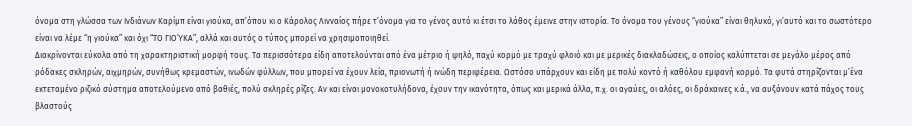όνομα στη γλώσσα των Ινδιάνων Καρίμπ είναι γιούκα, απ’όπου κι ο Κάρολος Λινναίος πήρε τ’όνομα για το γένος αυτό κι έτσι το λάθος έμεινε στην ιστορία. Το όνομα του γένους “γιούκα” είναι θηλυκό, γι’αυτό και το σωστότερο είναι να λέμε “η γιούκα” και όχι “ΤΟ ΓΙΟΎΚΑ”, αλλά και αυτός ο τύπος μπορεί να χρησιμοποιηθεί.
Διακρίνονται εύκολα από τη χαρακτηριστική μορφή τους. Τα περισσότερα είδη αποτελούνται από ένα μέτριο ή ψηλό, παχύ κορμό με τραχύ φλοιό και με μερικές διακλαδώσεις, ο οποίος καλύπτεται σε μεγάλο μέρος από ρόδακες σκληρών, αιχμηρών, συνήθως κρεμαστών, ινωδών φύλλων, που μπορεί να έχουν λεία, πριονωτή ή ινώδη περιφέρεια. Ωστόσο υπάρχουν και είδη με πολύ κοντό ή καθόλου εμφανή κορμό. Τα φυτά στηρίζονται μ’ένα εκτεταμένο ριζικό σύστημα αποτελούμενο από βαθιές, πολύ σκληρές ρίζες. Αν και είναι μονοκοτυλήδονα, έχουν την ικανότητα, όπως και μερικά άλλα, π.χ. οι αγαύες, οι αλόες, οι δράκαινες κ.ά., να αυξάνουν κατά πάχος τους βλαστούς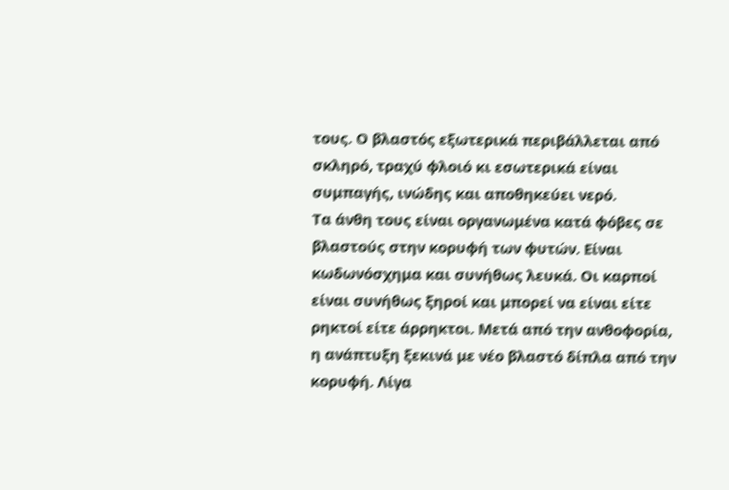τους. Ο βλαστός εξωτερικά περιβάλλεται από σκληρό, τραχύ φλοιό κι εσωτερικά είναι συμπαγής, ινώδης και αποθηκεύει νερό.
Τα άνθη τους είναι οργανωμένα κατά φόβες σε βλαστούς στην κορυφή των φυτών. Είναι κωδωνόσχημα και συνήθως λευκά. Οι καρποί είναι συνήθως ξηροί και μπορεί να είναι είτε ρηκτοί είτε άρρηκτοι. Μετά από την ανθοφορία, η ανάπτυξη ξεκινά με νέο βλαστό δίπλα από την κορυφή. Λίγα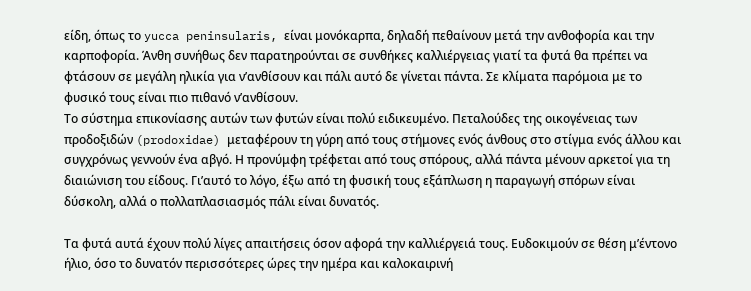είδη, όπως το yucca peninsularis, είναι μονόκαρπα, δηλαδή πεθαίνουν μετά την ανθοφορία και την καρποφορία. Άνθη συνήθως δεν παρατηρούνται σε συνθήκες καλλιέργειας γιατί τα φυτά θα πρέπει να φτάσουν σε μεγάλη ηλικία για ν’ανθίσουν και πάλι αυτό δε γίνεται πάντα. Σε κλίματα παρόμοια με το φυσικό τους είναι πιο πιθανό ν’ανθίσουν.
Το σύστημα επικονίασης αυτών των φυτών είναι πολύ ειδικευμένο. Πεταλούδες της οικογένειας των προδοξιδών (prodoxidae) μεταφέρουν τη γύρη από τους στήμονες ενός άνθους στο στίγμα ενός άλλου και συγχρόνως γεννούν ένα αβγό. Η προνύμφη τρέφεται από τους σπόρους, αλλά πάντα μένουν αρκετοί για τη διαιώνιση του είδους. Γι’αυτό το λόγο, έξω από τη φυσική τους εξάπλωση η παραγωγή σπόρων είναι δύσκολη, αλλά ο πολλαπλασιασμός πάλι είναι δυνατός.

Τα φυτά αυτά έχουν πολύ λίγες απαιτήσεις όσον αφορά την καλλιέργειά τους. Ευδοκιμούν σε θέση μ’έντονο ήλιο, όσο το δυνατόν περισσότερες ώρες την ημέρα και καλοκαιρινή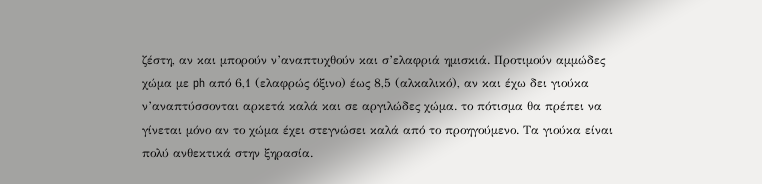ζέστη, αν και μπορούν ν’αναπτυχθούν και σ’ελαφριά ημισκιά. Προτιμούν αμμώδες χώμα με ph από 6,1 (ελαφρώς όξινο) έως 8,5 (αλκαλικό), αν και έχω δει γιούκα ν’αναπτύσσονται αρκετά καλά και σε αργιλώδες χώμα. το πότισμα θα πρέπει να γίνεται μόνο αν το χώμα έχει στεγνώσει καλά από το προηγούμενο. Τα γιούκα είναι πολύ ανθεκτικά στην ξηρασία.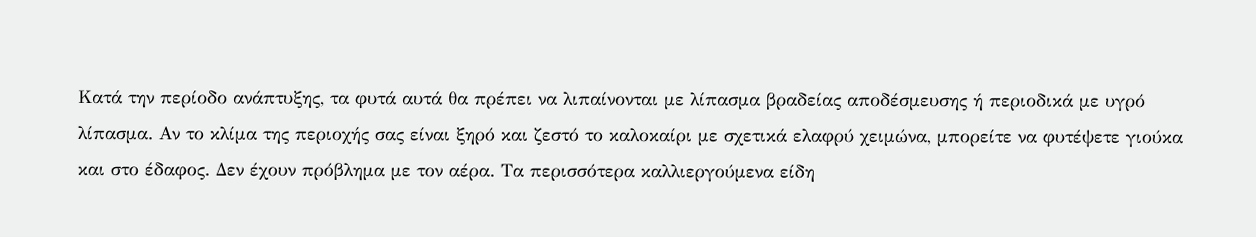Κατά την περίοδο ανάπτυξης, τα φυτά αυτά θα πρέπει να λιπαίνονται με λίπασμα βραδείας αποδέσμευσης ή περιοδικά με υγρό λίπασμα. Αν το κλίμα της περιοχής σας είναι ξηρό και ζεστό το καλοκαίρι με σχετικά ελαφρύ χειμώνα, μπορείτε να φυτέψετε γιούκα και στο έδαφος. Δεν έχουν πρόβλημα με τον αέρα. Τα περισσότερα καλλιεργούμενα είδη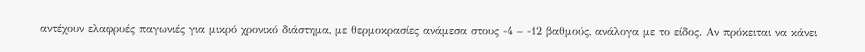αντέχουν ελαφρυές παγωνιές για μικρό χρονικό διάστημα, με θερμοκρασίες ανάμεσα στους -4 – -12 βαθμούς, ανάλογα με το είδος. Αν πρόκειται να κάνει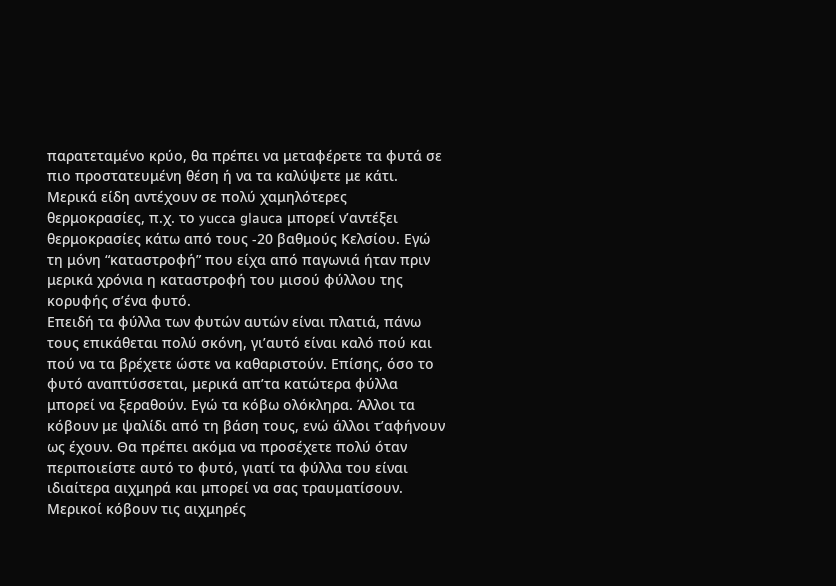παρατεταμένο κρύο, θα πρέπει να μεταφέρετε τα φυτά σε πιο προστατευμένη θέση ή να τα καλύψετε με κάτι. Μερικά είδη αντέχουν σε πολύ χαμηλότερες θερμοκρασίες, π.χ. το yucca glauca μπορεί ν’αντέξει θερμοκρασίες κάτω από τους -20 βαθμούς Κελσίου. Εγώ τη μόνη “καταστροφή” που είχα από παγωνιά ήταν πριν μερικά χρόνια η καταστροφή του μισού φύλλου της κορυφής σ’ένα φυτό.
Επειδή τα φύλλα των φυτών αυτών είναι πλατιά, πάνω τους επικάθεται πολύ σκόνη, γι’αυτό είναι καλό πού και πού να τα βρέχετε ώστε να καθαριστούν. Επίσης, όσο το φυτό αναπτύσσεται, μερικά απ’τα κατώτερα φύλλα μπορεί να ξεραθούν. Εγώ τα κόβω ολόκληρα. Άλλοι τα κόβουν με ψαλίδι από τη βάση τους, ενώ άλλοι τ’αφήνουν ως έχουν. Θα πρέπει ακόμα να προσέχετε πολύ όταν περιποιείστε αυτό το φυτό, γιατί τα φύλλα του είναι ιδιαίτερα αιχμηρά και μπορεί να σας τραυματίσουν. Μερικοί κόβουν τις αιχμηρές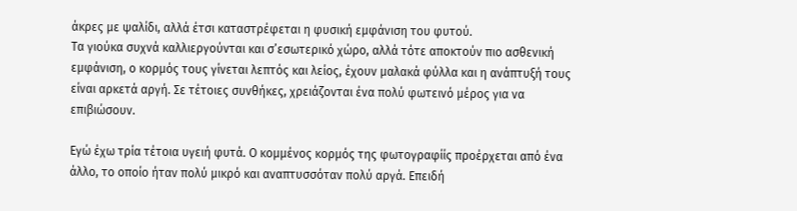άκρες με ψαλίδι, αλλά έτσι καταστρέφεται η φυσική εμφάνιση του φυτού.
Τα γιούκα συχνά καλλιεργούνται και σ’εσωτερικό χώρο, αλλά τότε αποκτούν πιο ασθενική εμφάνιση, ο κορμός τους γίνεται λεπτός και λείος, έχουν μαλακά φύλλα και η ανάπτυξή τους είναι αρκετά αργή. Σε τέτοιες συνθήκες, χρειάζονται ένα πολύ φωτεινό μέρος για να επιβιώσουν.

Εγώ έχω τρία τέτοια υγειή φυτά. Ο κομμένος κορμός της φωτογραφίίς προέρχεται από ένα άλλο, το οποίο ήταν πολύ μικρό και αναπτυσσόταν πολύ αργά. Επειδή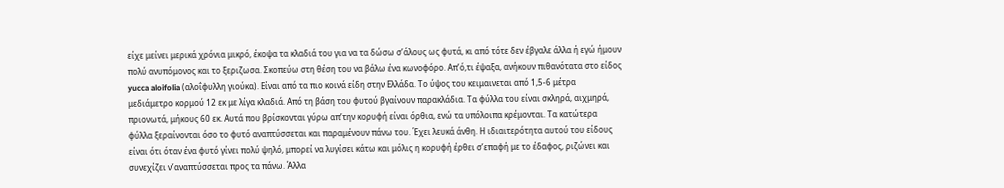είχε μείνει μερικά χρόνια μικρό, έκοψα τα κλαδιά του για να τα δώσω σ’άλους ως φυτά, κι από τότε δεν έβγαλε άλλα ή εγώ ήμουν πολύ ανυπόμονος και το ξεριζωσα. Σκοπεύω στη θέση του να βάλω ένα κωνοφόρο. Απ’ό,τι έψαξα, ανήκουν πιθανότατα στο είδος yucca aloifolia (αλοΐφυλλη γιούκα). Είναι από τα πιο κοινά είδη στην Ελλάδα. Το ύψος του κειμαινεται από 1,5-6 μέτρα μεδιάμετρο κορμού 12 εκ με λίγα κλαδιά. Από τη βάση του φυτού βγαίνουν παρακλάδια. Τα φύλλα του είναι σκληρά, αιχμηρά, πριονωτά, μήκους 60 εκ. Αυτά που βρίσκονται γύρω απ’την κορυφή είναι όρθια, ενώ τα υπόλοιπα κρέμονται. Τα κατώτερα φύλλα ξεραίνονται όσο το φυτό αναπτύσσεται και παραμένουν πάνω του. Έχει λευκά άνθη. Η ιδιαιτερότητα αυτού του είδους είναι ότι όταν ένα φυτό γίνει πολύ ψηλό, μπορεί να λυγίσει κάτω και μόλις η κορυφή έρθει σ’επαφή με το έδαφος, ριζώνει και συνεχίζει ν’αναπτύσσεται προς τα πάνω. Άλλα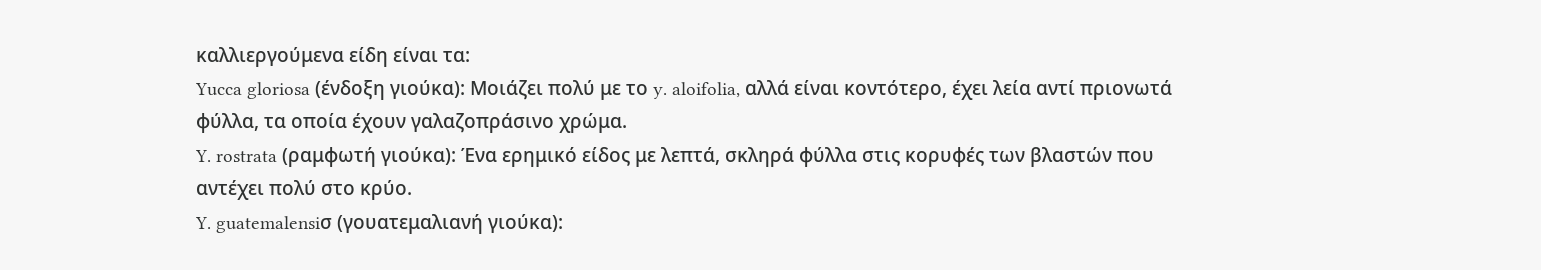καλλιεργούμενα είδη είναι τα:
Yucca gloriosa (ένδοξη γιούκα): Μοιάζει πολύ με το y. aloifolia, αλλά είναι κοντότερο, έχει λεία αντί πριονωτά φύλλα, τα οποία έχουν γαλαζοπράσινο χρώμα.
Y. rostrata (ραμφωτή γιούκα): Ένα ερημικό είδος με λεπτά, σκληρά φύλλα στις κορυφές των βλαστών που αντέχει πολύ στο κρύο.
Y. guatemalensiσ (γουατεμαλιανή γιούκα):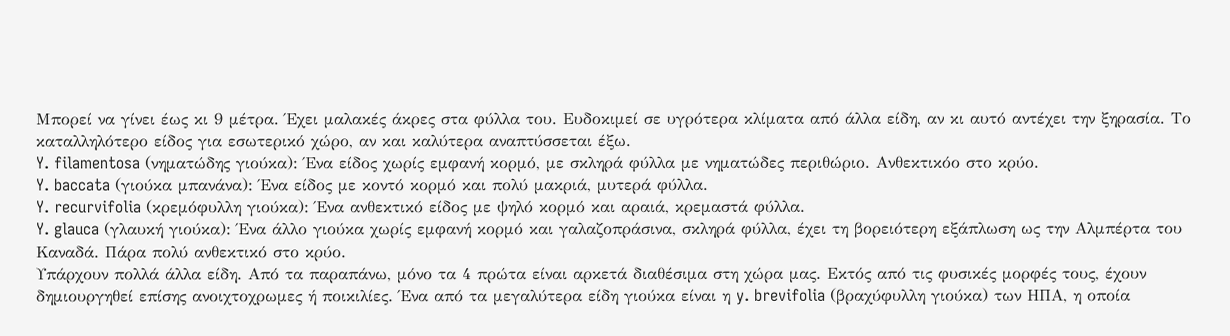Μπορεί να γίνει έως κι 9 μέτρα. Έχει μαλακές άκρες στα φύλλα του. Ευδοκιμεί σε υγρότερα κλίματα από άλλα είδη, αν κι αυτό αντέχει την ξηρασία. Το καταλληλότερο είδος για εσωτερικό χώρο, αν και καλύτερα αναπτύσσεται έξω.
Y. filamentosa (νηματώδης γιούκα): Ένα είδος χωρίς εμφανή κορμό, με σκληρά φύλλα με νηματώδες περιθώριο. Ανθεκτικόο στο κρύο.
Y. baccata (γιούκα μπανάνα): Ένα είδος με κοντό κορμό και πολύ μακριά, μυτερά φύλλα.
Y. recurvifolia (κρεμόφυλλη γιούκα): Ένα ανθεκτικό είδος με ψηλό κορμό και αραιά, κρεμαστά φύλλα.
Y. glauca (γλαυκή γιούκα): Ένα άλλο γιούκα χωρίς εμφανή κορμό και γαλαζοπράσινα, σκληρά φύλλα, έχει τη βορειότερη εξάπλωση ως την Αλμπέρτα του Καναδά. Πάρα πολύ ανθεκτικό στο κρύο.
Υπάρχουν πολλά άλλα είδη. Από τα παραπάνω, μόνο τα 4 πρώτα είναι αρκετά διαθέσιμα στη χώρα μας. Εκτός από τις φυσικές μορφές τους, έχουν δημιουργηθεί επίσης ανοιχτοχρωμες ή ποικιλίες. Ένα από τα μεγαλύτερα είδη γιούκα είναι η y. brevifolia (βραχύφυλλη γιούκα) των ΗΠΑ, η οποία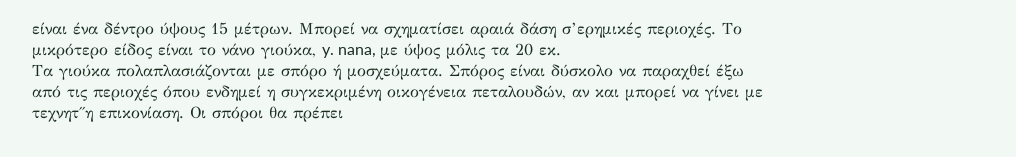είναι ένα δέντρο ύψους 15 μέτρων. Μπορεί να σχηματίσει αραιά δάση σ’ερημικές περιοχές. Το μικρότερο είδος είναι το νάνο γιούκα, y. nana, με ύψος μόλις τα 20 εκ.
Τα γιούκα πολαπλασιάζονται με σπόρο ή μοσχεύματα. Σπόρος είναι δύσκολο να παραχθεί έξω από τις περιοχές όπου ενδημεί η συγκεκριμένη οικογένεια πεταλουδών, αν και μπορεί να γίνει με τεχνητ΄΄η επικονίαση. Οι σπόροι θα πρέπει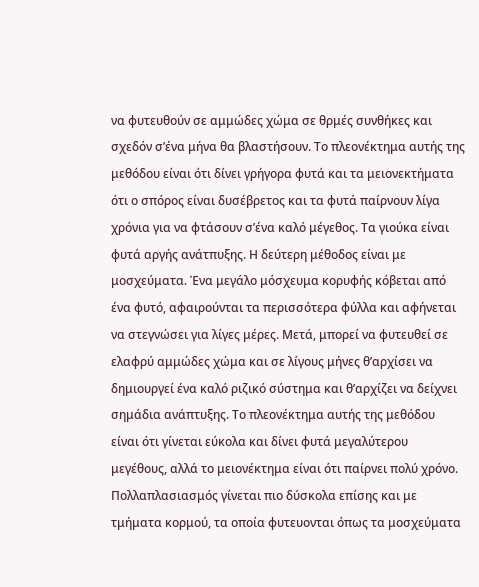να φυτευθούν σε αμμώδες χώμα σε θρμές συνθήκες και σχεδόν σ’ένα μήνα θα βλαστήσουν. Το πλεονέκτημα αυτής της μεθόδου είναι ότι δίνει γρήγορα φυτά και τα μειονεκτήματα ότι ο σπόρος είναι δυσέβρετος και τα φυτά παίρνουν λίγα χρόνια για να φτάσουν σ’ένα καλό μέγεθος. Τα γιούκα είναι φυτά αργής ανάτπυξης. Η δεύτερη μέθοδος είναι με μοσχεύματα. Ένα μεγάλο μόσχευμα κορυφής κόβεται από ένα φυτό, αφαιρούνται τα περισσότερα φύλλα και αφήνεται να στεγνώσει για λίγες μέρες. Μετά, μπορεί να φυτευθεί σε ελαφρύ αμμώδες χώμα και σε λίγους μήνες θ’αρχίσει να δημιουργεί ένα καλό ριζικό σύστημα και θ’αρχίζει να δείχνει σημάδια ανάπτυξης. Το πλεονέκτημα αυτής της μεθόδου είναι ότι γίνεται εύκολα και δίνει φυτά μεγαλύτερου μεγέθους, αλλά το μειονέκτημα είναι ότι παίρνει πολύ χρόνο. Πολλαπλασιασμός γίνεται πιο δύσκολα επίσης και με τμήματα κορμού, τα οποία φυτευονται όπως τα μοσχεύματα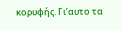κορυφής. Γι’αυτο τα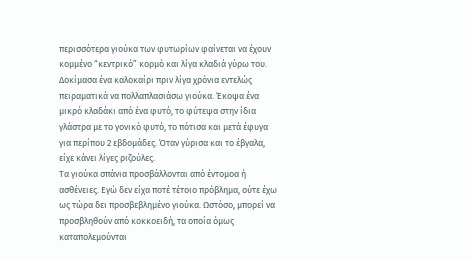περισσότερα γιούκα των φυτωρίων φαίνεται να έχουν κομμένο “κεντρικό” κορμό και λίγα κλαδιά γύρω του. Δοκίμασα ένα καλοκαίρι πριν λίγα χρόνια εντελώς πειραματικά να πολλαπλασιάσω γιούκα. Έκοψα ένα μικρό κλαδάκι από ένα φυτό, το φύτεψα στην ίδια γλάστρα με το γονικό φυτό, το πότισα και μετά έφυγα για περίπου 2 εβδομάδες. Όταν γύρισα και το έβγαλα, είχε κάνει λίγες ριζούλες.
Τα γιούκα σπάνια προσβάλλονται από έντομοα ή ασθένειες. Εγώ δεν είχα ποτέ τέτοιο πρόβλημα, ούτε έχω ως τώρα δει προσβεβλημένο γιούκα. Ωστόσο, μπορεί να προσβληθούν από κοκκοειδή, τα οποία όμως καταπολεμούνται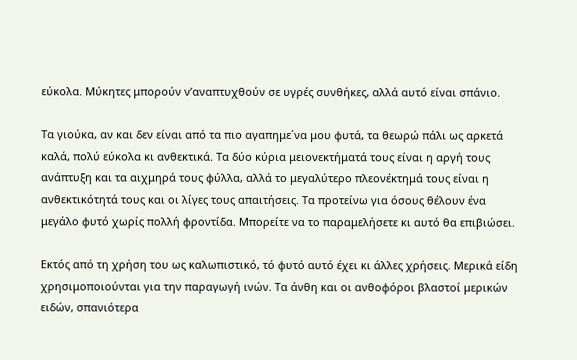εύκολα. Μύκητες μπορούν ν’αναπτυχθούν σε υγρές συνθήκες, αλλά αυτό είναι σπάνιο.

Τα γιούκα, αν και δεν είναι από τα πιο αγαπημε΄να μου φυτά, τα θεωρώ πάλι ως αρκετά καλά, πολύ εύκολα κι ανθεκτικά. Τα δύο κύρια μειονεκτήματά τους είναι η αργή τους ανάπτυξη και τα αιχμηρά τους φύλλα, αλλά το μεγαλύτερο πλεονέκτημά τους είναι η ανθεκτικότητά τους και οι λίγες τους απαιτήσεις. Τα προτείνω για όσους θέλουν ένα μεγάλο φυτό χωρίς πολλή φροντίδα. Μπορείτε να το παραμελήσετε κι αυτό θα επιβιώσει.

Εκτός από τη χρήση του ως καλωπιστικό, τό φυτό αυτό έχει κι άλλες χρήσεις. Μερικά είδη χρησιμοποιούνται για την παραγωγή ινών. Τα άνθη και οι ανθοφόροι βλαστοί μερικών ειδών, σπανιότερα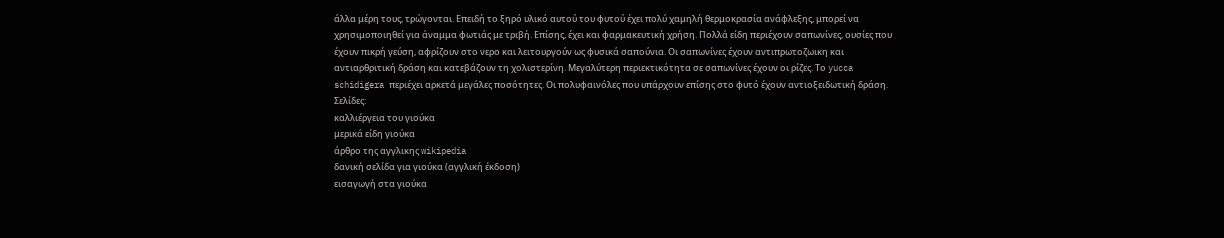άλλα μέρη τους, τρώγονται. Επειδή το ξηρό υλικό αυτού του φυτού έχει πολύ χαμηλή θερμοκρασία ανάφλεξης, μπορεί να χρησιμοποιηθεί για άναμμα φωτιάς με τριβή. Επίσης, έχει και φαρμακευτική χρήση. Πολλά είδη περιέχουν σαπωνίνες, ουσίες που έχουν πικρή γεύση, αφρίζουν στο νερο και λειτουργούν ως φυσικά σαπούνια. Οι σαπωνίνες έχουν αντιπρωτοζωικη και αντιαρθριτική δράση και κατεβάζουν τη χολιστερίνη. Μεγαλύτερη περιεκτικότητα σε σαπωνίνες έχουν οι ρίζες. Το yucca schidigera περιέχει αρκετά μεγάλες ποσότητες. Οι πολυφαινόλες που υπάρχουν επίσης στο φυτό έχουν αντιοξειδωτική δράση.
Σελίδες:
καλλιέργεια του γιούκα
μερικά είδη γιούκα
άρθρο της αγγλικης wikipedia
δανική σελίδα για γιούκα (αγγλική έκδοση)
εισαγωγή στα γιούκα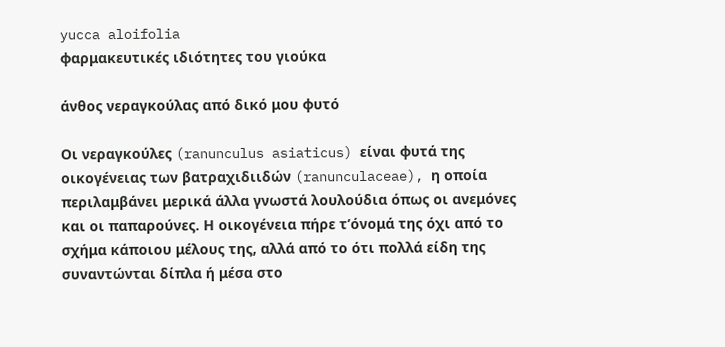yucca aloifolia
φαρμακευτικές ιδιότητες του γιούκα

άνθος νεραγκούλας από δικό μου φυτό

Οι νεραγκούλες (ranunculus asiaticus) είναι φυτά της οικογένειας των βατραχιδιιδών (ranunculaceae), η οποία περιλαμβάνει μερικά άλλα γνωστά λουλούδια όπως οι ανεμόνες και οι παπαρούνες. Η οικογένεια πήρε τ’όνομά της όχι από το σχήμα κάποιου μέλους της, αλλά από το ότι πολλά είδη της συναντώνται δίπλα ή μέσα στο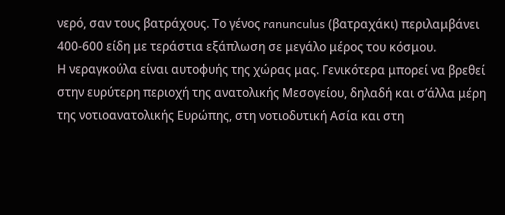νερό, σαν τους βατράχους. Το γένος ranunculus (βατραχάκι) περιλαμβάνει 400-600 είδη με τεράστια εξάπλωση σε μεγάλο μέρος του κόσμου.
Η νεραγκούλα είναι αυτοφυής της χώρας μας. Γενικότερα μπορεί να βρεθεί στην ευρύτερη περιοχή της ανατολικής Μεσογείου, δηλαδή και σ’άλλα μέρη της νοτιοανατολικής Ευρώπης, στη νοτιοδυτική Ασία και στη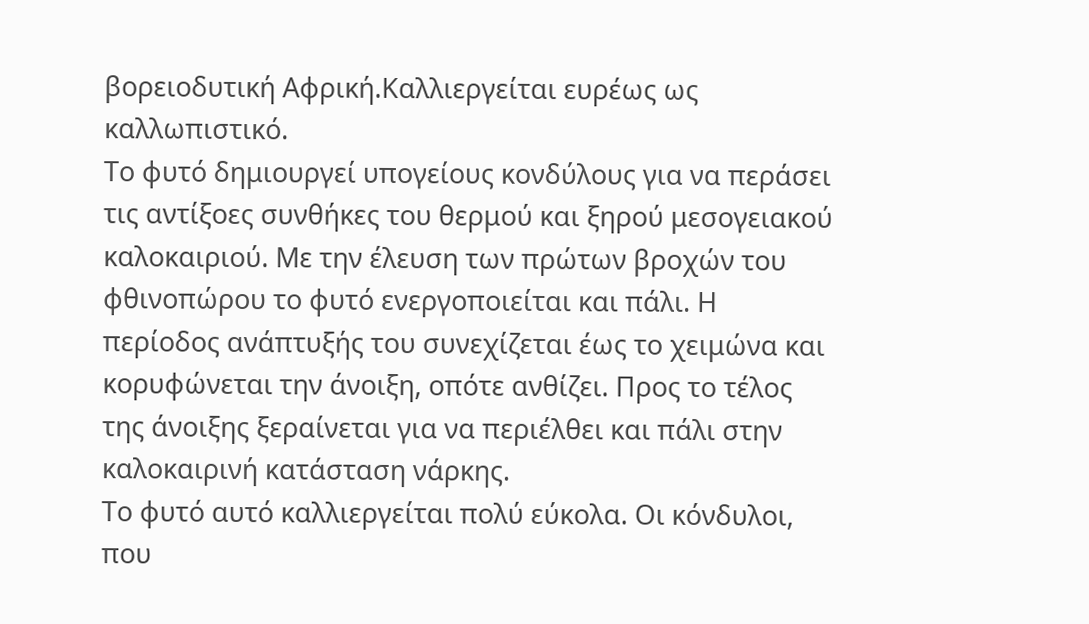βορειοδυτική Αφρική.Καλλιεργείται ευρέως ως καλλωπιστικό.
Το φυτό δημιουργεί υπογείους κονδύλους για να περάσει τις αντίξοες συνθήκες του θερμού και ξηρού μεσογειακού καλοκαιριού. Με την έλευση των πρώτων βροχών του φθινοπώρου το φυτό ενεργοποιείται και πάλι. Η περίοδος ανάπτυξής του συνεχίζεται έως το χειμώνα και κορυφώνεται την άνοιξη, οπότε ανθίζει. Προς το τέλος της άνοιξης ξεραίνεται για να περιέλθει και πάλι στην καλοκαιρινή κατάσταση νάρκης.
Το φυτό αυτό καλλιεργείται πολύ εύκολα. Οι κόνδυλοι, που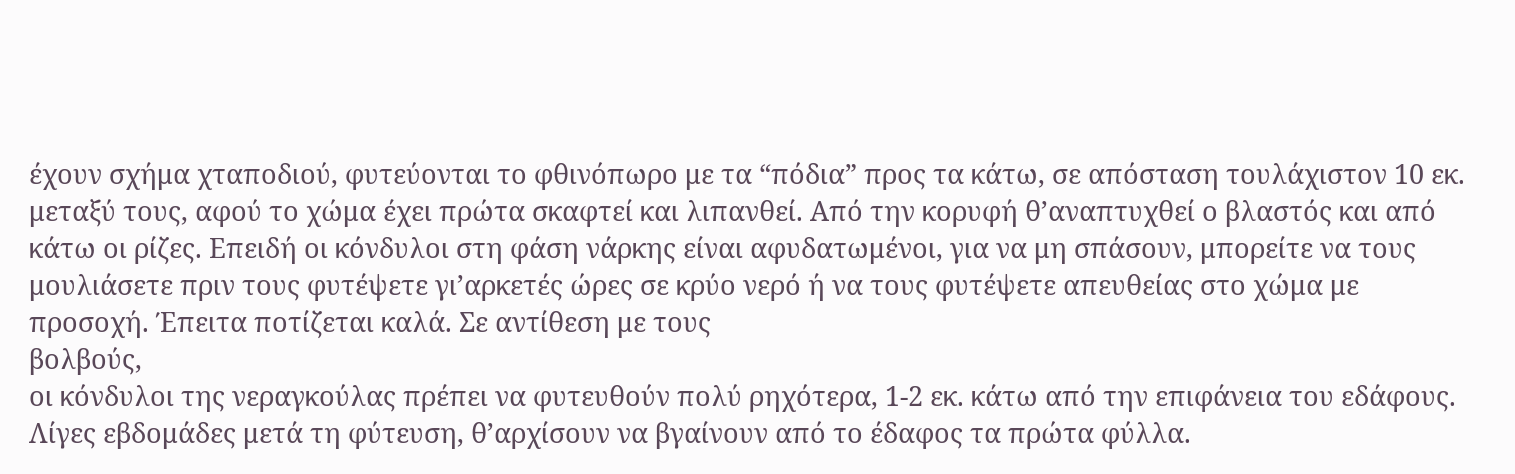έχουν σχήμα χταποδιού, φυτεύονται το φθινόπωρο με τα “πόδια” προς τα κάτω, σε απόσταση τουλάχιστον 10 εκ. μεταξύ τους, αφού το χώμα έχει πρώτα σκαφτεί και λιπανθεί. Από την κορυφή θ’αναπτυχθεί ο βλαστός και από κάτω οι ρίζες. Επειδή οι κόνδυλοι στη φάση νάρκης είναι αφυδατωμένοι, για να μη σπάσουν, μπορείτε να τους μουλιάσετε πριν τους φυτέψετε γι’αρκετές ώρες σε κρύο νερό ή να τους φυτέψετε απευθείας στο χώμα με προσοχή. Έπειτα ποτίζεται καλά. Σε αντίθεση με τους
βολβούς,
οι κόνδυλοι της νεραγκούλας πρέπει να φυτευθούν πολύ ρηχότερα, 1-2 εκ. κάτω από την επιφάνεια του εδάφους.
Λίγες εβδομάδες μετά τη φύτευση, θ’αρχίσουν να βγαίνουν από το έδαφος τα πρώτα φύλλα.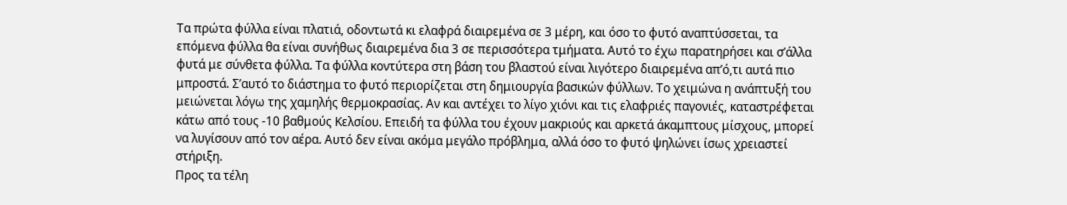Τα πρώτα φύλλα είναι πλατιά, οδοντωτά κι ελαφρά διαιρεμένα σε 3 μέρη, και όσο το φυτό αναπτύσσεται, τα επόμενα φύλλα θα είναι συνήθως διαιρεμένα δια 3 σε περισσότερα τμήματα. Αυτό το έχω παρατηρήσει και σ’άλλα φυτά με σύνθετα φύλλα. Τα φύλλα κοντύτερα στη βάση του βλαστού είναι λιγότερο διαιρεμένα απ’ό,τι αυτά πιο μπροστά. Σ’αυτό το διάστημα το φυτό περιορίζεται στη δημιουργία βασικών φύλλων. Το χειμώνα η ανάπτυξή του μειώνεται λόγω της χαμηλής θερμοκρασίας. Αν και αντέχει το λίγο χιόνι και τις ελαφριές παγονιές, καταστρέφεται κάτω από τους -10 βαθμούς Κελσίου. Επειδή τα φύλλα του έχουν μακριούς και αρκετά άκαμπτους μίσχους, μπορεί να λυγίσουν από τον αέρα. Αυτό δεν είναι ακόμα μεγάλο πρόβλημα, αλλά όσο το φυτό ψηλώνει ίσως χρειαστεί στήριξη.
Προς τα τέλη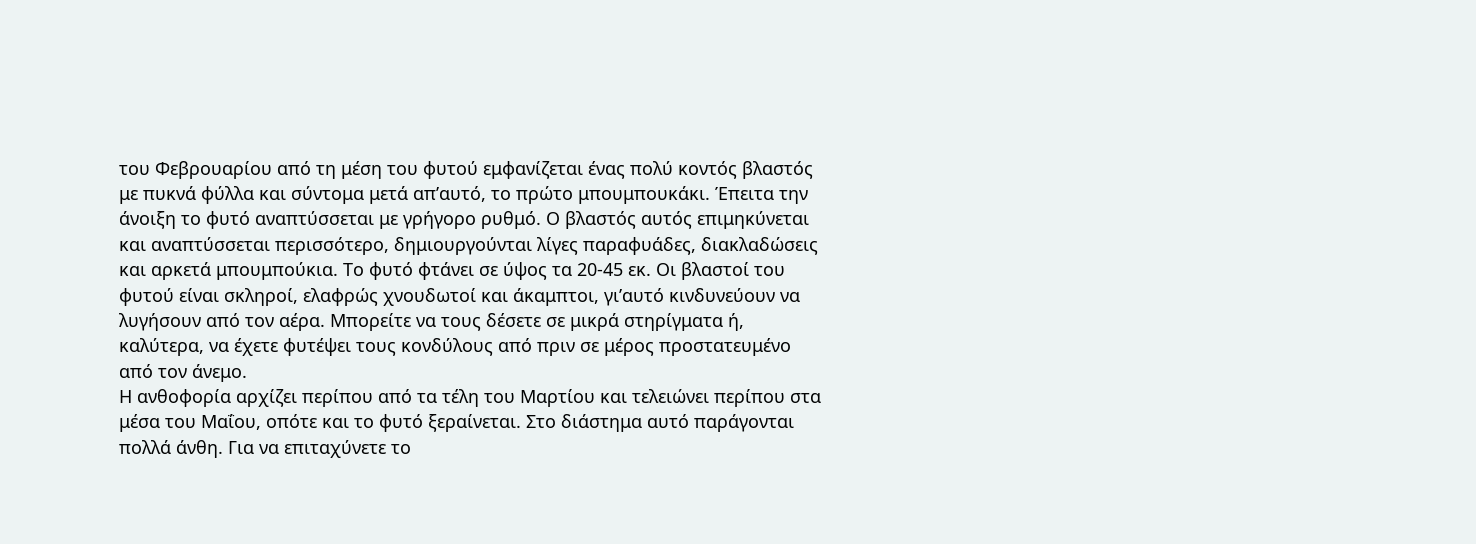του Φεβρουαρίου από τη μέση του φυτού εμφανίζεται ένας πολύ κοντός βλαστός με πυκνά φύλλα και σύντομα μετά απ’αυτό, το πρώτο μπουμπουκάκι. Έπειτα την άνοιξη το φυτό αναπτύσσεται με γρήγορο ρυθμό. Ο βλαστός αυτός επιμηκύνεται και αναπτύσσεται περισσότερο, δημιουργούνται λίγες παραφυάδες, διακλαδώσεις και αρκετά μπουμπούκια. Το φυτό φτάνει σε ύψος τα 20-45 εκ. Οι βλαστοί του φυτού είναι σκληροί, ελαφρώς χνουδωτοί και άκαμπτοι, γι’αυτό κινδυνεύουν να λυγήσουν από τον αέρα. Μπορείτε να τους δέσετε σε μικρά στηρίγματα ή, καλύτερα, να έχετε φυτέψει τους κονδύλους από πριν σε μέρος προστατευμένο από τον άνεμο.
Η ανθοφορία αρχίζει περίπου από τα τέλη του Μαρτίου και τελειώνει περίπου στα μέσα του Μαΐου, οπότε και το φυτό ξεραίνεται. Στο διάστημα αυτό παράγονται πολλά άνθη. Για να επιταχύνετε το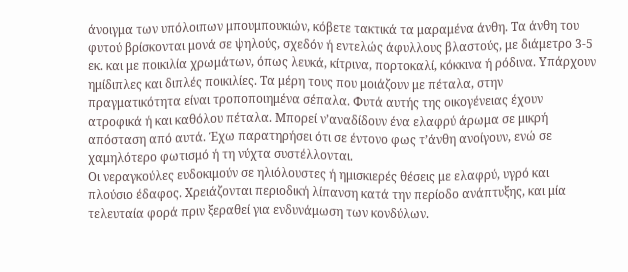άνοιγμα των υπόλοιπων μπουμπουκιών, κόβετε τακτικά τα μαραμένα άνθη. Τα άνθη του φυτού βρίσκονται μονά σε ψηλούς, σχεδόν ή εντελώς άφυλλους βλαστούς, με διάμετρο 3-5 εκ. και με ποικιλία χρωμάτων, όπως λευκά, κίτρινα, πορτοκαλί, κόκκινα ή ρόδινα. Υπάρχουν ημίδιπλες και διπλές ποικιλίες. Τα μέρη τους που μοιάζουν με πέταλα, στην πραγματικότητα είναι τροποποιημένα σέπαλα. Φυτά αυτής της οικογένειας έχουν ατροφικά ή και καθόλου πέταλα. Μπορεί ν’αναδίδουν ένα ελαφρύ άρωμα σε μικρή απόσταση από αυτά. Έχω παρατηρήσει ότι σε έντονο φως τ’άνθη ανοίγουν, ενώ σε χαμηλότερο φωτισμό ή τη νύχτα συστέλλονται.
Οι νεραγκούλες ευδοκιμούν σε ηλιόλουστες ή ημισκιερές θέσεις με ελαφρύ, υγρό και πλούσιο έδαφος. Χρειάζονται περιοδική λίπανση κατά την περίοδο ανάπτυξης, και μία τελευταία φορά πριν ξεραθεί για ενδυνάμωση των κονδύλων.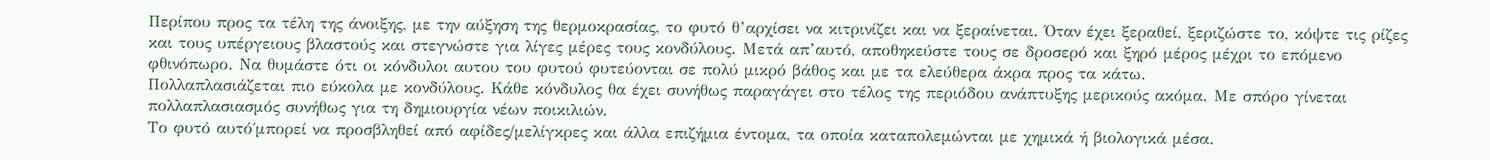Περίπου προς τα τέλη της άνοιξης, με την αύξηση της θερμοκρασίας, το φυτό θ’αρχίσει να κιτρινίζει και να ξεραίνεται. Όταν έχει ξεραθεί, ξεριζώστε το, κόψτε τις ρίζες και τους υπέργειους βλαστούς και στεγνώστε για λίγες μέρες τους κονδύλους. Μετά απ’αυτό, αποθηκεύστε τους σε δροσερό και ξηρό μέρος μέχρι το επόμενο φθινόπωρο. Να θυμάστε ότι οι κόνδυλοι αυτου του φυτού φυτεύονται σε πολύ μικρό βάθος και με τα ελεύθερα άκρα προς τα κάτω.
Πολλαπλασιάζεται πιο εύκολα με κονδύλους. Κάθε κόνδυλος θα έχει συνήθως παραγάγει στο τέλος της περιόδου ανάπτυξης μερικούς ακόμα. Με σπόρο γίνεται πολλαπλασιασμός συνήθως για τη δημιουργία νέων ποικιλιών.
Το φυτό αυτό΄μπορεί να προσβληθεί από αφίδες/μελίγκρες και άλλα επιζήμια έντομα, τα οποία καταπολεμώνται με χημικά ή βιολογικά μέσα.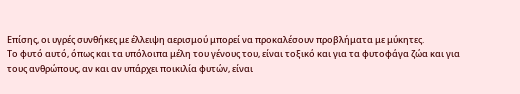Επίσης, οι υγρές συνθήκες με έλλειψη αερισμού μπορεί να προκαλέσουν προβλήματα με μύκητες.
Το φυτό αυτό, όπως και τα υπόλοιπα μέλη του γένους του, είναι τοξικό και για τα φυτοφάγα ζώα και για τους ανθρώπους, αν και αν υπάρχει ποικιλία φυτών, είναι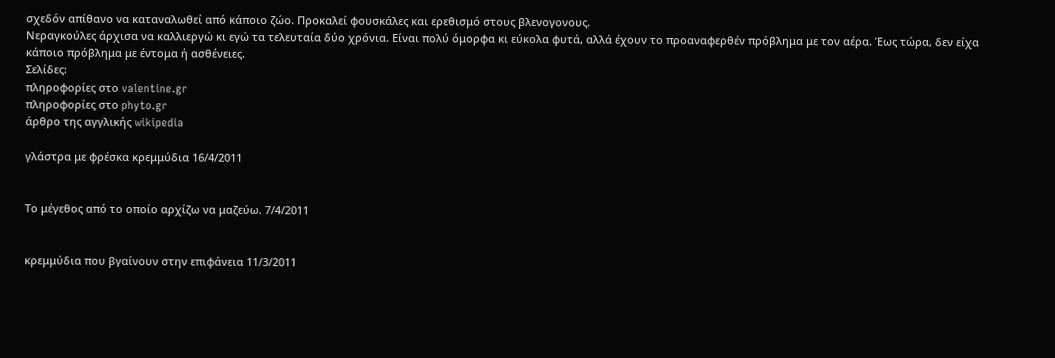σχεδόν απίθανο να καταναλωθεί από κάποιο ζώο. Προκαλεί φουσκάλες και ερεθισμό στους βλενογονους.
Νεραγκούλες άρχισα να καλλιεργώ κι εγώ τα τελευταία δύο χρόνια. Είναι πολύ όμορφα κι εύκολα φυτά, αλλά έχουν το προαναφερθέν πρόβλημα με τον αέρα. Έως τώρα, δεν είχα κάποιο πρόβλημα με έντομα ή ασθένειες.
Σελίδες:
πληροφορίες στο valentine.gr
πληροφορίες στο phyto.gr
άρθρο της αγγλικής wikipedia

γλάστρα με φρέσκα κρεμμύδια 16/4/2011


Το μέγεθος από το οποίο αρχίζω να μαζεύω. 7/4/2011


κρεμμύδια που βγαίνουν στην επιφάνεια 11/3/2011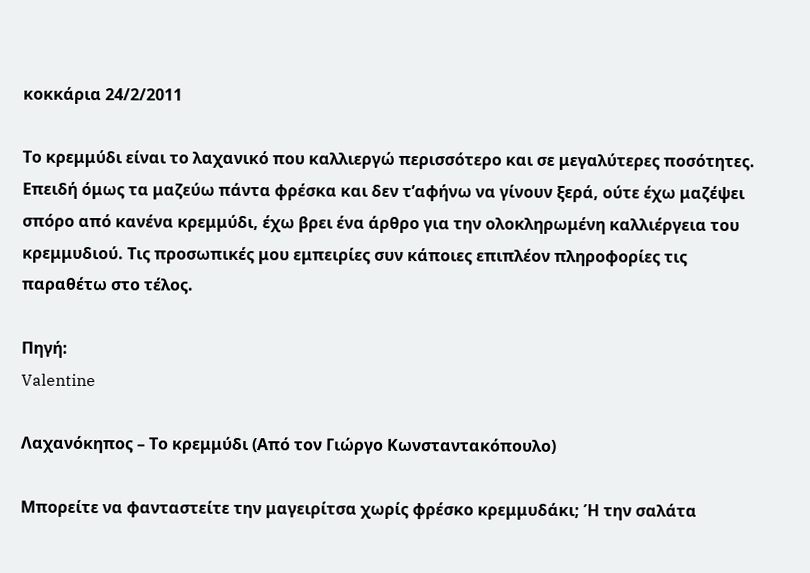κοκκάρια 24/2/2011

Το κρεμμύδι είναι το λαχανικό που καλλιεργώ περισσότερο και σε μεγαλύτερες ποσότητες. Επειδή όμως τα μαζεύω πάντα φρέσκα και δεν τ’αφήνω να γίνουν ξερά, ούτε έχω μαζέψει σπόρο από κανένα κρεμμύδι, έχω βρει ένα άρθρο για την ολοκληρωμένη καλλιέργεια του κρεμμυδιού. Τις προσωπικές μου εμπειρίες συν κάποιες επιπλέον πληροφορίες τις παραθέτω στο τέλος.

Πηγή:
Valentine

Λαχανόκηπος – Το κρεμμύδι (Από τον Γιώργο Κωνσταντακόπουλο)

Μπορείτε να φανταστείτε την μαγειρίτσα χωρίς φρέσκο κρεμμυδάκι; Ή την σαλάτα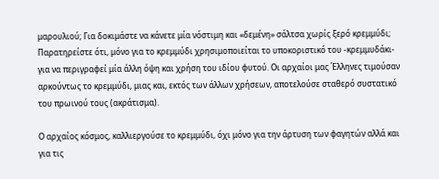μαρουλιού; Για δοκιμάστε να κάνετε μία νόστιμη και «δεμένη» σάλτσα χωρίς ξερό κρεμμύδι; Παρατηρείστε ότι, μόνο για το κρεμμύδι χρησιμοποιείται το υποκοριστικό του -κρεμμυδάκι- για να περιγραφεί μία άλλη όψη και χρήση του ιδίου φυτού. Οι αρχαίοι μας Έλληνες τιμούσαν αρκούντως το κρεμμύδι, μιας και, εκτός των άλλων χρήσεων, αποτελούσε σταθερό συστατικό του πρωινού τους (ακράτισμα).

Ο αρχαίος κόσμος, καλλιεργούσε το κρεμμύδι, όχι μόνο για την άρτυση των φαγητών αλλά και για τις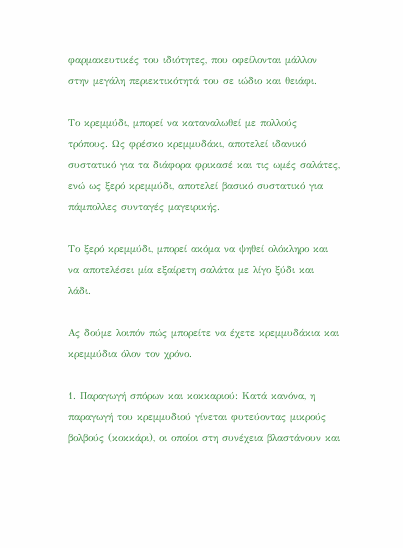φαρμακευτικές του ιδιότητες, που οφείλονται μάλλον στην μεγάλη περιεκτικότητά του σε ιώδιο και θειάφι.

Το κρεμμύδι, μπορεί να καταναλωθεί με πολλούς τρόπους. Ως φρέσκο κρεμμυδάκι, αποτελεί ιδανικό συστατικό για τα διάφορα φρικασέ και τις ωμές σαλάτες, ενώ ως ξερό κρεμμύδι, αποτελεί βασικό συστατικό για πάμπολλες συνταγές μαγειρικής.

Το ξερό κρεμμύδι, μπορεί ακόμα να ψηθεί ολόκληρο και να αποτελέσει μία εξαίρετη σαλάτα με λίγο ξύδι και λάδι.

Ας δούμε λοιπόν πώς μπορείτε να έχετε κρεμμυδάκια και κρεμμύδια όλον τον χρόνο.

1. Παραγωγή σπόρων και κοκκαριού: Κατά κανόνα, η παραγωγή του κρεμμυδιού γίνεται φυτεύοντας μικρούς βολβούς (κοκκάρι), οι οποίοι στη συνέχεια βλαστάνουν και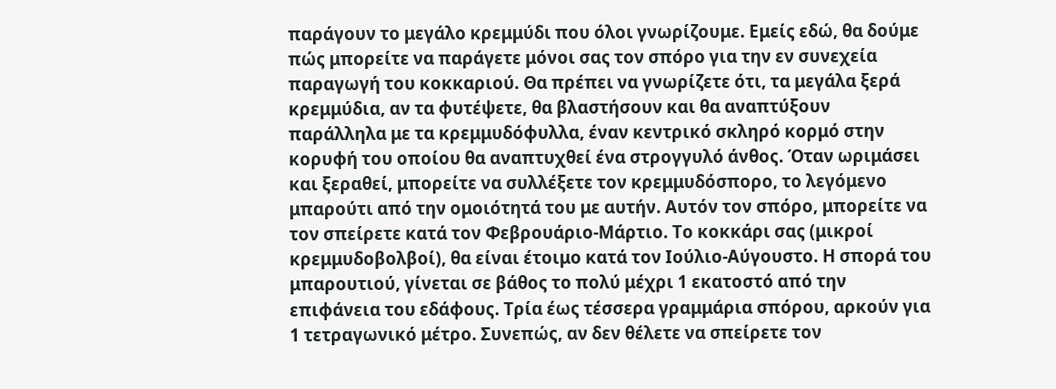παράγουν το μεγάλο κρεμμύδι που όλοι γνωρίζουμε. Εμείς εδώ, θα δούμε πώς μπορείτε να παράγετε μόνοι σας τον σπόρο για την εν συνεχεία παραγωγή του κοκκαριού. Θα πρέπει να γνωρίζετε ότι, τα μεγάλα ξερά κρεμμύδια, αν τα φυτέψετε, θα βλαστήσουν και θα αναπτύξουν παράλληλα με τα κρεμμυδόφυλλα, έναν κεντρικό σκληρό κορμό στην κορυφή του οποίου θα αναπτυχθεί ένα στρογγυλό άνθος. Όταν ωριμάσει και ξεραθεί, μπορείτε να συλλέξετε τον κρεμμυδόσπορο, το λεγόμενο μπαρούτι από την ομοιότητά του με αυτήν. Αυτόν τον σπόρο, μπορείτε να τον σπείρετε κατά τον Φεβρουάριο-Μάρτιο. Το κοκκάρι σας (μικροί κρεμμυδοβολβοί), θα είναι έτοιμο κατά τον Ιούλιο-Αύγουστο. Η σπορά του μπαρουτιού, γίνεται σε βάθος το πολύ μέχρι 1 εκατοστό από την επιφάνεια του εδάφους. Τρία έως τέσσερα γραμμάρια σπόρου, αρκούν για 1 τετραγωνικό μέτρο. Συνεπώς, αν δεν θέλετε να σπείρετε τον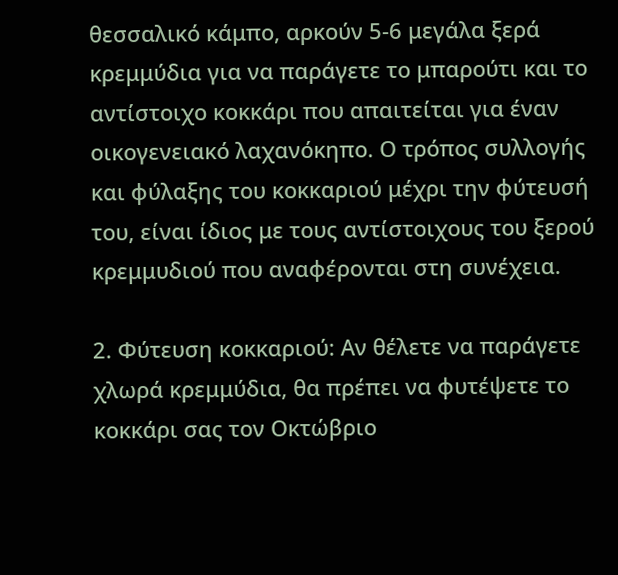θεσσαλικό κάμπο, αρκούν 5-6 μεγάλα ξερά κρεμμύδια για να παράγετε το μπαρούτι και το αντίστοιχο κοκκάρι που απαιτείται για έναν οικογενειακό λαχανόκηπο. Ο τρόπος συλλογής και φύλαξης του κοκκαριού μέχρι την φύτευσή του, είναι ίδιος με τους αντίστοιχους του ξερού κρεμμυδιού που αναφέρονται στη συνέχεια.

2. Φύτευση κοκκαριού: Αν θέλετε να παράγετε χλωρά κρεμμύδια, θα πρέπει να φυτέψετε το κοκκάρι σας τον Οκτώβριο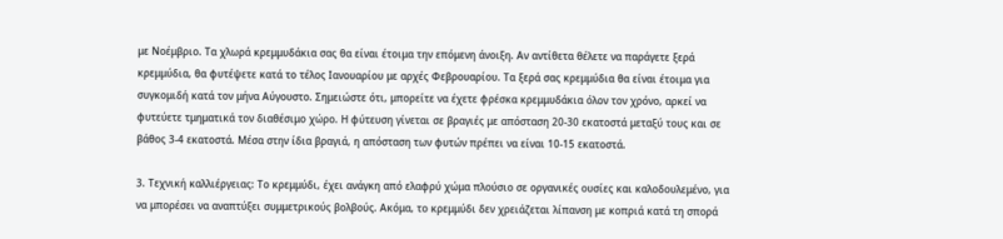με Νοέμβριο. Τα χλωρά κρεμμυδάκια σας θα είναι έτοιμα την επόμενη άνοιξη. Αν αντίθετα θέλετε να παράγετε ξερά κρεμμύδια, θα φυτέψετε κατά το τέλος Ιανουαρίου με αρχές Φεβρουαρίου. Τα ξερά σας κρεμμύδια θα είναι έτοιμα για συγκομιδή κατά τον μήνα Αύγουστο. Σημειώστε ότι, μπορείτε να έχετε φρέσκα κρεμμυδάκια όλον τον χρόνο, αρκεί να φυτεύετε τμηματικά τον διαθέσιμο χώρο. Η φύτευση γίνεται σε βραγιές με απόσταση 20-30 εκατοστά μεταξύ τους και σε βάθος 3-4 εκατοστά. Μέσα στην ίδια βραγιά, η απόσταση των φυτών πρέπει να είναι 10-15 εκατοστά.

3. Τεχνική καλλιέργειας: Το κρεμμύδι, έχει ανάγκη από ελαφρύ χώμα πλούσιο σε οργανικές ουσίες και καλοδουλεμένο, για να μπορέσει να αναπτύξει συμμετρικούς βολβούς. Ακόμα, το κρεμμύδι δεν χρειάζεται λίπανση με κοπριά κατά τη σπορά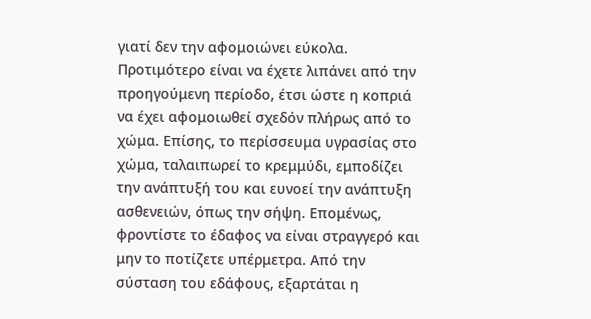γιατί δεν την αφομοιώνει εύκολα. Προτιμότερο είναι να έχετε λιπάνει από την προηγούμενη περίοδο, έτσι ώστε η κοπριά να έχει αφομοιωθεί σχεδόν πλήρως από το χώμα. Επίσης, το περίσσευμα υγρασίας στο χώμα, ταλαιπωρεί το κρεμμύδι, εμποδίζει την ανάπτυξή του και ευνοεί την ανάπτυξη ασθενειών, όπως την σήψη. Επομένως, φροντίστε το έδαφος να είναι στραγγερό και μην το ποτίζετε υπέρμετρα. Από την σύσταση του εδάφους, εξαρτάται η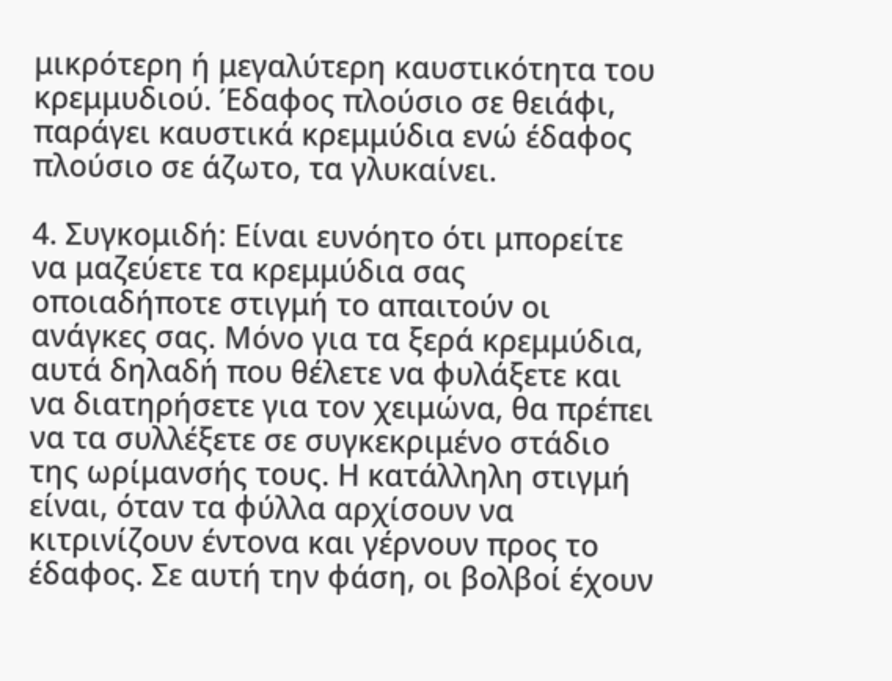μικρότερη ή μεγαλύτερη καυστικότητα του κρεμμυδιού. Έδαφος πλούσιο σε θειάφι, παράγει καυστικά κρεμμύδια ενώ έδαφος πλούσιο σε άζωτο, τα γλυκαίνει.

4. Συγκομιδή: Είναι ευνόητο ότι μπορείτε να μαζεύετε τα κρεμμύδια σας οποιαδήποτε στιγμή το απαιτούν οι ανάγκες σας. Μόνο για τα ξερά κρεμμύδια, αυτά δηλαδή που θέλετε να φυλάξετε και να διατηρήσετε για τον χειμώνα, θα πρέπει να τα συλλέξετε σε συγκεκριμένο στάδιο της ωρίμανσής τους. Η κατάλληλη στιγμή είναι, όταν τα φύλλα αρχίσουν να κιτρινίζουν έντονα και γέρνουν προς το έδαφος. Σε αυτή την φάση, οι βολβοί έχουν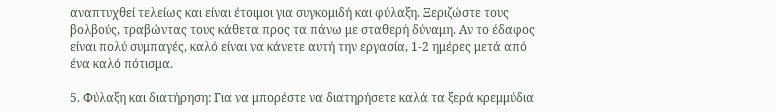αναπτυχθεί τελείως και είναι έτοιμοι για συγκομιδή και φύλαξη. Ξεριζώστε τους βολβούς, τραβώντας τους κάθετα προς τα πάνω με σταθερή δύναμη. Αν το έδαφος είναι πολύ συμπαγές, καλό είναι να κάνετε αυτή την εργασία, 1-2 ημέρες μετά από ένα καλό πότισμα.

5. Φύλαξη και διατήρηση: Για να μπορέστε να διατηρήσετε καλά τα ξερά κρεμμύδια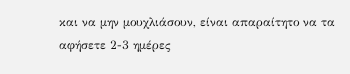και να μην μουχλιάσουν, είναι απαραίτητο να τα αφήσετε 2-3 ημέρες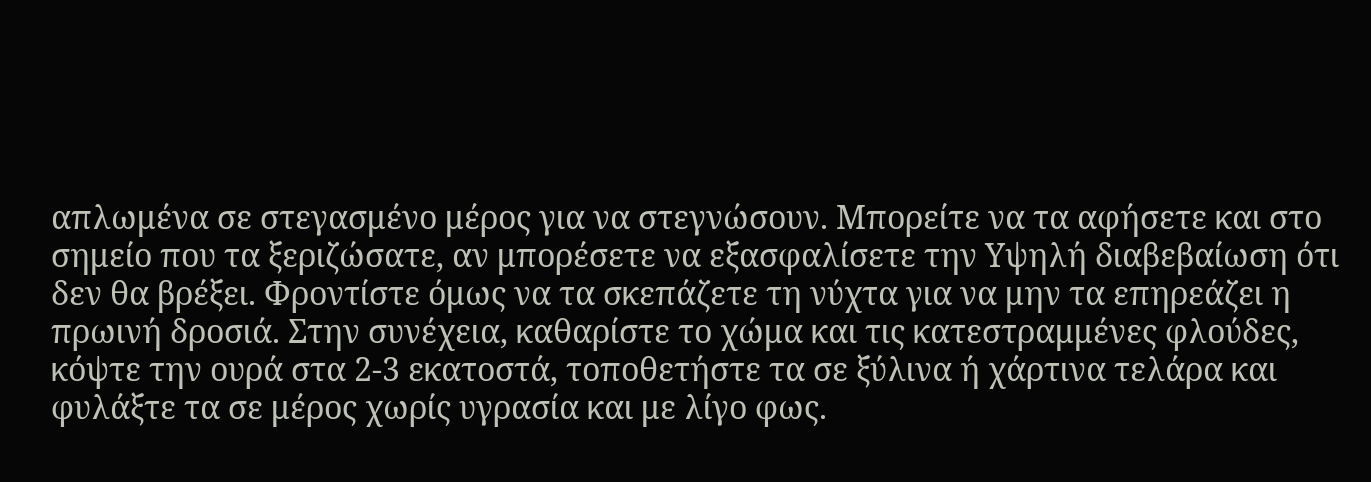απλωμένα σε στεγασμένο μέρος για να στεγνώσουν. Μπορείτε να τα αφήσετε και στο σημείο που τα ξεριζώσατε, αν μπορέσετε να εξασφαλίσετε την Υψηλή διαβεβαίωση ότι δεν θα βρέξει. Φροντίστε όμως να τα σκεπάζετε τη νύχτα για να μην τα επηρεάζει η πρωινή δροσιά. Στην συνέχεια, καθαρίστε το χώμα και τις κατεστραμμένες φλούδες, κόψτε την ουρά στα 2-3 εκατοστά, τοποθετήστε τα σε ξύλινα ή χάρτινα τελάρα και φυλάξτε τα σε μέρος χωρίς υγρασία και με λίγο φως.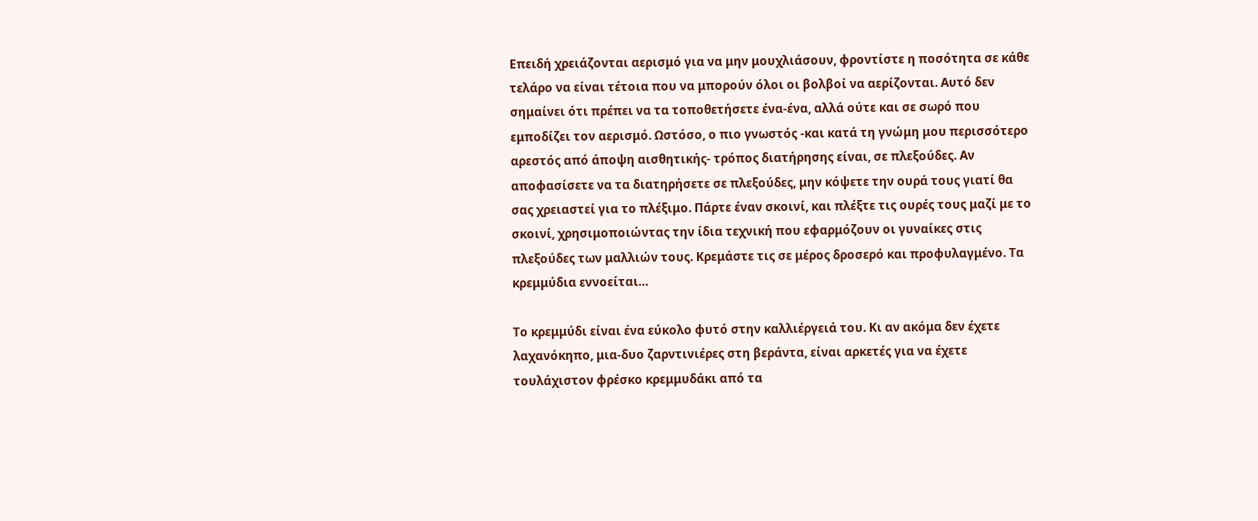Επειδή χρειάζονται αερισμό για να μην μουχλιάσουν, φροντίστε η ποσότητα σε κάθε τελάρο να είναι τέτοια που να μπορούν όλοι οι βολβοί να αερίζονται. Αυτό δεν σημαίνει ότι πρέπει να τα τοποθετήσετε ένα-ένα, αλλά ούτε και σε σωρό που εμποδίζει τον αερισμό. Ωστόσο, ο πιο γνωστός -και κατά τη γνώμη μου περισσότερο αρεστός από άποψη αισθητικής- τρόπος διατήρησης είναι, σε πλεξούδες. Αν αποφασίσετε να τα διατηρήσετε σε πλεξούδες, μην κόψετε την ουρά τους γιατί θα σας χρειαστεί για το πλέξιμο. Πάρτε έναν σκοινί, και πλέξτε τις ουρές τους μαζί με το σκοινί, χρησιμοποιώντας την ίδια τεχνική που εφαρμόζουν οι γυναίκες στις πλεξούδες των μαλλιών τους. Κρεμάστε τις σε μέρος δροσερό και προφυλαγμένο. Τα κρεμμύδια εννοείται…

Το κρεμμύδι είναι ένα εύκολο φυτό στην καλλιέργειά του. Κι αν ακόμα δεν έχετε λαχανόκηπο, μια-δυο ζαρντινιέρες στη βεράντα, είναι αρκετές για να έχετε τουλάχιστον φρέσκο κρεμμυδάκι από τα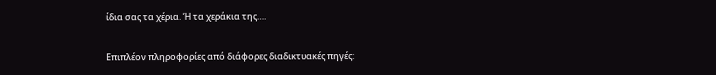ίδια σας τα χέρια. Ή τα χεράκια της….

Επιπλέον πληροφορίες από διάφορες διαδικτυακές πηγές: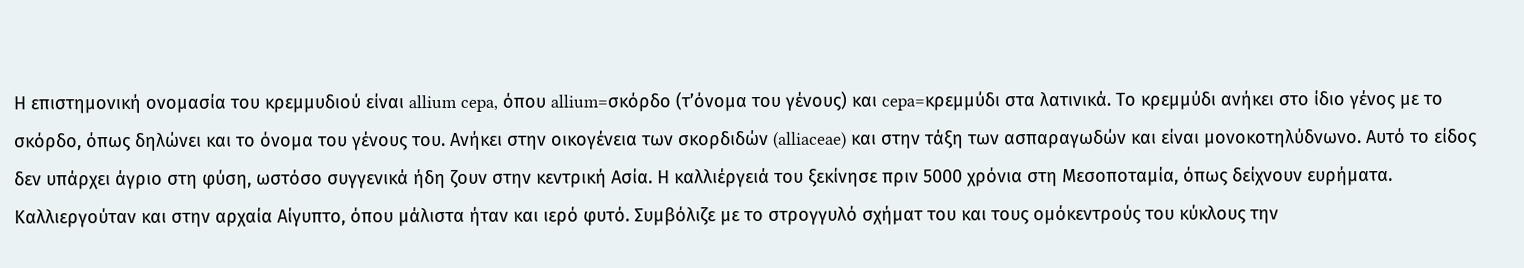Η επιστημονική ονομασία του κρεμμυδιού είναι allium cepa, όπου allium=σκόρδο (τ’όνομα του γένους) και cepa=κρεμμύδι στα λατινικά. Το κρεμμύδι ανήκει στο ίδιο γένος με το σκόρδο, όπως δηλώνει και το όνομα του γένους του. Ανήκει στην οικογένεια των σκορδιδών (alliaceae) και στην τάξη των ασπαραγωδών και είναι μονοκοτηλύδνωνο. Αυτό το είδος δεν υπάρχει άγριο στη φύση, ωστόσο συγγενικά ήδη ζουν στην κεντρική Ασία. Η καλλιέργειά του ξεκίνησε πριν 5000 χρόνια στη Μεσοποταμία, όπως δείχνουν ευρήματα. Καλλιεργούταν και στην αρχαία Αίγυπτο, όπου μάλιστα ήταν και ιερό φυτό. Συμβόλιζε με το στρογγυλό σχήματ του και τους ομόκεντρούς του κύκλους την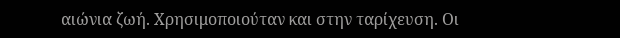αιώνια ζωή. Χρησιμοποιούταν και στην ταρίχευση. Οι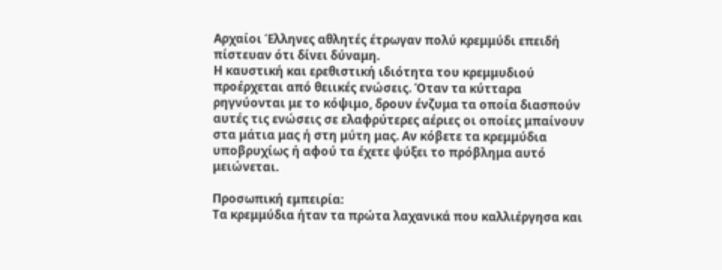Αρχαίοι Έλληνες αθλητές έτρωγαν πολύ κρεμμύδι επειδή πίστευαν ότι δίνει δύναμη.
Η καυστική και ερεθιστική ιδιότητα του κρεμμυδιού προέρχεται από θειικές ενώσεις. Όταν τα κύτταρα ρηγνύονται με το κόψιμο, δρουν ένζυμα τα οποία διασπούν αυτές τις ενώσεις σε ελαφρύτερες αέριες οι οποίες μπαίνουν στα μάτια μας ή στη μύτη μας. Αν κόβετε τα κρεμμύδια υποβρυχίως ή αφού τα έχετε ψύξει το πρόβλημα αυτό μειώνεται.

Προσωπική εμπειρία:
Τα κρεμμύδια ήταν τα πρώτα λαχανικά που καλλιέργησα και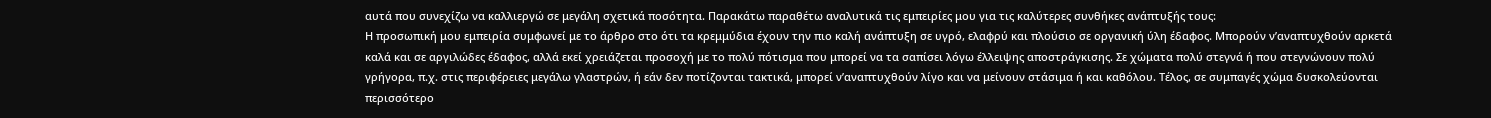αυτά που συνεχίζω να καλλιεργώ σε μεγάλη σχετικά ποσότητα. Παρακάτω παραθέτω αναλυτικά τις εμπειρίες μου για τις καλύτερες συνθήκες ανάπτυξής τους:
Η προσωπική μου εμπειρία συμφωνεί με το άρθρο στο ότι τα κρεμμύδια έχουν την πιο καλή ανάπτυξη σε υγρό, ελαφρύ και πλούσιο σε οργανική ύλη έδαφος. Μπορούν ν’αναπτυχθούν αρκετά καλά και σε αργιλώδες έδαφος, αλλά εκεί χρειάζεται προσοχή με το πολύ πότισμα που μπορεί να τα σαπίσει λόγω έλλειψης αποστράγκισης. Σε χώματα πολύ στεγνά ή που στεγνώνουν πολύ γρήγορα, π.χ. στις περιφέρειες μεγάλω γλαστρών, ή εάν δεν ποτίζονται τακτικά, μπορεί ν’αναπτυχθούν λίγο και να μείνουν στάσιμα ή και καθόλου. Τέλος, σε συμπαγές χώμα δυσκολεύονται περισσότερο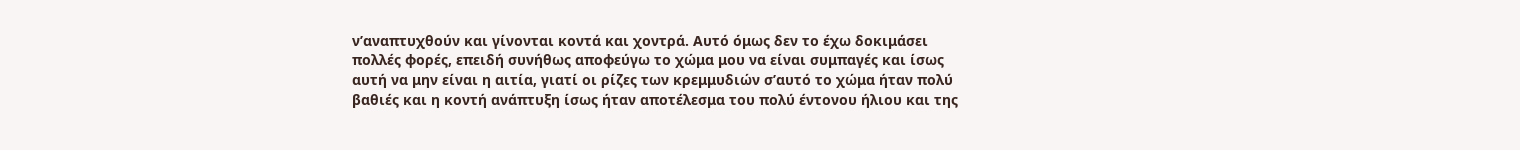ν’αναπτυχθούν και γίνονται κοντά και χοντρά. Αυτό όμως δεν το έχω δοκιμάσει πολλές φορές, επειδή συνήθως αποφεύγω το χώμα μου να είναι συμπαγές και ίσως αυτή να μην είναι η αιτία, γιατί οι ρίζες των κρεμμυδιών σ’αυτό το χώμα ήταν πολύ βαθιές και η κοντή ανάπτυξη ίσως ήταν αποτέλεσμα του πολύ έντονου ήλιου και της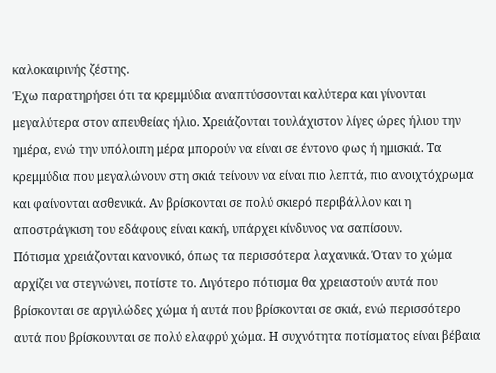καλοκαιρινής ζέστης.
Έχω παρατηρήσει ότι τα κρεμμύδια αναπτύσσονται καλύτερα και γίνονται μεγαλύτερα στον απευθείας ήλιο. Χρειάζονται τουλάχιστον λίγες ώρες ήλιου την ημέρα, ενώ την υπόλοιπη μέρα μπορούν να είναι σε έντονο φως ή ημισκιά. Τα κρεμμύδια που μεγαλώνουν στη σκιά τείνουν να είναι πιο λεπτά, πιο ανοιχτόχρωμα και φαίνονται ασθενικά. Αν βρίσκονται σε πολύ σκιερό περιβάλλον και η αποστράγκιση του εδάφους είναι κακή, υπάρχει κίνδυνος να σαπίσουν.
Πότισμα χρειάζονται κανονικό, όπως τα περισσότερα λαχανικά. Όταν το χώμα αρχίζει να στεγνώνει, ποτίστε το. Λιγότερο πότισμα θα χρειαστούν αυτά που βρίσκονται σε αργιλώδες χώμα ή αυτά που βρίσκονται σε σκιά, ενώ περισσότερο αυτά που βρίσκουνται σε πολύ ελαφρύ χώμα. Η συχνότητα ποτίσματος είναι βέβαια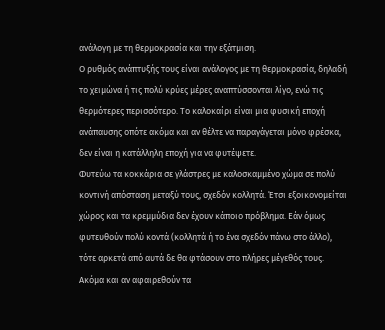ανάλογη με τη θερμοκρασία και την εξάτμιση.
Ο ρυθμός ανάπτυξής τους είναι ανάλογος με τη θερμοκρασία, δηλαδή το χειμώνα ή τις πολύ κρύες μέρες αναπτύσσονται λίγο, ενώ τις θερμότερες περισσότερο. Το καλοκαίρι είναι μια φυσική εποχή ανάπαυσης οπότε ακόμα και αν θέλτε να παραγάγεται μόνο φρέσκα, δεν είναι η κατάλληλη εποχή για να φυτέψετε.
Φυτεύω τα κοκκάρια σε γλάστρες με καλοσκαμμένο χώμα σε πολύ κοντινή απόσταση μεταξύ τους, σχεδόν κολλητά. Έτσι εξοικονομείται χώρος και τα κρεμμύδια δεν έχουν κάποιο πρόβλημα. Εάν όμως φυτευθούν πολύ κοντά (κολλητά ή το ένα σχεδόν πάνω στο άλλο), τότε αρκετά από αυτά δε θα φτάσουν στο πλήρες μέγεθός τους. Ακόμα και αν αφαιρεθούν τα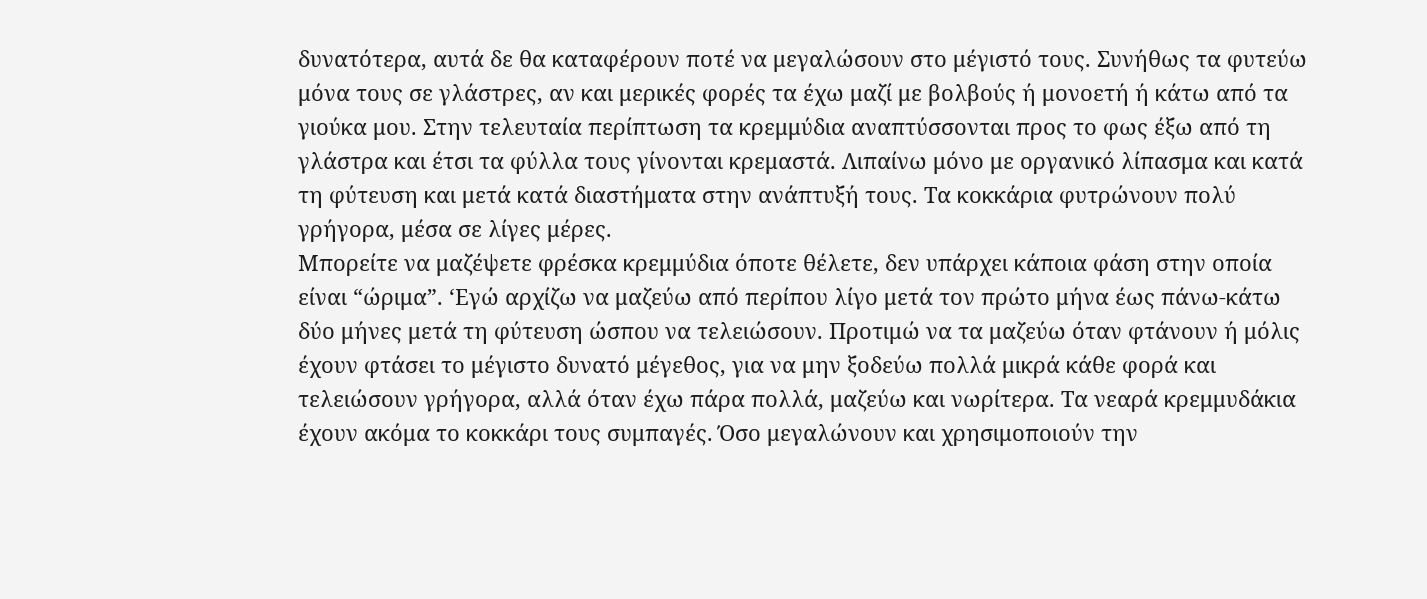δυνατότερα, αυτά δε θα καταφέρουν ποτέ να μεγαλώσουν στο μέγιστό τους. Συνήθως τα φυτεύω μόνα τους σε γλάστρες, αν και μερικές φορές τα έχω μαζί με βολβούς ή μονοετή ή κάτω από τα γιούκα μου. Στην τελευταία περίπτωση τα κρεμμύδια αναπτύσσονται προς το φως έξω από τη γλάστρα και έτσι τα φύλλα τους γίνονται κρεμαστά. Λιπαίνω μόνο με οργανικό λίπασμα και κατά τη φύτευση και μετά κατά διαστήματα στην ανάπτυξή τους. Τα κοκκάρια φυτρώνουν πολύ γρήγορα, μέσα σε λίγες μέρες.
Μπορείτε να μαζέψετε φρέσκα κρεμμύδια όποτε θέλετε, δεν υπάρχει κάποια φάση στην οποία είναι “ώριμα”. ‘Εγώ αρχίζω να μαζεύω από περίπου λίγο μετά τον πρώτο μήνα έως πάνω-κάτω δύο μήνες μετά τη φύτευση ώσπου να τελειώσουν. Προτιμώ να τα μαζεύω όταν φτάνουν ή μόλις έχουν φτάσει το μέγιστο δυνατό μέγεθος, για να μην ξοδεύω πολλά μικρά κάθε φορά και τελειώσουν γρήγορα, αλλά όταν έχω πάρα πολλά, μαζεύω και νωρίτερα. Τα νεαρά κρεμμυδάκια έχουν ακόμα το κοκκάρι τους συμπαγές. Όσο μεγαλώνουν και χρησιμοποιούν την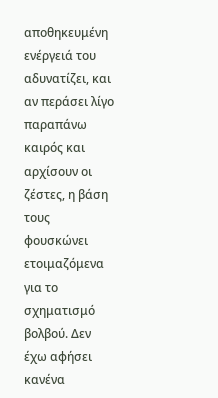αποθηκευμένη ενέργειά του αδυνατίζει, και αν περάσει λίγο παραπάνω καιρός και αρχίσουν οι ζέστες, η βάση τους φουσκώνει ετοιμαζόμενα για το σχηματισμό βολβού. Δεν έχω αφήσει κανένα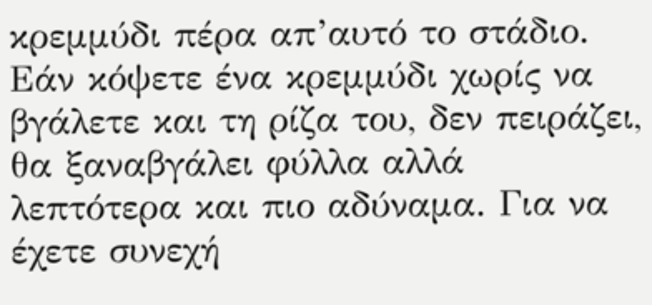κρεμμύδι πέρα απ’αυτό το στάδιο. Εάν κόψετε ένα κρεμμύδι χωρίς να βγάλετε και τη ρίζα του, δεν πειράζει, θα ξαναβγάλει φύλλα αλλά λεπτότερα και πιο αδύναμα. Για να έχετε συνεχή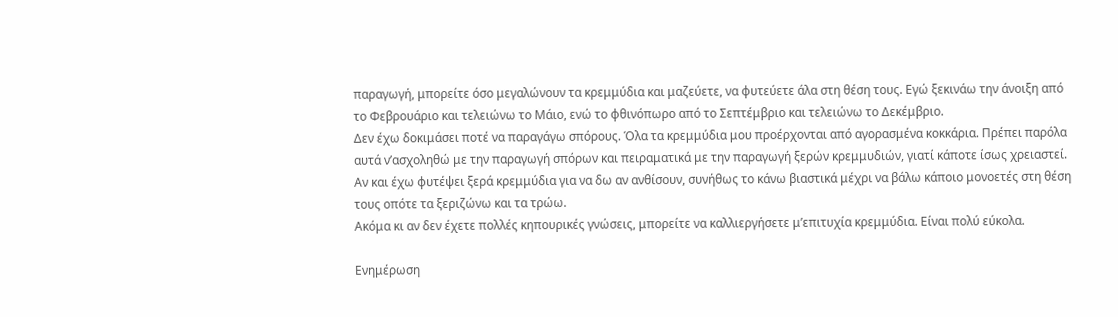παραγωγή, μπορείτε όσο μεγαλώνουν τα κρεμμύδια και μαζεύετε, να φυτεύετε άλα στη θέση τους. Εγώ ξεκινάω την άνοιξη από το Φεβρουάριο και τελειώνω το Μάιο, ενώ το φθινόπωρο από το Σεπτέμβριο και τελειώνω το Δεκέμβριο.
Δεν έχω δοκιμάσει ποτέ να παραγάγω σπόρους. Όλα τα κρεμμύδια μου προέρχονται από αγορασμένα κοκκάρια. Πρέπει παρόλα αυτά ν’ασχοληθώ με την παραγωγή σπόρων και πειραματικά με την παραγωγή ξερών κρεμμυδιών, γιατί κάποτε ίσως χρειαστεί. Αν και έχω φυτέψει ξερά κρεμμύδια για να δω αν ανθίσουν, συνήθως το κάνω βιαστικά μέχρι να βάλω κάποιο μονοετές στη θέση τους οπότε τα ξεριζώνω και τα τρώω.
Ακόμα κι αν δεν έχετε πολλές κηπουρικές γνώσεις, μπορείτε να καλλιεργήσετε μ’επιτυχία κρεμμύδια. Είναι πολύ εύκολα.

Ενημέρωση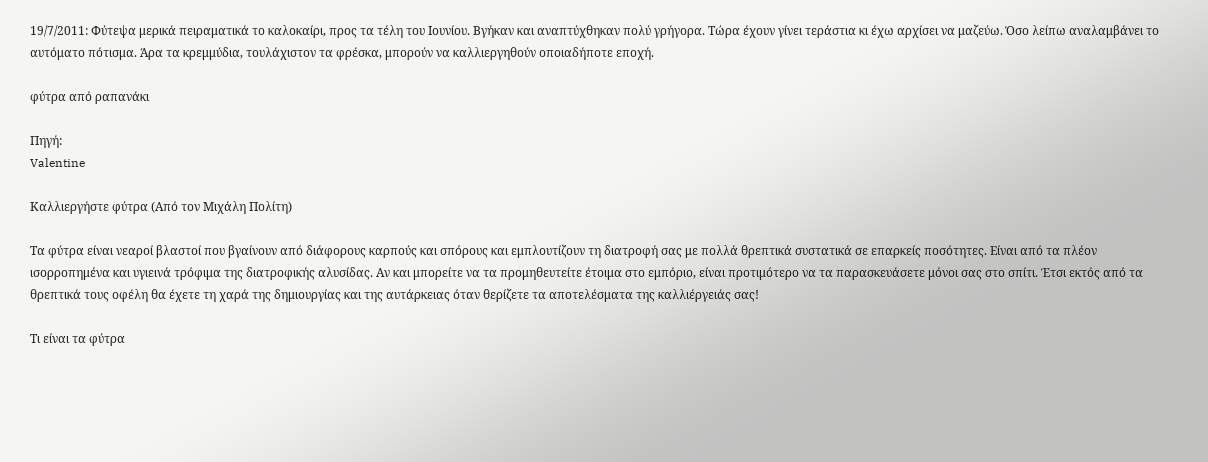19/7/2011: Φύτεψα μερικά πειραματικά το καλοκαίρι, προς τα τέλη του Ιουνίου. Βγήκαν και αναπτύχθηκαν πολύ γρήγορα. Τώρα έχουν γίνει τεράστια κι έχω αρχίσει να μαζεύω. Όσο λείπω αναλαμβάνει το αυτόματο πότισμα. Άρα τα κρεμμύδια, τουλάχιστον τα φρέσκα, μπορούν να καλλιεργηθούν οποιαδήποτε εποχή.

φύτρα από ραπανάκι

Πηγή:
Valentine

Καλλιεργήστε φύτρα (Από τον Μιχάλη Πολίτη)

Τα φύτρα είναι νεαροί βλαστοί που βγαίνουν από διάφορους καρπούς και σπόρους και εμπλουτίζουν τη διατροφή σας με πολλά θρεπτικά συστατικά σε επαρκείς ποσότητες. Είναι από τα πλέον ισορροπημένα και υγιεινά τρόφιμα της διατροφικής αλυσίδας. Αν και μπορείτε να τα προμηθευτείτε έτοιμα στο εμπόριο, είναι προτιμότερο να τα παρασκευάσετε μόνοι σας στο σπίτι. Έτσι εκτός από τα θρεπτικά τους οφέλη θα έχετε τη χαρά της δημιουργίας και της αυτάρκειας όταν θερίζετε τα αποτελέσματα της καλλιέργειάς σας!

Τι είναι τα φύτρα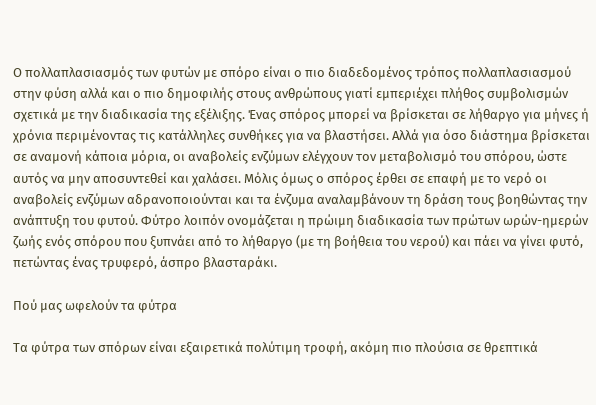Ο πολλαπλασιασμός των φυτών με σπόρο είναι ο πιο διαδεδομένος τρόπος πολλαπλασιασμού στην φύση αλλά και ο πιο δημοφιλής στους ανθρώπους γιατί εμπεριέχει πλήθος συμβολισμών σχετικά με την διαδικασία της εξέλιξης. Ένας σπόρος μπορεί να βρίσκεται σε λήθαργο για μήνες ή χρόνια περιμένοντας τις κατάλληλες συνθήκες για να βλαστήσει. Αλλά για όσο διάστημα βρίσκεται σε αναμονή κάποια μόρια, οι αναβολείς ενζύμων ελέγχουν τον μεταβολισμό του σπόρου, ώστε αυτός να μην αποσυντεθεί και χαλάσει. Μόλις όμως ο σπόρος έρθει σε επαφή με το νερό οι αναβολείς ενζύμων αδρανοποιούνται και τα ένζυμα αναλαμβάνουν τη δράση τους βοηθώντας την ανάπτυξη του φυτού. Φύτρο λοιπόν ονομάζεται η πρώιμη διαδικασία των πρώτων ωρών-ημερών ζωής ενός σπόρου που ξυπνάει από το λήθαργο (με τη βοήθεια του νερού) και πάει να γίνει φυτό, πετώντας ένας τρυφερό, άσπρο βλασταράκι.

Πού μας ωφελούν τα φύτρα

Τα φύτρα των σπόρων είναι εξαιρετικά πολύτιμη τροφή, ακόμη πιο πλούσια σε θρεπτικά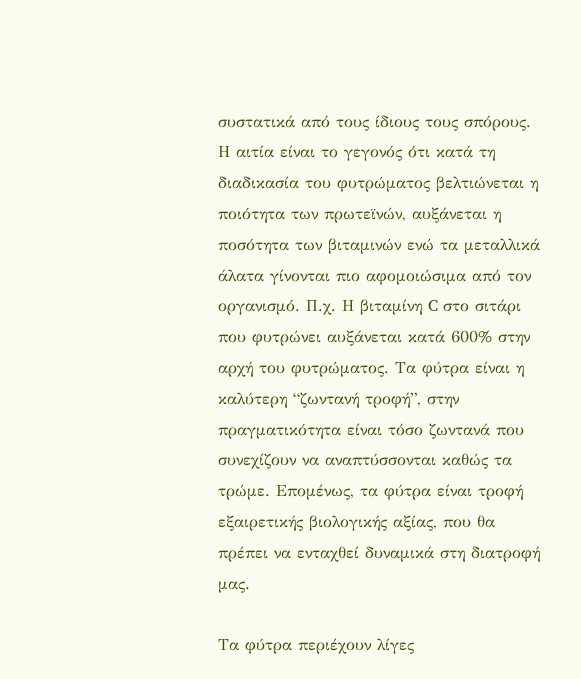συστατικά από τους ίδιους τους σπόρους. Η αιτία είναι το γεγονός ότι κατά τη διαδικασία του φυτρώματος βελτιώνεται η ποιότητα των πρωτεϊνών, αυξάνεται η ποσότητα των βιταμινών ενώ τα μεταλλικά άλατα γίνονται πιο αφομοιώσιμα από τον οργανισμό. Π.χ. Η βιταμίνη C στο σιτάρι που φυτρώνει αυξάνεται κατά 600% στην αρχή του φυτρώματος. Τα φύτρα είναι η καλύτερη “ζωντανή τροφή”, στην πραγματικότητα είναι τόσο ζωντανά που συνεχίζουν να αναπτύσσονται καθώς τα τρώμε. Επομένως, τα φύτρα είναι τροφή εξαιρετικής βιολογικής αξίας, που θα πρέπει να ενταχθεί δυναμικά στη διατροφή μας.

Τα φύτρα περιέχουν λίγες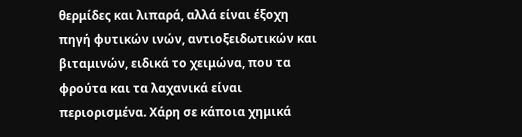θερμίδες και λιπαρά, αλλά είναι έξοχη πηγή φυτικών ινών, αντιοξειδωτικών και βιταμινών, ειδικά το χειμώνα, που τα φρούτα και τα λαχανικά είναι περιορισμένα. Χάρη σε κάποια χημικά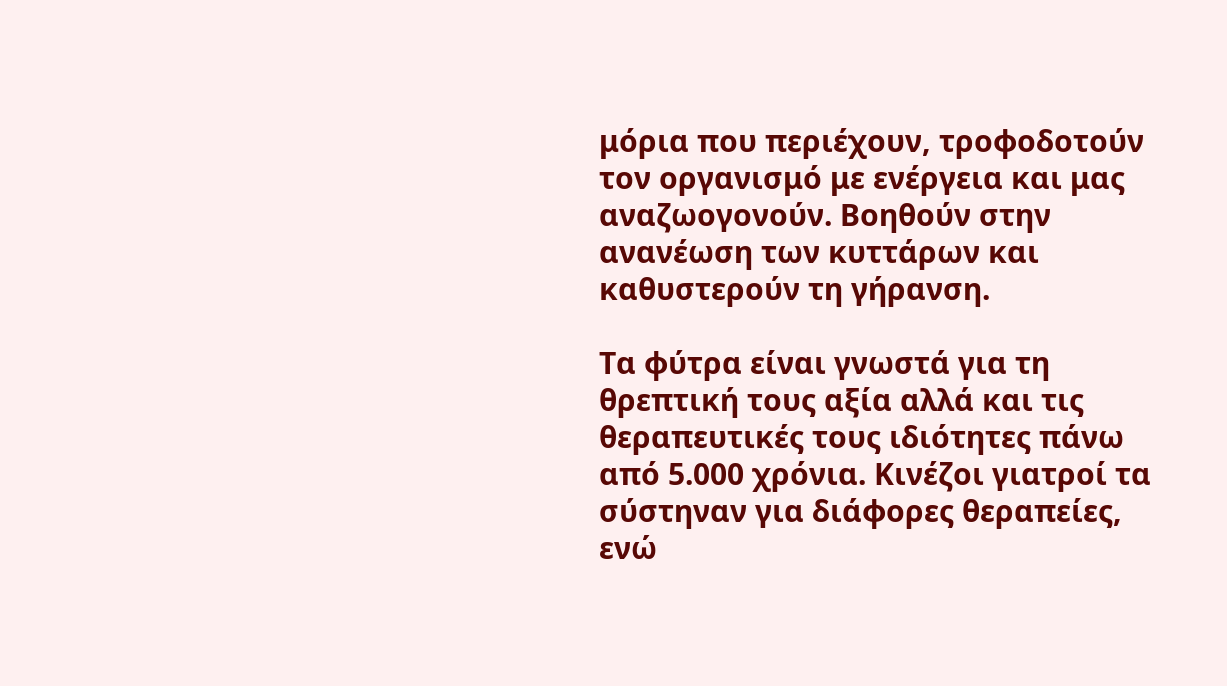μόρια που περιέχουν, τροφοδοτούν τον οργανισμό με ενέργεια και μας αναζωογονούν. Βοηθούν στην ανανέωση των κυττάρων και καθυστερούν τη γήρανση.

Τα φύτρα είναι γνωστά για τη θρεπτική τους αξία αλλά και τις θεραπευτικές τους ιδιότητες πάνω από 5.000 χρόνια. Κινέζοι γιατροί τα σύστηναν για διάφορες θεραπείες, ενώ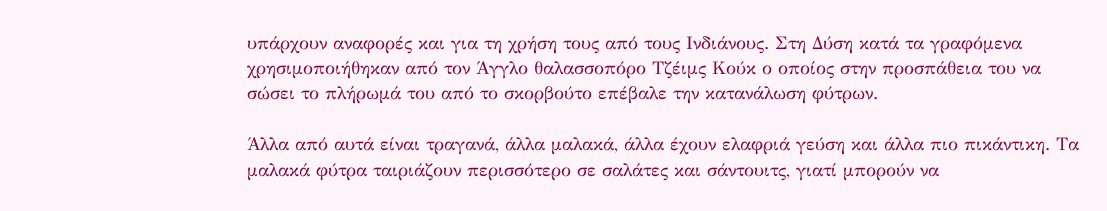υπάρχουν αναφορές και για τη χρήση τους από τους Ινδιάνους. Στη Δύση κατά τα γραφόμενα χρησιμοποιήθηκαν από τον Άγγλο θαλασσοπόρο Τζέιμς Κούκ ο οποίος στην προσπάθεια του να σώσει το πλήρωμά του από το σκορβούτο επέβαλε την κατανάλωση φύτρων.

Άλλα από αυτά είναι τραγανά, άλλα μαλακά, άλλα έχουν ελαφριά γεύση και άλλα πιο πικάντικη. Τα μαλακά φύτρα ταιριάζουν περισσότερο σε σαλάτες και σάντουιτς, γιατί μπορούν να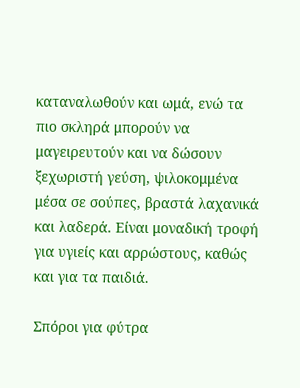καταναλωθούν και ωμά, ενώ τα πιο σκληρά μπορούν να μαγειρευτούν και να δώσουν ξεχωριστή γεύση, ψιλοκομμένα μέσα σε σούπες, βραστά λαχανικά και λαδερά. Είναι μοναδική τροφή για υγιείς και αρρώστους, καθώς και για τα παιδιά.

Σπόροι για φύτρα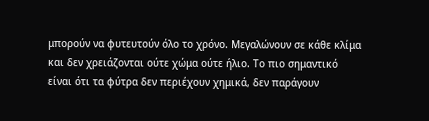μπορούν να φυτευτούν όλο το χρόνο. Μεγαλώνουν σε κάθε κλίμα και δεν χρειάζονται ούτε χώμα ούτε ήλιο. Το πιο σημαντικό είναι ότι τα φύτρα δεν περιέχουν χημικά, δεν παράγουν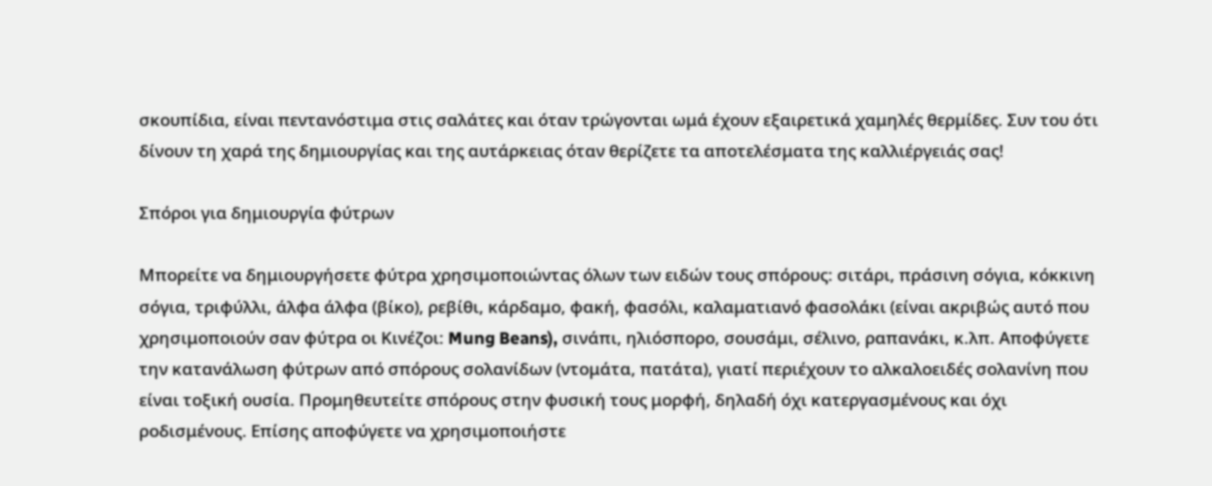σκουπίδια, είναι πεντανόστιμα στις σαλάτες και όταν τρώγονται ωμά έχουν εξαιρετικά χαμηλές θερμίδες. Συν του ότι δίνουν τη χαρά της δημιουργίας και της αυτάρκειας όταν θερίζετε τα αποτελέσματα της καλλιέργειάς σας!

Σπόροι για δημιουργία φύτρων

Μπορείτε να δημιουργήσετε φύτρα χρησιμοποιώντας όλων των ειδών τους σπόρους: σιτάρι, πράσινη σόγια, κόκκινη σόγια, τριφύλλι, άλφα άλφα (βίκο), ρεβίθι, κάρδαμο, φακή, φασόλι, καλαματιανό φασολάκι (είναι ακριβώς αυτό που χρησιμοποιούν σαν φύτρα οι Κινέζοι: Mung Beans), σινάπι, ηλιόσπορο, σουσάμι, σέλινο, ραπανάκι, κ.λπ. Αποφύγετε την κατανάλωση φύτρων από σπόρους σολανίδων (ντομάτα, πατάτα), γιατί περιέχουν το αλκαλοειδές σολανίνη που είναι τοξική ουσία. Προμηθευτείτε σπόρους στην φυσική τους μορφή, δηλαδή όχι κατεργασμένους και όχι ροδισμένους. Επίσης αποφύγετε να χρησιμοποιήστε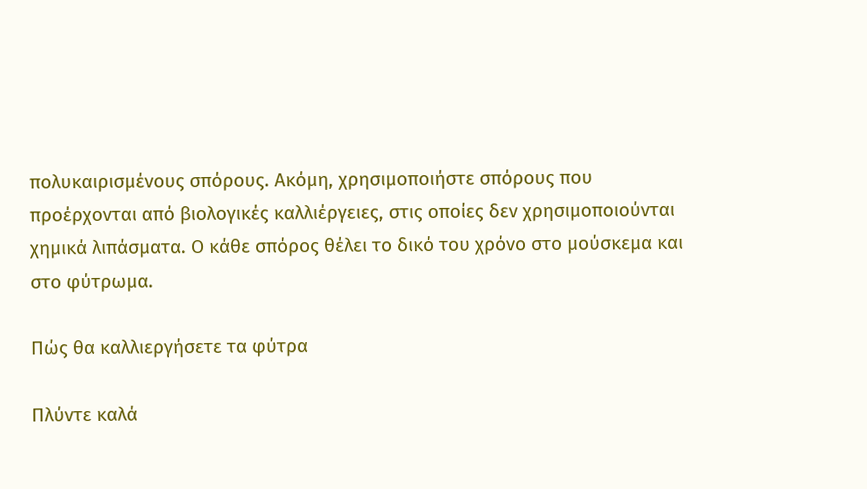πολυκαιρισμένους σπόρους. Ακόμη, χρησιμοποιήστε σπόρους που προέρχονται από βιολογικές καλλιέργειες, στις οποίες δεν χρησιμοποιούνται χημικά λιπάσματα. Ο κάθε σπόρος θέλει το δικό του χρόνο στο μούσκεμα και στο φύτρωμα.

Πώς θα καλλιεργήσετε τα φύτρα

Πλύντε καλά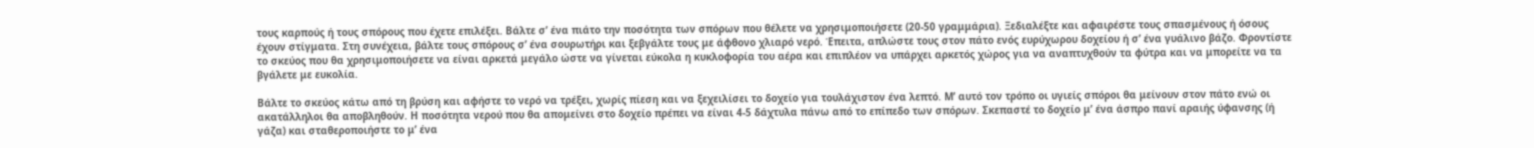τους καρπούς ή τους σπόρους που έχετε επιλέξει. Βάλτε σ’ ένα πιάτο την ποσότητα των σπόρων που θέλετε να χρησιμοποιήσετε (20-50 γραμμάρια). Ξεδιαλέξτε και αφαιρέστε τους σπασμένους ή όσους έχουν στίγματα. Στη συνέχεια, βάλτε τους σπόρους σ’ ένα σουρωτήρι και ξεβγάλτε τους με άφθονο χλιαρό νερό. Έπειτα, απλώστε τους στον πάτο ενός ευρύχωρου δοχείου ή σ’ ένα γυάλινο βάζο. Φροντίστε το σκεύος που θα χρησιμοποιήσετε να είναι αρκετά μεγάλο ώστε να γίνεται εύκολα η κυκλοφορία του αέρα και επιπλέον να υπάρχει αρκετός χώρος για να αναπτυχθούν τα φύτρα και να μπορείτε να τα βγάλετε με ευκολία.

Βάλτε το σκεύος κάτω από τη βρύση και αφήστε το νερό να τρέξει, χωρίς πίεση και να ξεχειλίσει το δοχείο για τουλάχιστον ένα λεπτό. Μ’ αυτό τον τρόπο οι υγιείς σπόροι θα μείνουν στον πάτο ενώ οι ακατάλληλοι θα αποβληθούν. Η ποσότητα νερού που θα απομείνει στο δοχείο πρέπει να είναι 4-5 δάχτυλα πάνω από το επίπεδο των σπόρων. Σκεπαστέ το δοχείο μ’ ένα άσπρο πανί αραιής ύφανσης (ή γάζα) και σταθεροποιήστε το μ’ ένα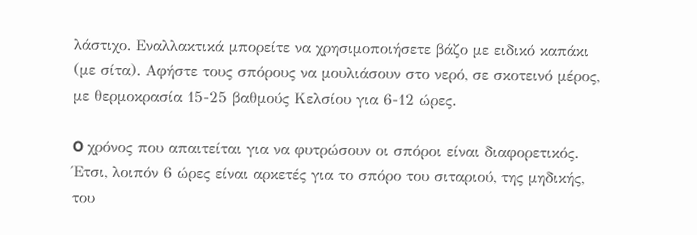λάστιχο. Εναλλακτικά μπορείτε να χρησιμοποιήσετε βάζο με ειδικό καπάκι (με σίτα). Αφήστε τους σπόρους να μουλιάσουν στο νερό, σε σκοτεινό μέρος, με θερμοκρασία 15-25 βαθμούς Κελσίου για 6-12 ώρες.

O χρόνος που απαιτείται για να φυτρώσουν οι σπόροι είναι διαφορετικός. Έτσι, λοιπόν 6 ώρες είναι αρκετές για το σπόρο του σιταριού, της μηδικής, του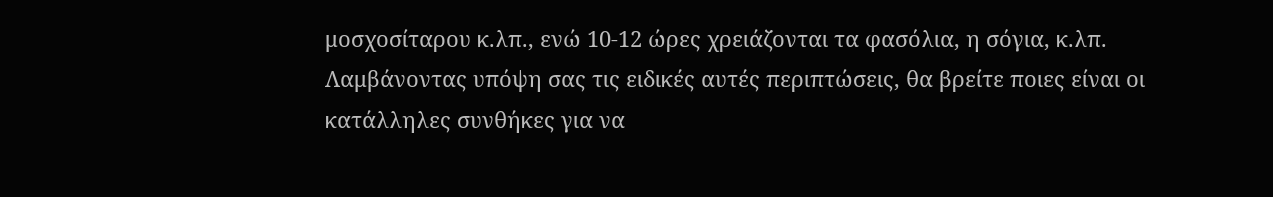μοσχοσίταρου κ.λπ., ενώ 10-12 ώρες χρειάζονται τα φασόλια, η σόγια, κ.λπ. Λαμβάνοντας υπόψη σας τις ειδικές αυτές περιπτώσεις, θα βρείτε ποιες είναι οι κατάλληλες συνθήκες για να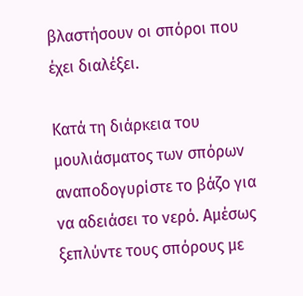βλαστήσουν οι σπόροι που έχει διαλέξει.

Κατά τη διάρκεια του μουλιάσματος των σπόρων αναποδογυρίστε το βάζο για να αδειάσει το νερό. Αμέσως ξεπλύντε τους σπόρους με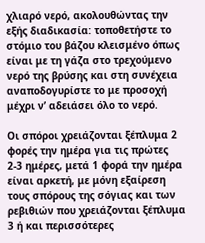χλιαρό νερό, ακολουθώντας την εξής διαδικασία: τοποθετήστε το στόμιο του βάζου κλεισμένο όπως είναι με τη γάζα στο τρεχούμενο νερό της βρύσης και στη συνέχεια αναποδογυρίστε το με προσοχή μέχρι ν’ αδειάσει όλο το νερό.

Οι σπόροι χρειάζονται ξέπλυμα 2 φορές την ημέρα για τις πρώτες 2-3 ημέρες, μετά 1 φορά την ημέρα είναι αρκετή, με μόνη εξαίρεση τους σπόρους της σόγιας και των ρεβιθιών που χρειάζονται ξέπλυμα 3 ή και περισσότερες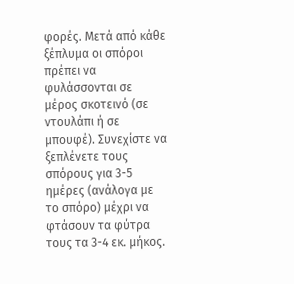φορές. Μετά από κάθε ξέπλυμα οι σπόροι πρέπει να φυλάσσονται σε μέρος σκοτεινό (σε ντουλάπι ή σε μπουφέ). Συνεχίστε να ξεπλένετε τους σπόρους για 3-5 ημέρες (ανάλογα με το σπόρο) μέχρι να φτάσουν τα φύτρα τους τα 3-4 εκ. μήκος.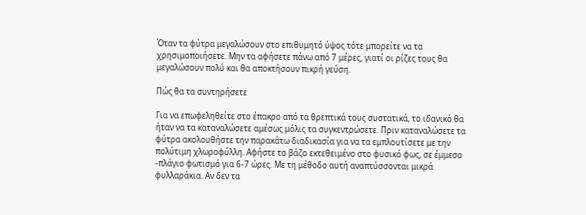Όταν τα φύτρα μεγαλώσουν στο επιθυμητό ύψος τότε μπορείτε να τα χρησιμοποιήσετε. Mην τα αφήσετε πάνω από 7 μέρες, γιατί οι ρίζες τους θα μεγαλώσουν πολύ και θα αποκτήσουν πικρή γεύση.

Πώς θα τα συντηρήσετε

Για να επωφεληθείτε στο έπακρο από τα θρεπτικά τους συστατικά, το ιδανικό θα ήταν να τα καταναλώσετε αμέσως μόλις τα συγκεντρώσετε. Πριν καταναλώσετε τα φύτρα ακολουθήστε την παρακάτω διαδικασία για να τα εμπλουτίσετε με την πολύτιμη χλωροφύλλη. Αφήστε το βάζο εκτεθειμένο στο φυσικό φως, σε έμμεσο -πλάγιο φωτισμό για 6-7 ώρες. Με τη μέθοδο αυτή αναπτύσσονται μικρά φυλλαράκια. Αν δεν τα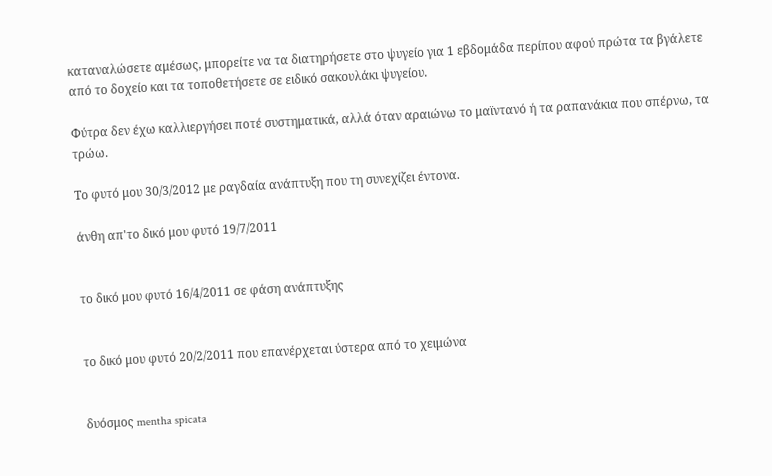καταναλώσετε αμέσως, μπορείτε να τα διατηρήσετε στο ψυγείο για 1 εβδομάδα περίπου αφού πρώτα τα βγάλετε από το δοχείο και τα τοποθετήσετε σε ειδικό σακουλάκι ψυγείου.

Φύτρα δεν έχω καλλιεργήσει ποτέ συστηματικά, αλλά όταν αραιώνω το μαϊντανό ή τα ραπανάκια που σπέρνω, τα τρώω.

Το φυτό μου 30/3/2012 με ραγδαία ανάπτυξη που τη συνεχίζει έντονα.

άνθη απ'το δικό μου φυτό 19/7/2011


το δικό μου φυτό 16/4/2011 σε φάση ανάπτυξης


το δικό μου φυτό 20/2/2011 που επανέρχεται ύστερα από το χειμώνα


δυόσμος mentha spicata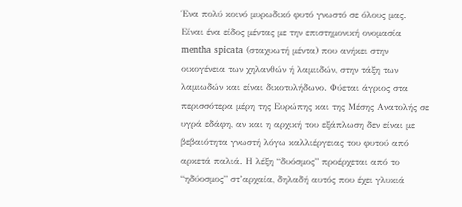Ένα πολύ κοινό μυρωδικό φυτό γνωστό σε όλους μας. Είναι ένα είδος μέντας με την επιστημονική ονομασία mentha spicata (σταχυωτή μέντα) που ανήκει στην οικογένεια των χηλανθών ή λαμιιδών, στην τάξη των λαμιωδών και είναι δικοτυλήδωνο. Φύεται άγριος στα περισσότερα μέρη της Ευρώπης και της Μέσης Ανατολής σε υγρά εδάφη, αν και η αρχική του εξάπλωση δεν είναι με βεβαιότητα γνωστή λόγω καλλιέργειας του φυτού από αρκετά παλιά. Η λέξη “δυόσμος” προέρχεται από το “ηδύοσμος” στ’αρχαία, δηλαδή αυτός που έχει γλυκιά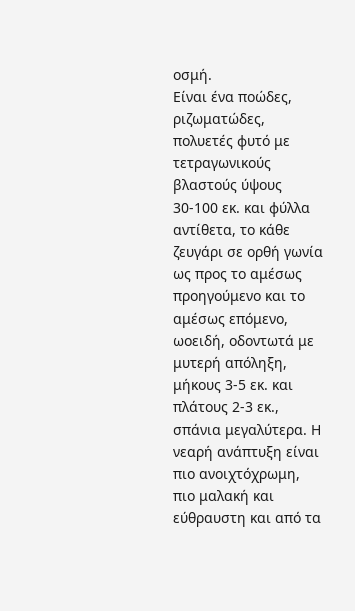οσμή.
Είναι ένα ποώδες, ριζωματώδες, πολυετές φυτό με τετραγωνικούς βλαστούς ύψους 30-100 εκ. και φύλλα αντίθετα, το κάθε ζευγάρι σε ορθή γωνία ως προς το αμέσως προηγούμενο και το αμέσως επόμενο, ωοειδή, οδοντωτά με μυτερή απόληξη, μήκους 3-5 εκ. και πλάτους 2-3 εκ., σπάνια μεγαλύτερα. Η νεαρή ανάπτυξη είναι πιο ανοιχτόχρωμη, πιο μαλακή και εύθραυστη και από τα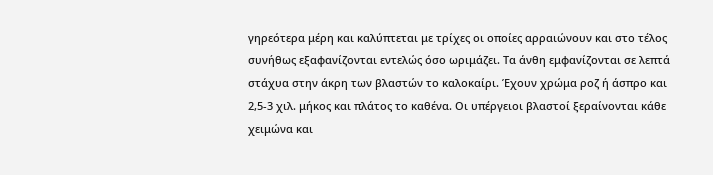γηρεότερα μέρη και καλύπτεται με τρίχες οι οποίες αρραιώνουν και στο τέλος συνήθως εξαφανίζονται εντελώς όσο ωριμάζει. Τα άνθη εμφανίζονται σε λεπτά στάχυα στην άκρη των βλαστών το καλοκαίρι. Έχουν χρώμα ροζ ή άσπρο και 2,5-3 χιλ. μήκος και πλάτος το καθένα. Οι υπέργειοι βλαστοί ξεραίνονται κάθε χειμώνα και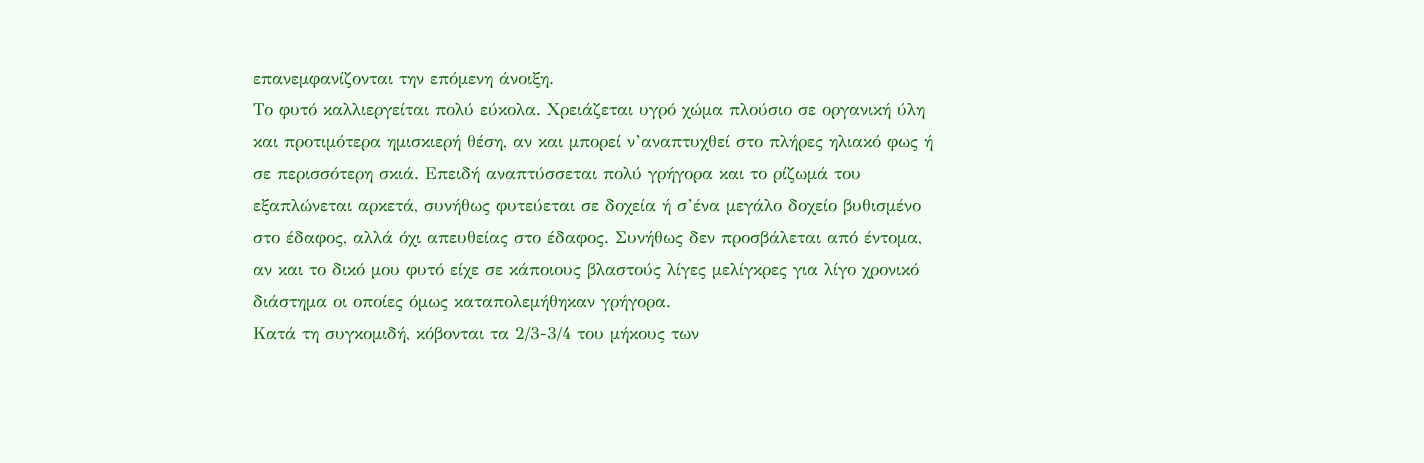επανεμφανίζονται την επόμενη άνοιξη.
Το φυτό καλλιεργείται πολύ εύκολα. Χρειάζεται υγρό χώμα πλούσιο σε οργανική ύλη και προτιμότερα ημισκιερή θέση, αν και μπορεί ν’αναπτυχθεί στο πλήρες ηλιακό φως ή σε περισσότερη σκιά. Επειδή αναπτύσσεται πολύ γρήγορα και το ρίζωμά του εξαπλώνεται αρκετά, συνήθως φυτεύεται σε δοχεία ή σ’ένα μεγάλο δοχείο βυθισμένο στο έδαφος, αλλά όχι απευθείας στο έδαφος. Συνήθως δεν προσβάλεται από έντομα, αν και το δικό μου φυτό είχε σε κάποιους βλαστούς λίγες μελίγκρες για λίγο χρονικό διάστημα οι οποίες όμως καταπολεμήθηκαν γρήγορα.
Κατά τη συγκομιδή, κόβονται τα 2/3-3/4 του μήκους των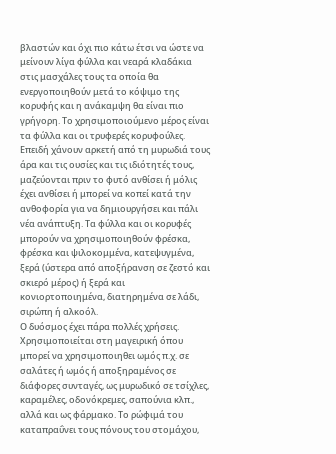βλαστών και όχι πιο κάτω έτσι να ώστε να μείνουν λίγα φύλλα και νεαρά κλαδάκια στις μασχάλες τους τα οποία θα ενεργοποιηθούν μετά το κόψιμο της κορυφής και η ανάκαμψη θα είναι πιο γρήγορη. Το χρησιμοποιούμενο μέρος είναι τα φύλλα και οι τρυφερές κορυφούλες. Επειδή χάνουν αρκετή από τη μυρωδιά τους άρα και τις ουσίες και τις ιδιότητές τους, μαζεύονται πριν το φυτό ανθίσει ή μόλις έχει ανθίσει ή μπορεί να κοπεί κατά την ανθοφορία για να δημιουργήσει και πάλι νέα ανάπτυξη. Τα φύλλα και οι κορυφές μπορούν να χρησιμοποιηθούν φρέσκα, φρέσκα και ψιλοκομμένα, κατεψυγμένα, ξερά (ύστερα από αποξήρανση σε ζεστό και σκιερό μέρος) ή ξερά και κονιορτοποιημένα, διατηρημένα σε λάδι, σιρώπη ή αλκοόλ.
Ο δυόσμος έχει πάρα πολλές χρήσεις. Χρησιμοποιείται στη μαγειρική όπου μπορεί να χρησιμοποιηθει ωμός π.χ. σε σαλάτες ή ωμός ή αποξηραμένος σε διάφορες συνταγές, ως μυρωδικό σε τσίχλες, καραμέλες, οδονόκρεμες, σαπούνια κλπ., αλλά και ως φάρμακο. Το ρώφιμά του καταπραΰνει τους πόνους του στομάχου,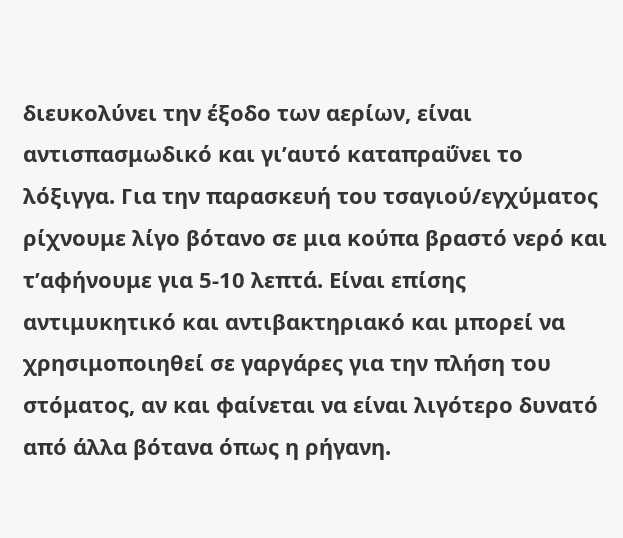διευκολύνει την έξοδο των αερίων, είναι αντισπασμωδικό και γι’αυτό καταπραΰνει το λόξιγγα. Για την παρασκευή του τσαγιού/εγχύματος ρίχνουμε λίγο βότανο σε μια κούπα βραστό νερό και τ’αφήνουμε για 5-10 λεπτά. Είναι επίσης αντιμυκητικό και αντιβακτηριακό και μπορεί να χρησιμοποιηθεί σε γαργάρες για την πλήση του στόματος, αν και φαίνεται να είναι λιγότερο δυνατό από άλλα βότανα όπως η ρήγανη.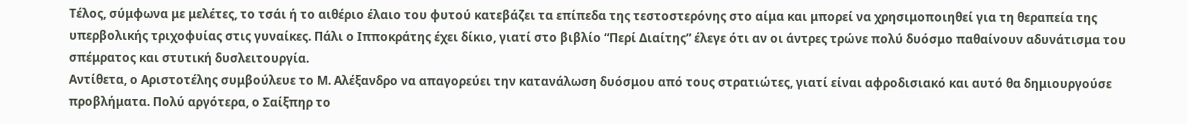Τέλος, σύμφωνα με μελέτες, το τσάι ή το αιθέριο έλαιο του φυτού κατεβάζει τα επίπεδα της τεστοστερόνης στο αίμα και μπορεί να χρησιμοποιηθεί για τη θεραπεία της υπερβολικής τριχοφυίας στις γυναίκες. Πάλι ο Ιπποκράτης έχει δίκιο, γιατί στο βιβλίο “Περί Διαίτης” έλεγε ότι αν οι άντρες τρώνε πολύ δυόσμο παθαίνουν αδυνάτισμα του σπέμρατος και στυτική δυσλειτουργία.
Αντίθετα, ο Αριστοτέλης συμβούλευε το Μ. Αλέξανδρο να απαγορεύει την κατανάλωση δυόσμου από τους στρατιώτες, γιατί είναι αφροδισιακό και αυτό θα δημιουργούσε προβλήματα. Πολύ αργότερα, ο Σαίξπηρ το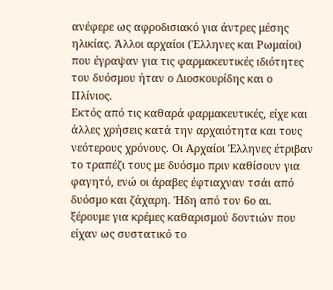ανέφερε ως αφροδισιακό για άντρες μέσης ηλικίας. Άλλοι αρχαίοι (Έλληνες και Ρωμαίοι) που έγραψαν για τις φαρμακευτικές ιδιότητες του δυόσμου ήταν ο Διοσκουρίδης και ο Πλίνιος.
Εκτός από τις καθαρά φαρμακευτικές, είχε και άλλες χρήσεις κατά την αρχαιότητα και τους νεότερους χρόνους. Οι Αρχαίοι Έλληνες έτριβαν το τραπέζι τους με δυόσμο πριν καθίσουν για φαγητό, ενώ οι άραβες έφτιαχναν τσάι από δυόσμο και ζάχαρη. Ήδη από τον 6ο αι. ξέρουμε για κρέμες καθαρισμού δοντιών που είχαν ως συστατικό το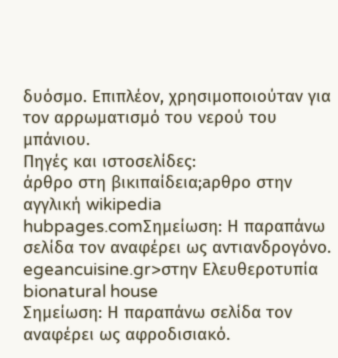δυόσμο. Επιπλέον, χρησιμοποιούταν για τον αρρωματισμό του νερού του μπάνιου.
Πηγές και ιστοσελίδες:
άρθρο στη βικιπαίδεια;aρθρο στην αγγλική wikipedia
hubpages.comΣημείωση: Η παραπάνω σελίδα τον αναφέρει ως αντιανδρογόνο.
egeancuisine.gr>στην Ελευθεροτυπία
bionatural house
Σημείωση: Η παραπάνω σελίδα τον αναφέρει ως αφροδισιακό.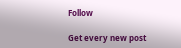Follow

Get every new post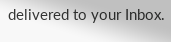delivered to your Inbox.